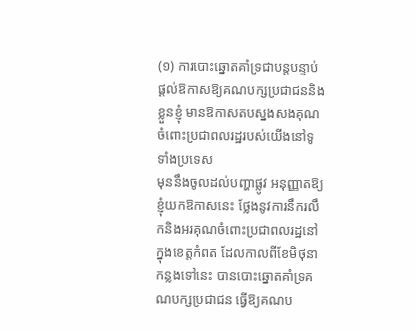(១) ការបោះឆ្នោតគាំទ្រជាបន្តបន្ទាប់ផ្ដល់ឱកាសឱ្យគណបក្សប្រជាជននិងខ្លួនខ្ញុំ មានឱកាសតបស្នងសងគុណចំពោះប្រជាពលរដ្ឋរបស់យើងនៅទូទាំងប្រទេស
មុននឹងចូលដល់បញ្ហាផ្លូវ អនុញ្ញាតឱ្យខ្ញុំយកឱកាសនេះ ថ្លែងនូវការនឹករលឹកនិងអរគុណចំពោះប្រជាពលរដ្ឋនៅក្នុងខេត្តកំពត ដែលកាលពីខែមិថុនាកន្លងទៅនេះ បានបោះឆ្នោតគាំទ្រគណបក្សប្រជាជន ធ្វើឱ្យគណប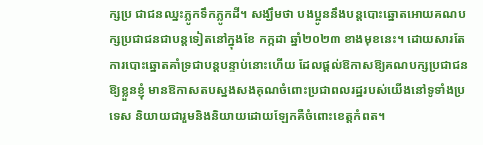ក្សប្រ ជាជនឈ្នះភ្លូកទឹកភ្លូកដី។ សង្ឃឹមថា បងប្អូននឹងបន្តបោះឆ្នោតអោយគណបក្សប្រជាជនជាបន្តទៀតនៅក្នុងខែ កក្កដា ឆ្នាំ២០២៣ ខាងមុខនេះ។ ដោយសារតែការបោះឆ្នោតគាំទ្រជាបន្តបន្ទាប់នោះហើយ ដែលផ្ដល់ឱកាសឱ្យគណបក្សប្រជាជន ឱ្យខ្លួនខ្ញុំ មានឱកាសតបស្នងសងគុណចំពោះប្រជាពលរដ្ឋរបស់យើងនៅទូទាំងប្រទេស និយាយជារួមនិងនិយាយដោយឡែកគឺចំពោះខេត្តកំពត។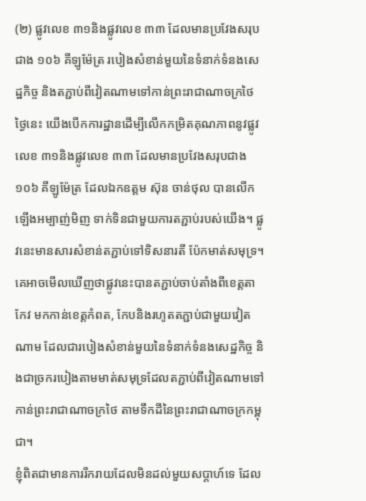(២) ផ្លូវលេខ ៣១និងផ្លូវលេខ ៣៣ ដែលមានប្រវែងសរុបជាង ១០៦ គីឡូម៉ែត្រ របៀងសំខាន់មួយនៃទំនាក់ទំនងសេដ្ឋកិច្ច និងតភ្ជាប់ពីវៀតណាមទៅកាន់ព្រះរាជាណាចក្រថៃ
ថ្ងៃនេះ យើងបើកការដ្ឋានដើម្បីលើកកម្រិតគុណភាពនូវផ្លូវលេខ ៣១និងផ្លូវលេខ ៣៣ ដែលមានប្រវែងសរុបជាង ១០៦ គីឡូម៉ែត្រ ដែលឯកឧត្តម ស៊ុន ចាន់ថុល បានលើកឡើងអម្បាញ់មិញ ទាក់ទិនជាមួយការតភ្ជាប់របស់យើង។ ផ្លូវនេះមានសារសំខាន់តភ្ជាប់ទៅទិសនារតី ប៉ែកមាត់សមុទ្រ។ គេអាចមើលឃើញថាផ្លូវនេះបានតភ្ជាប់ចាប់តាំងពីខេត្តតាកែវ មកកាន់ខេត្តកំពត, កែបនិងរហូតតភ្ជាប់ជាមួយវៀតណាម ដែលជារបៀងសំខាន់មួយនៃទំនាក់ទំនងសេដ្ឋកិច្ច និងជាច្រករបៀងតាមមាត់សមុទ្រដែលតភ្ជាប់ពីវៀតណាមទៅកាន់ព្រះរាជាណាចក្រថៃ តាមទឹកដីនៃព្រះរាជាណាចក្រកម្ពុជា។
ខ្ញុំពិតជាមានការរីករាយដែលមិនដល់មួយសប្ដាហ៍ទេ ដែល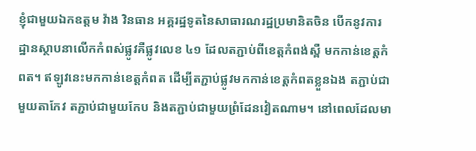ខ្ញុំជាមួយឯកឧត្តម វ៉ាង វិនធាន អគ្គរដ្ឋទូតនៃសាធារណរដ្ឋប្រមានិតចិន បើកនូវការដ្ឋានស្ថាបនាលើកកំពស់ផ្លូវគឺផ្លូវលេខ ៤១ ដែលតភ្ជាប់ពីខេត្តកំពង់ស្ពឺ មកកាន់ខេត្តកំពត។ ឥឡូវនេះមកកាន់ខេត្តកំពត ដើម្បីតភ្ជាប់ផ្លូវមកកាន់ខេត្តកំពតខ្លួនឯង តភ្ជាប់ជាមួយតាកែវ តភ្ជាប់ជាមួយកែប និងតភ្ជាប់ជាមួយព្រំដែនវៀតណាម។ នៅពេលដែលមា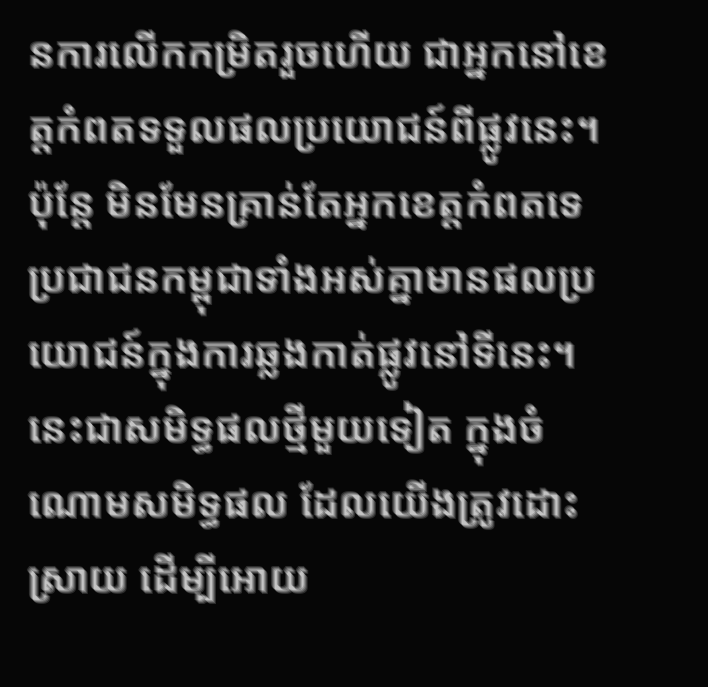នការលើកកម្រិតរួចហើយ ជាអ្នកនៅខេត្តកំពតទទួលផលប្រយោជន៍ពីផ្លូវនេះ។ ប៉ុន្តែ មិនមែនគ្រាន់តែអ្នកខេត្តកំពតទេ ប្រជាជនកម្ពុជាទាំងអស់គ្នាមានផលប្រយោជន៍ក្នុងការឆ្លងកាត់ផ្លូវនៅទីនេះ។ នេះជាសមិទ្ធផលថ្មីមួយទៀត ក្នុងចំណោមសមិទ្ធផល ដែលយើងត្រូវដោះស្រាយ ដើម្បីអោយ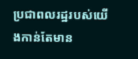ប្រជាពលរដ្ឋរបស់យើងកាន់តែមាន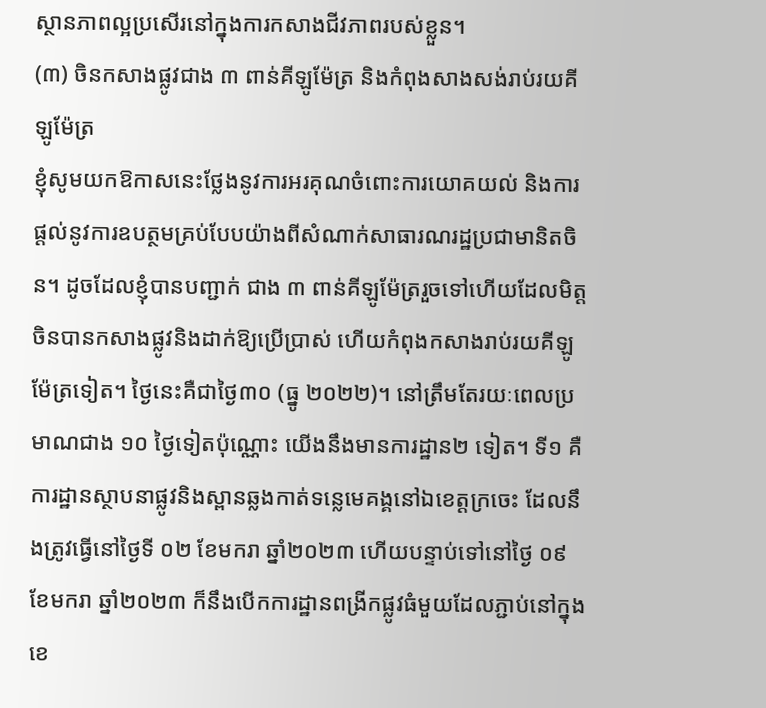ស្ថានភាពល្អប្រសើរនៅក្នុងការកសាងជីវភាពរបស់ខ្លួន។
(៣) ចិនកសាងផ្លូវជាង ៣ ពាន់គីឡូម៉ែត្រ និងកំពុងសាងសង់រាប់រយគីឡូម៉ែត្រ
ខ្ញុំសូមយកឱកាសនេះថ្លែងនូវការអរគុណចំពោះការយោគយល់ និងការផ្តល់នូវការឧបត្ថមគ្រប់បែបយ៉ាងពីសំណាក់សាធារណរដ្ឋប្រជាមានិតចិន។ ដូចដែលខ្ញុំបានបញ្ជាក់ ជាង ៣ ពាន់គីឡូម៉ែត្ររួចទៅហើយដែលមិត្តចិនបានកសាងផ្លូវនិងដាក់ឱ្យប្រើប្រាស់ ហើយកំពុងកសាងរាប់រយគីឡូម៉ែត្រទៀត។ ថ្ងៃនេះគឺជាថ្ងៃ៣០ (ធ្នូ ២០២២)។ នៅត្រឹមតែរយៈពេលប្រមាណជាង ១០ ថ្ងៃទៀតប៉ុណ្ណោះ យើងនឹងមានការដ្ឋាន២ ទៀត។ ទី១ គឺការដ្ឋានស្ថាបនាផ្លូវនិងស្ពានឆ្លងកាត់ទន្លេមេគង្គនៅឯខេត្តក្រចេះ ដែលនឹងត្រូវធ្វើនៅថ្ងៃទី ០២ ខែមករា ឆ្នាំ២០២៣ ហើយបន្ទាប់ទៅនៅថ្ងៃ ០៩ ខែមករា ឆ្នាំ២០២៣ ក៏នឹងបើកការដ្ឋានពង្រីកផ្លូវធំមួយដែលភ្ជាប់នៅក្នុងខេ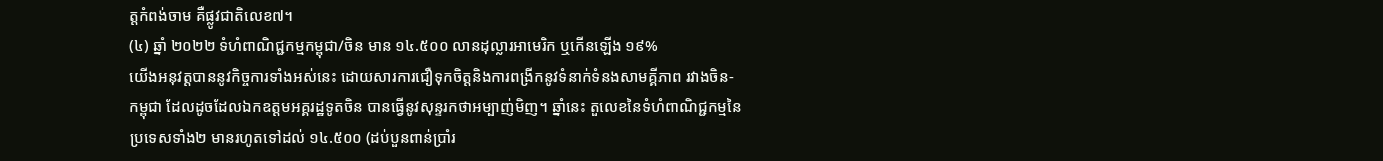ត្តកំពង់ចាម គឺផ្លូវជាតិលេខ៧។
(៤) ឆ្នាំ ២០២២ ទំហំពាណិជ្ជកម្មកម្ពុជា/ចិន មាន ១៤.៥០០ លានដុល្លារអាមេរិក ឬកើនឡើង ១៩%
យើងអនុវត្តបាននូវកិច្ចការទាំងអស់នេះ ដោយសារការជឿទុកចិត្តនិងការពង្រីកនូវទំនាក់ទំនងសាមគ្គីភាព រវាងចិន-កម្ពុជា ដែលដូចដែលឯកឧត្តមអគ្គរដ្ឋទូតចិន បានធ្វើនូវសុន្ទរកថាអម្បាញ់មិញ។ ឆ្នាំនេះ តួលេខនៃទំហំពាណិជ្ជកម្មនៃប្រទេសទាំង២ មានរហូតទៅដល់ ១៤.៥០០ (ដប់បួនពាន់ប្រាំរ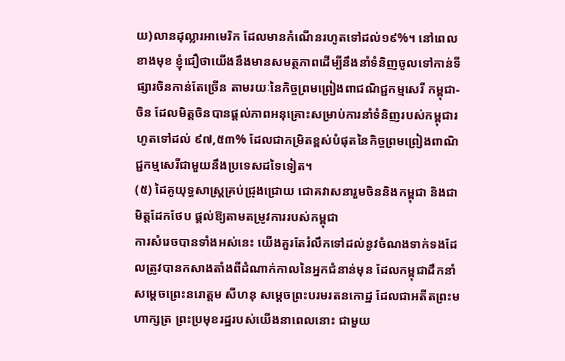យ)លានដុល្លារអាមេរិក ដែលមានកំណើនរហូតទៅដល់១៩%។ នៅពេលខាងមុខ ខ្ញុំជឿថាយើងនឹងមានសមត្ថភាពដើម្បីនឹងនាំទំនិញចូលទៅកាន់ទីផ្សារចិនកាន់តែច្រើន តាមរយៈនៃកិច្ចព្រមព្រៀងពាជណិជ្ជកម្មសេរី កម្ពុជា-ចិន ដែលមិត្តចិនបានផ្ដល់ភាពអនុគ្រោះសម្រាប់ការនាំទំនិញរបស់កម្ពុជារហូតទៅដល់ ៩៧,៥៣% ដែលជាកម្រិតខ្ពស់បំផុតនៃកិច្ចព្រមព្រៀងពាណិជ្ជកម្មសេរីជាមួយនឹងប្រទេសដទៃទៀត។
(៥) ដៃគូយុទ្ធសាស្ត្រគ្រប់ជ្រុងជ្រោយ ជោគវាសនារួមចិននិងកម្ពុជា និងជាមិត្តដែកថែប ផ្ដល់ឱ្យតាមតម្រូវការរបស់កម្ពុជា
ការសំរេចបានទាំងអស់នេះ យើងគួរតែរំលឹកទៅដល់នូវចំណងទាក់ទងដែលត្រូវបានកសាងតាំងពីដំណាក់កាលនៃអ្នកជំនាន់មុន ដែលកម្ពុជាដឹកនាំសម្ដេចព្រេះនរោត្តម សីហនុ សម្ដេចព្រះបរមរតនកោដ្ឋ ដែលជាអតីតព្រះមហាក្សត្រ ព្រះប្រមុខរដ្ឋរបស់យើងនាពេលនោះ ជាមួយ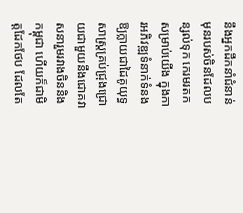នឹងអ្នកដឹកនាំជំនាន់មុនរបស់ចិនដែលបន្សល់ទុក កេរមរតកសម្រាប់យើង ក្នុងការអភិវឌ្ឍទំនាក់ទំនងឱ្យក្លាយជាដៃគូយុទ្ធសាស្ត្រគ្រប់ជ្រុងជ្រោយជាមួយនឹងជោគវាសនារួមរវាងចិននិងកម្ពុជា ហើយក៏ជាមិត្តដែកថែប ដែលតែ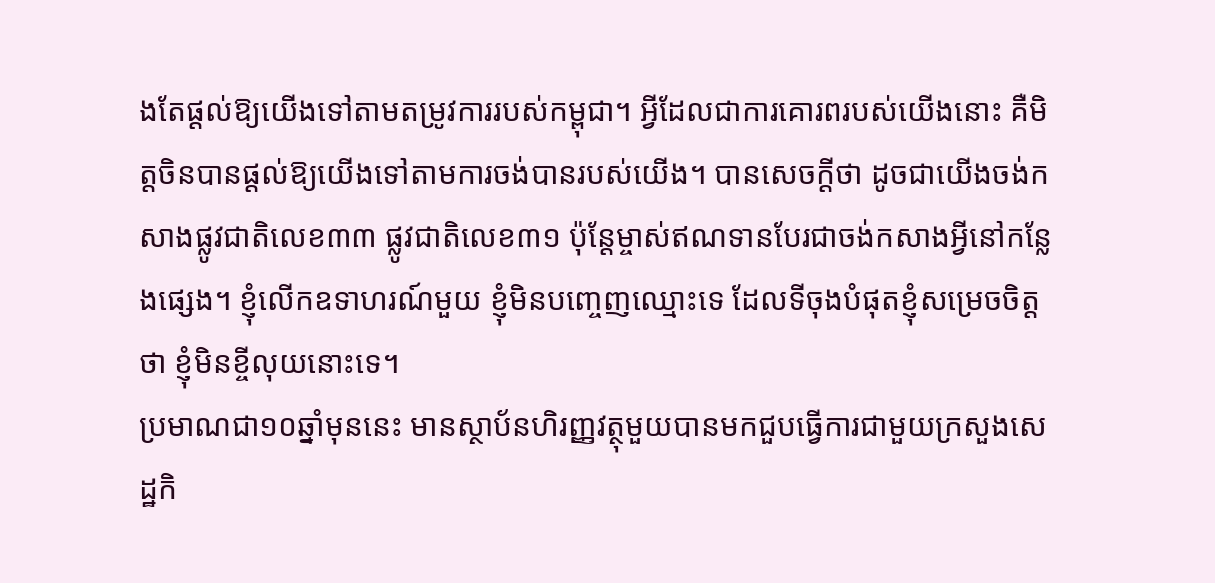ងតែផ្ដល់ឱ្យយើងទៅតាមតម្រូវការរបស់កម្ពុជា។ អ្វីដែលជាការគោរពរបស់យើងនោះ គឺមិត្តចិនបានផ្ដល់ឱ្យយើងទៅតាមការចង់បានរបស់យើង។ បានសេចក្ដីថា ដូចជាយើងចង់កសាងផ្លូវជាតិលេខ៣៣ ផ្លូវជាតិលេខ៣១ ប៉ុន្តែម្ចាស់ឥណទានបែរជាចង់កសាងអ្វីនៅកន្លែងផ្សេង។ ខ្ញុំលើកឧទាហរណ៍មួយ ខ្ញុំមិនបញ្ចេញឈ្មោះទេ ដែលទីចុងបំផុតខ្ញុំសម្រេចចិត្តថា ខ្ញុំមិនខ្ចីលុយនោះទេ។
ប្រមាណជា១០ឆ្នាំមុននេះ មានស្ថាប័នហិរញ្ញវត្ថុមួយបានមកជួបធ្វើការជាមួយក្រសួងសេដ្ឋកិ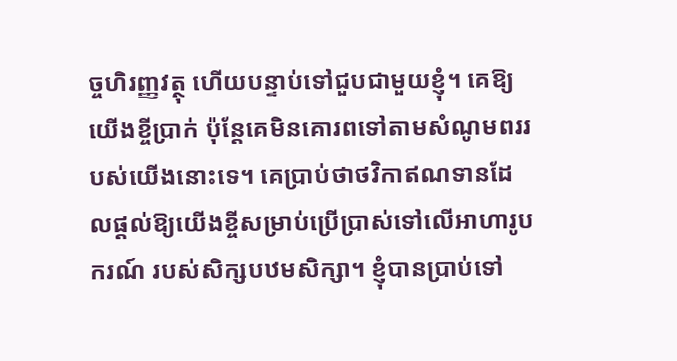ច្ចហិរញ្ញវត្ថុ ហើយបន្ទាប់ទៅជួបជាមួយខ្ញុំ។ គេឱ្យយើងខ្ចីប្រាក់ ប៉ុន្តែគេមិនគោរពទៅតាមសំណូមពររបស់យើងនោះទេ។ គេប្រាប់ថាថវិកាឥណទានដែលផ្ដល់ឱ្យយើងខ្ចីសម្រាប់ប្រើប្រាស់ទៅលើអាហារូបករណ៍ របស់សិក្សបឋមសិក្សា។ ខ្ញុំបានប្រាប់ទៅ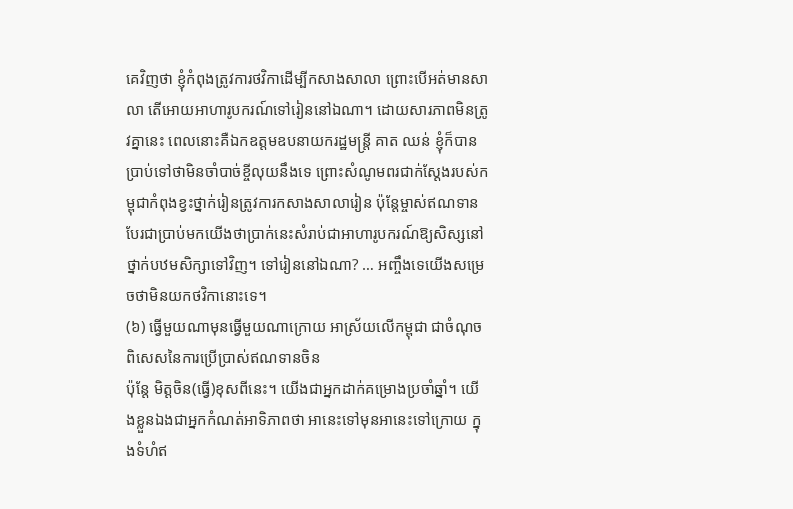គេវិញថា ខ្ញុំកំពុងត្រូវការថវិកាដើម្បីកសាងសាលា ព្រោះបើអត់មានសាលា តើអោយអាហារូបករណ៍ទៅរៀននៅឯណា។ ដោយសារភាពមិនត្រូវគ្នានេះ ពេលនោះគឺឯកឧត្តមឧបនាយករដ្ឋមន្ត្រី គាត ឈន់ ខ្ញុំក៏បានប្រាប់ទៅថាមិនចាំបាច់ខ្ចីលុយនឹងទេ ព្រោះសំណូមពរជាក់ស្ដែងរបស់កម្ពុជាកំពុងខ្វះថ្នាក់រៀនត្រូវការកសាងសាលារៀន ប៉ុន្តែម្ចាស់ឥណទានបែរជាប្រាប់មកយើងថាប្រាក់នេះសំរាប់ជាអាហារូបករណ៍ឱ្យសិស្សនៅថ្នាក់បឋមសិក្សាទៅវិញ។ ទៅរៀននៅឯណា? … អញ្ចឹងទេយើងសម្រេចថាមិនយកថវិកានោះទេ។
(៦) ធ្វើមួយណាមុនធ្វើមួយណាក្រោយ អាស្រ័យលើកម្ពុជា ជាចំណុចពិសេសនៃការប្រើប្រាស់ឥណទានចិន
ប៉ុន្តែ មិត្តចិន(ធ្វើ)ខុសពីនេះ។ យើងជាអ្នកដាក់គម្រោងប្រចាំឆ្នាំ។ យើងខ្លួនឯងជាអ្នកកំណត់អាទិភាពថា អានេះទៅមុនអានេះទៅក្រោយ ក្នុងទំហំឥ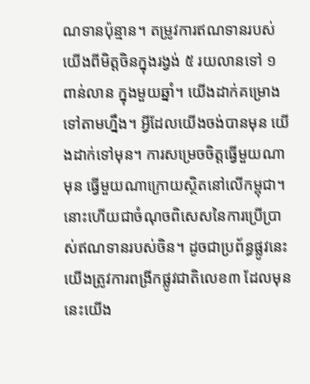ណទានប៉ុន្មាន។ តម្រូវការឥណទានរបស់យើងពីមិត្តចិនក្នុងរង្វង់ ៥ រយលានទៅ ១ ពាន់លាន ក្នុងមួយឆ្នាំ។ យើងដាក់គម្រោងទៅតាមហ្នឹង។ អ្វីដែលយើងចង់បានមុន យើងដាក់ទៅមុន។ ការសម្រេចចិត្តធ្វើមួយណាមុន ធ្វើមួយណាក្រោយស្ថិតនៅលើកម្ពុជា។ នោះហើយជាចំណុចពិសេសនៃការប្រើប្រាស់ឥណទានរបស់ចិន។ ដូចជាប្រព័ន្ធផ្លូវនេះ យើងត្រូវការពង្រីកផ្លូវជាតិលេខ៣ ដែលមុននេះយើង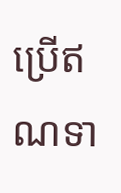ប្រើឥណទា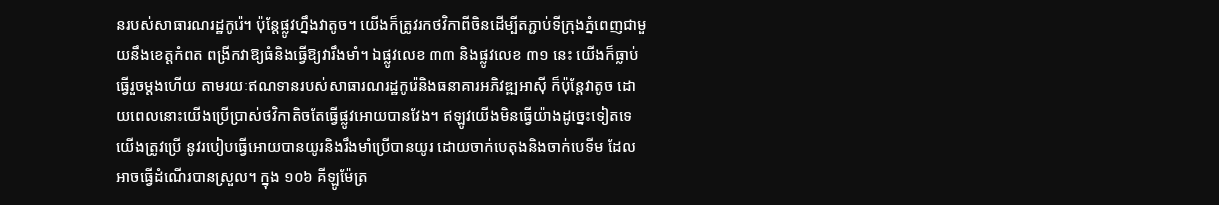នរបស់សាធារណរដ្ឋកូរ៉េ។ ប៉ុន្តែផ្លូវហ្នឹងវាតូច។ យើងក៏ត្រូវរកថវិកាពីចិនដើម្បីតភ្ជាប់ទីក្រុងភ្នំពេញជាមួយនឹងខេត្តកំពត ពង្រីកវាឱ្យធំនិងធ្វើឱ្យវារឹងមាំ។ ឯផ្លូវលេខ ៣៣ និងផ្លូវលេខ ៣១ នេះ យើងក៏ធ្លាប់ធ្វើរួចម្ដងហើយ តាមរយៈឥណទានរបស់សាធារណរដ្ឋកូរ៉េនិងធនាគារអភិវឌ្ឍអាស៊ី ក៏ប៉ុន្តែវាតូច ដោយពេលនោះយើងប្រើប្រាស់ថវិកាតិចតែធ្វើផ្លូវអោយបានវែង។ ឥឡូវយើងមិនធ្វើយ៉ាងដូច្នេះទៀតទេ យើងត្រូវប្រើ នូវរបៀបធ្វើអោយបានយូរនិងរឹងមាំប្រើបានយូរ ដោយចាក់បេតុងនិងចាក់បេទីម ដែលអាចធ្វើដំណើរបានស្រួល។ ក្នុង ១០៦ គីឡូម៉ែត្រ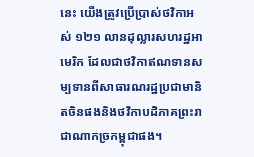នេះ យើងត្រូវប្រើប្រាស់ថវិកាអស់ ១២១ លានដុល្លារសហរដ្ឋអាមេរិក ដែលជាថវិកាឥណទានសម្បទានពីសាធារណរដ្ឋប្រជាមានិតចិនផងនិងថវិកាបដិភាគព្រះរាជាណាកច្រកម្ពុជាផង។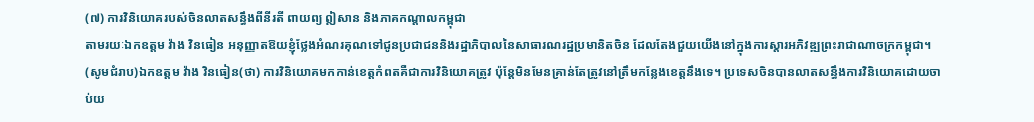(៧) ការវិនិយោគរបស់ចិនលាតសន្ធឹងពីនីរតី ពាយព្យ ឦសាន និងភាគកណ្តាលកម្ពុជា
តាមរយៈឯកឧត្តម វ៉ាង វិនធៀន អនុញ្ញាតឱយខ្ញុំថ្លែងអំណរគុណទៅជូនប្រជាជននិងរដ្ឋាភិបាលនៃសាធារណរដ្ឋប្រមានិតចិន ដែលតែងជួយយើងនៅក្នុងការស្តារអភិវឌ្ឍព្រះរាជាណាចក្រកម្ពុជា។ (សូមជំរាប)ឯកឧត្តម វ៉ាង វិនធៀន(ថា) ការវិនិយោគមកកាន់ខេត្តកំពតគឺជាការវិនិយោគត្រូវ ប៉ុន្តែមិនមែនគ្រាន់តែត្រូវនៅត្រឹមកន្លែងខេត្តនឹងទេ។ ប្រទេសចិនបានលាតសន្ធឹងការវិនិយោគដោយចាប់យ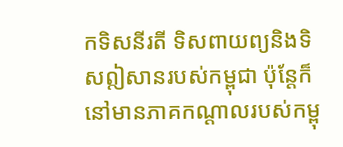កទិសនីរតី ទិសពាយព្យនិងទិសឦសានរបស់កម្ពុជា ប៉ុន្តែក៏នៅមានភាគកណ្ដាលរបស់កម្ពុ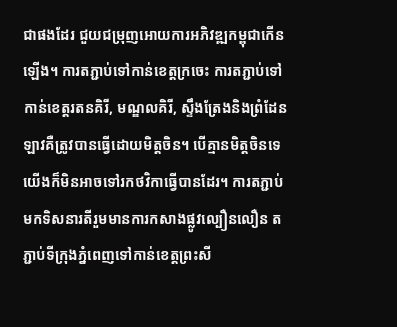ជាផងដែរ ជួយជម្រុញអោយការអភិវឌ្ឍកម្ពុជាកើនឡើង។ ការតភ្ជាប់ទៅកាន់ខេត្តក្រចេះ ការតភ្ជាប់ទៅកាន់ខេត្តរតនគិរី, មណ្ឌលគិរី, ស្ទឹងត្រែងនិងព្រំដែនឡាវគឺត្រូវបានធ្វើដោយមិត្តចិន។ បើគ្មានមិត្តចិនទេ យើងក៏មិនអាចទៅរកថវិកាធ្វើបានដែរ។ ការតភ្ជាប់មកទិសនារតីរួមមានការកសាងផ្លូវល្បឿនលឿន តភ្ជាប់ទីក្រុងភ្នំពេញទៅកាន់ខេត្តព្រះសី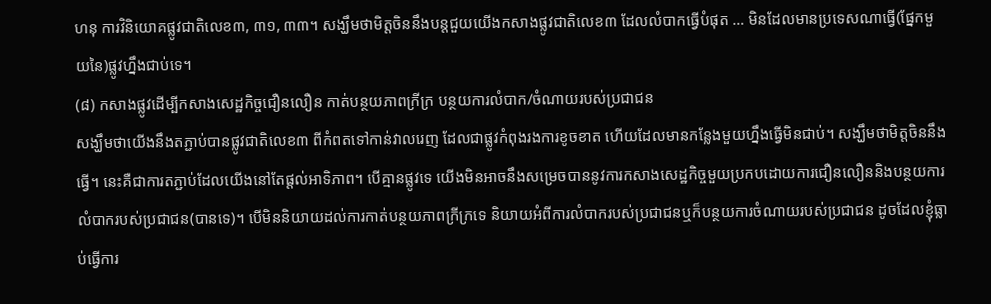ហនុ ការវិនិយោគផ្លូវជាតិលេខ៣, ៣១, ៣៣។ សង្ឃឹមថាមិត្តចិននឹងបន្តជួយយើងកសាងផ្លូវជាតិលេខ៣ ដែលលំបាកធ្វើបំផុត … មិនដែលមានប្រទេសណាធ្វើ(ផ្នែកមួយនៃ)ផ្លូវហ្នឹងជាប់ទេ។
(៨) កសាងផ្លូវដើម្បីកសាងសេដ្ឋកិច្ចជឿនលឿន កាត់បន្ថយភាពក្រីក្រ បន្ថយការលំបាក/ចំណាយរបស់ប្រជាជន
សង្ឃឹមថាយើងនឹងតភ្ជាប់បានផ្លូវជាតិលេខ៣ ពីកំពតទៅកាន់វាលរេញ ដែលជាផ្លូវកំពុងរងការខូចខាត ហើយដែលមានកន្លែងមួយហ្នឹងធ្វើមិនជាប់។ សង្ឃឹមថាមិត្តចិននឹងធ្វើ។ នេះគឺជាការតភ្ជាប់ដែលយើងនៅតែផ្ដល់អាទិភាព។ បើគ្មានផ្លូវទេ យើងមិនអាចនឹងសម្រេចបាននូវការកសាងសេដ្ឋកិច្ចមួយប្រកបដោយការជឿនលឿននិងបន្ថយការលំបាករបស់ប្រជាជន(បានទេ)។ បើមិននិយាយដល់ការកាត់បន្ថយភាពក្រីក្រទេ និយាយអំពីការលំបាករបស់ប្រជាជនឬក៏បន្ថយការចំណាយរបស់ប្រជាជន ដូចដែលខ្ញុំធ្លាប់ធ្វើការ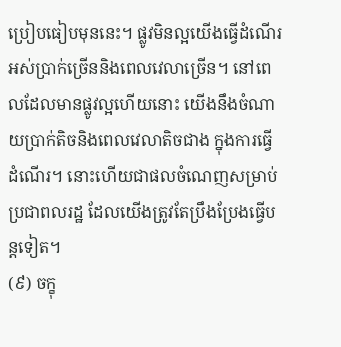ប្រៀបធៀបមុននេះ។ ផ្លូវមិនល្អយើងធ្វើដំណើរអស់ប្រាក់ច្រើននិងពេលវេលាច្រើន។ នៅពេលដែលមានផ្លូវល្អហើយនោះ យើងនឹងចំណាយប្រាក់តិចនិងពេលវេលាតិចជាង ក្នុងការធ្វើដំណើរ។ នោះហើយជាផលចំណេញសម្រាប់ប្រជាពលរដ្ឋ ដែលយើងត្រូវតែប្រឹងប្រែងធ្វើបន្តទៀត។
(៩) ចក្ខុ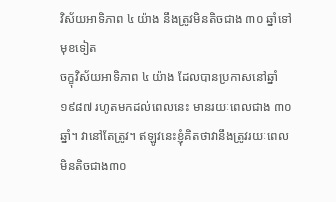វិស័យអាទិភាព ៤ យ៉ាង នឹងត្រូវមិនតិចជាង ៣០ ឆ្នាំទៅមុខទៀត
ចក្ខុវិស័យអាទិភាព ៤ យ៉ាង ដែលបានប្រកាសនៅឆ្នាំ១៩៨៧ រហូតមកដល់ពេលនេះ មានរយៈពេលជាង ៣០ឆ្នាំ។ វានៅតែត្រូវ។ ឥឡូវនេះខ្ញុំគិតថាវានឹងត្រូវរយៈពេលមិនតិចជាង៣០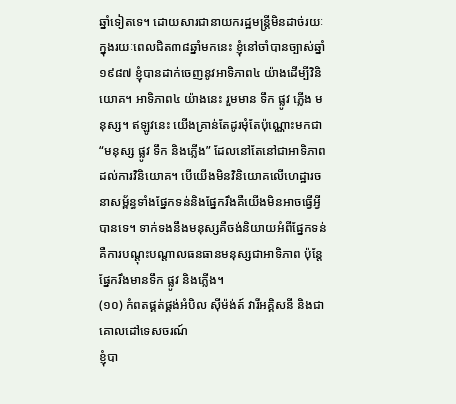ឆ្នាំទៀតទេ។ ដោយសារជានាយករដ្ឋមន្ត្រីមិនដាច់រយៈក្នុងរយៈពេលជិត៣៨ឆ្នាំមកនេះ ខ្ញុំនៅចាំបានច្បាស់ឆ្នាំ១៩៨៧ ខ្ញុំបានដាក់ចេញនូវអាទិភាព៤ យ៉ាងដើម្បីវិនិយោគ។ អាទិភាព៤ យ៉ាងនេះ រួមមាន ទឹក ផ្លូវ ភ្លើង មនុស្ស។ ឥឡូវនេះ យើងគ្រាន់តែដូរមុំតែប៉ុណ្ណោះមកជា “មនុស្ស ផ្លូវ ទឹក និងភ្លើង” ដែលនៅតែនៅជាអាទិភាពដល់ការវិនិយោគ។ បើយើងមិនវិនិយោគលើហេដ្ឋារចនាសម្ព័ន្ធទាំងផ្នែកទន់និងផ្នែករឹងគឺយើងមិនអាចធ្វើអ្វីបានទេ។ ទាក់ទងនឹងមនុស្សគឺចង់និយាយអំពីផ្នែកទន់ គឺការបណ្ដុះបណ្ដាលធនធានមនុស្សជាអាទិភាព ប៉ុន្តែផ្នែករឹងមានទឹក ផ្លូវ និងភ្លើង។
(១០) កំពតផ្គត់ផ្គង់អំបិល ស៊ីម៉ង់ត៍ វារីអគ្គិសនី និងជាគោលដៅទេសចរណ៍
ខ្ញុំបា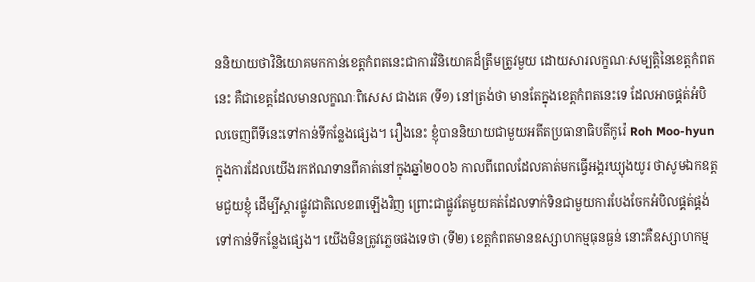ននិយាយថាវិនិយោគមកកាន់ខេត្តកំពតនេះជាការវិនិយោគដ៏ត្រឹមត្រូវមួយ ដោយសារលក្ខណៈសម្បត្តិនៃខេត្តកំពតនេះ គឺជាខេត្តដែលមានលក្ខណៈពិសេស ជាងគេ (ទី១) នៅត្រង់ថា មានតែក្នុងខេត្តកំពតនេះទេ ដែលអាចផ្គត់អំបិលចេញពីទីនេះទៅកាន់ទីកន្លែងផ្សេង។ រឿងនេះ ខ្ញុំបាននិយាយជាមួយអតីតប្រធានាធិបតីកូរ៉េ Roh Moo-hyun ក្នុងការដែលយើងរកឥណទានពីគាត់នៅក្នុងឆ្នាំ២០០៦ កាលពីពេលដែលគាត់មកធ្វើអង្គរឃ្យុងយូរ ថាសូមឯកឧត្តមជួយខ្ញុំ ដើម្បីស្ដារផ្លូវជាតិលេខ៣ឡើងវិញ ព្រោះជាផ្លូវតែមួយគត់ដែលទាក់ទិនជាមួយការបែងចែកអំបិលផ្គត់ផ្គង់ទៅកាន់ទីកន្លែងផ្សេង។ យើងមិនត្រូវភ្លេចផងទេថា (ទី២) ខេត្តកំពតមានឧស្សាហកម្មធុនធ្ងន់ នោះគឺឧស្សាហកម្ម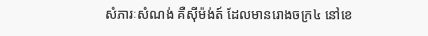សំភារៈសំណង់ គឺស៊ីម៉ង់ត៍ ដែលមានរោងចក្រ៤ នៅខេ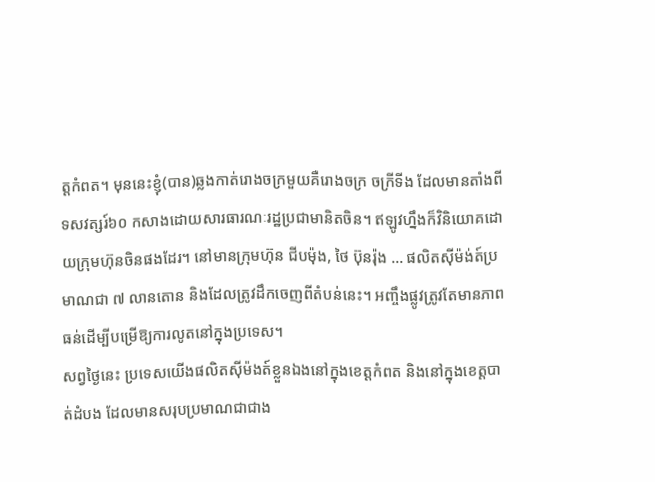ត្តកំពត។ មុននេះខ្ញុំ(បាន)ឆ្លងកាត់រោងចក្រមួយគឺរោងចក្រ ចក្រីទីង ដែលមានតាំងពីទសវត្សរ៍៦០ កសាងដោយសារធារណៈរដ្ឋប្រជាមានិតចិន។ ឥឡូវហ្នឹងក៏វិនិយោគដោយក្រុមហ៊ុនចិនផងដែរ។ នៅមានក្រុមហ៊ុន ជីបម៉ុង, ថៃ ប៊ុនរ៉ុង … ផលិតស៊ីម៉ង់ត៍ប្រមាណជា ៧ លានតោន និងដែលត្រូវដឹកចេញពីតំបន់នេះ។ អញ្ចឹងផ្លូវត្រូវតែមានភាពធន់ដើម្បីបម្រើឱ្យការលូតនៅក្នុងប្រទេស។
សព្វថ្ងៃនេះ ប្រទេសយើងផលិតស៊ីម៉ងត៍ខ្លួនឯងនៅក្នុងខេត្តកំពត និងនៅក្នុងខេត្តបាត់ដំបង ដែលមានសរុបប្រមាណជាជាង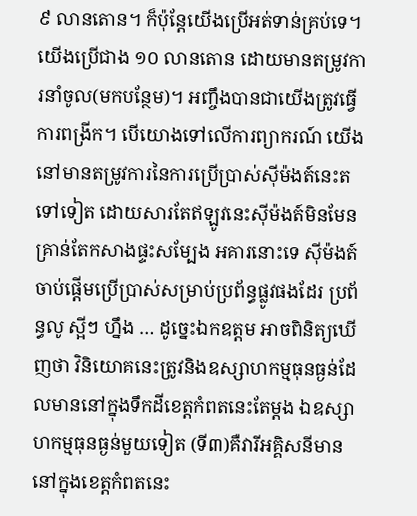៩ លានតោន។ ក៏ប៉ុន្តែយើងប្រើអត់ទាន់គ្រប់ទេ។ យើងប្រើជាង ១០ លានតោន ដោយមានតម្រូវការនាំចូល(មកបន្ថែម)។ អញ្ចឹងបានជាយើងត្រូវធ្វើការពង្រីក។ បើយោងទៅលើការព្យាករណ៍ យើងនៅមានតម្រូវការនៃការប្រើប្រាស់ស៊ីម៉ងត៍នេះតទៅទៀត ដោយសារតែឥឡូវនេះស៊ីម៉ងត៍មិនមែនគ្រាន់តែកសាងផ្ទះសម្បែង អគារនោះទេ ស៊ីម៉ងត៍ចាប់ផ្តើមប្រើប្រាស់សម្រាប់ប្រព័ន្ធផ្លូវផងដែរ ប្រព័ន្ធលូ ស្អីៗ ហ្នឹង … ដូច្នេះឯកឧត្តម អាចពិនិត្យឃើញថា វិនិយោគនេះត្រូវនិងឧស្សាហកម្មធុនធ្ងន់ដែលមាននៅក្នុងទឹកដីខេត្តកំពតនេះតែម្តង ឯឧស្សាហកម្មធុនធ្ងន់មួយទៀត (ទី៣)គឺវារីអគ្គិសនីមាននៅក្នុងខេត្តកំពតនេះ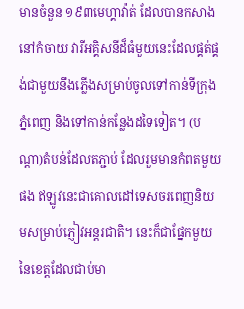មានចំនួន ១៩៣មេហ្គាវ៉ាត់ ដែលបានកសាងនៅកំចាយ វារីអគ្គិសនីដ៏ធំមួយនេះដែលផ្គត់ផ្គង់ជាមួយនឹងភ្លើងសម្រាប់ចូលទៅកាន់ទីក្រុងភ្នំពេញ និងទៅកាន់កន្លែងដទៃទៀត។ (បណ្តា)តំបន់ដែលតភ្ជាប់ ដែលរួមមានកំពតមួយផង ឥឡូវនេះជាគោលដៅទេសចរពេញនិយមសម្រាប់ភ្ញៀវអន្តរជាតិ។ នេះក៏ជាផ្នែកមួយនៃខេត្តដែលជាប់មា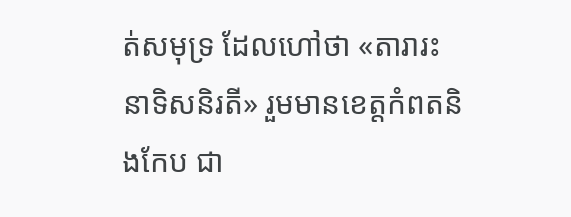ត់សមុទ្រ ដែលហៅថា «តារារះនាទិសនិរតី» រួមមានខេត្តកំពតនិងកែប ជា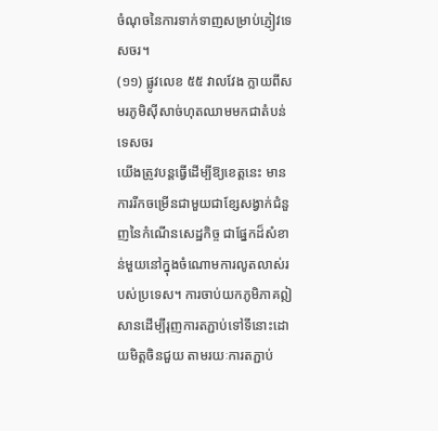ចំណុចនៃការទាក់ទាញសម្រាប់ភ្ញៀវទេសចរ។
(១១) ផ្លូវលេខ ៥៥ វាលវែង ក្លាយពីសមរភូមិស៊ីសាច់ហុតឈាមមកជាតំបន់ទេសចរ
យើងត្រូវបន្តធ្វើដើម្បីឱ្យខេត្តនេះ មានការរីកចម្រើនជាមួយជាខ្សែសង្វាក់ជំនួញនៃកំណើនសេដ្ឋកិច្ច ជាផ្នែកដ៏សំខាន់មួយនៅក្នុងចំណោមការលូតលាស់របស់ប្រទេស។ ការចាប់យកភូមិភាគឦសានដើម្បីរុញការតភ្ជាប់ទៅទីនោះដោយមិត្តចិនជួយ តាមរយៈការតភ្ជាប់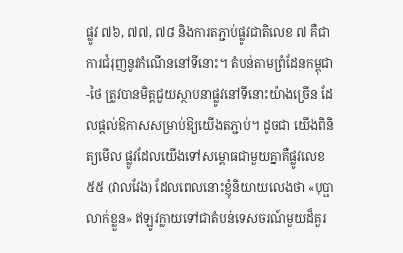ផ្លូវ ៧៦, ៧៧, ៧៨ និងការតភ្ជាប់ផ្លូវជាតិលេខ ៧ គឺជាការជំរុញនូវកំណើននៅទីនោះ។ តំបន់តាមព្រំដែនកម្ពុជា-ថៃ ត្រូវបានមិត្តជួយស្ថាបនាផ្លូវនៅទីនោះយ៉ាងច្រើន ដែលផ្តល់ឱកាសសម្រាប់ឱ្យយើងតភ្ជាប់។ ដូចជា យើងពិនិត្យមើល ផ្លូវដែលយើងទៅសម្ពោធជាមួយគ្នាគឺផ្លូវលេខ ៥៥ (វាលវែង) ដែលពេលនោះខ្ញុំនិយាយលេងថា «បុប្ផាលាក់ខ្លួន» ឥឡូវក្លាយទៅជាតំបន់ទេសចរណ៍មួយដ៏គួរ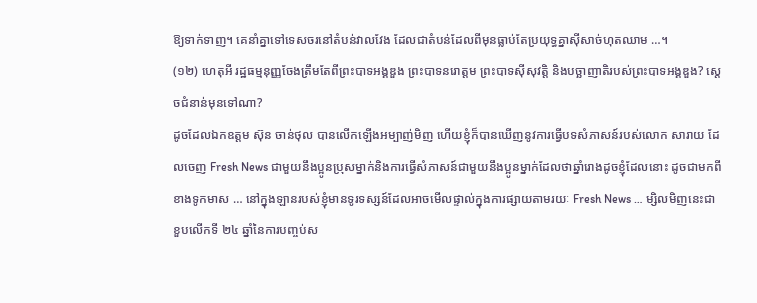ឱ្យទាក់ទាញ។ គេនាំគ្នាទៅទេសចរនៅតំបន់វាលវែង ដែលជាតំបន់ដែលពីមុនធ្លាប់តែប្រយុទ្ធគ្នាស៊ីសាច់ហុតឈាម …។
(១២) ហេតុអី រដ្ឋធម្មនុញ្ញចែងត្រឹមតែពីព្រះបាទអង្គឌួង ព្រះបាទនរោត្តម ព្រះបាទស៊ីសុវត្តិ និងបច្ឆាញាតិរបស់ព្រះបាទអង្គឌួង? ស្តេចជំនាន់មុនទៅណា?
ដូចដែលឯកឧត្តម ស៊ុន ចាន់ថុល បានលើកឡើងអម្បាញ់មិញ ហើយខ្ញុំក៏បានឃើញនូវការធ្វើបទសំភាសន៍របស់លោក សារាយ ដែលចេញ Fresh News ជាមួយនឹងប្អូនប្រុសម្នាក់និងការធ្វើសំភាសន៍ជាមួយនឹងប្អូនម្នាក់ដែលថាឆ្នាំរោងដូចខ្ញុំដែលនោះ ដូចជាមកពីខាងទូកមាស … នៅក្នុងឡានរបស់ខ្ញុំមានទូរទស្សន៍ដែលអាចមើលផ្ទាល់ក្នុងការផ្សាយតាមរយៈ Fresh News … ម្សិលមិញនេះជាខួបលើកទី ២៤ ឆ្នាំនៃការបញ្ចប់ស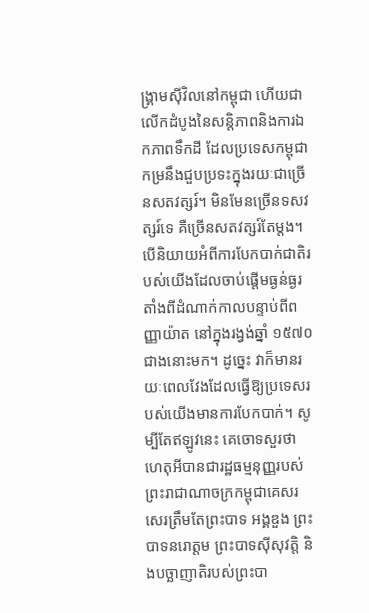ង្គ្រាមស៊ីវិលនៅកម្ពុជា ហើយជាលើកដំបូងនៃសន្តិភាពនិងការឯកភាពទឹកដី ដែលប្រទេសកម្ពុជាកម្រនឹងជួបប្រទះក្នុងរយៈជាច្រើនសតវត្សរ៍។ មិនមែនច្រើនទសវត្សរ៍ទេ គឺច្រើនសតវត្សរ៍តែម្តង។ បើនិយាយអំពីការបែកបាក់ជាតិរបស់យើងដែលចាប់ផ្តើមធ្ងន់ធ្ងរតាំងពីដំណាក់កាលបន្ទាប់ពីពញ្ញាយ៉ាត នៅក្នុងរង្វង់ឆ្នាំ ១៥៧០ ជាងនោះមក។ ដូច្នេះ វាក៏មានរយៈពេលវែងដែលធ្វើឱ្យប្រទេសរបស់យើងមានការបែកបាក់។ សូម្បីតែឥឡូវនេះ គេចោទសួរថា ហេតុអីបានជារដ្ឋធម្មនុញ្ញរបស់ព្រះរាជាណាចក្រកម្ពុជាគេសរសេរត្រឹមតែព្រះបាទ អង្គឌួង ព្រះបាទនរោត្តម ព្រះបាទស៊ីសុវត្តិ និងបច្ឆាញាតិរបស់ព្រះបា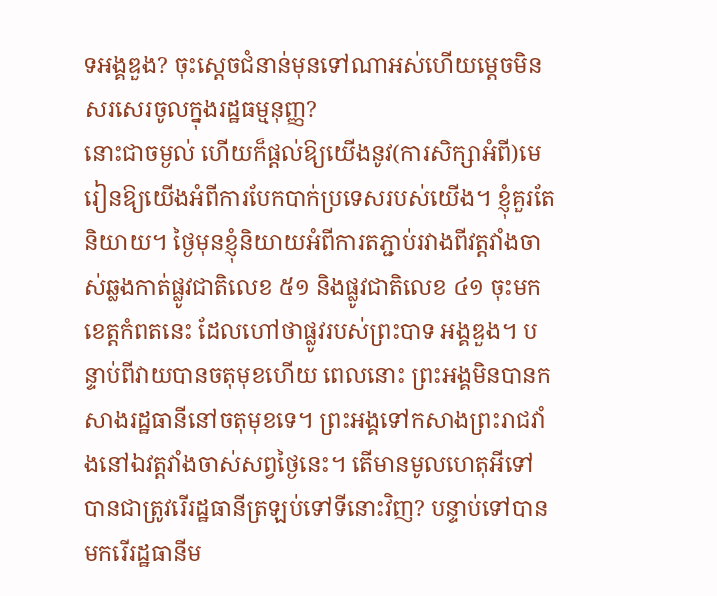ទអង្គឌួង? ចុះស្តេចជំនាន់មុនទៅណាអស់ហើយម្តេចមិនសរសេរចូលក្នុងរដ្ឋធម្មនុញ្ញ?
នោះជាចម្ងល់ ហើយក៏ផ្តល់ឱ្យយើងនូវ(ការសិក្សាអំពី)មេរៀនឱ្យយើងអំពីការបែកបាក់ប្រទេសរបស់យើង។ ខ្ញុំគួរតែនិយាយ។ ថ្ងៃមុនខ្ញុំនិយាយអំពីការតភ្ជាប់រវាងពីវត្តវាំងចាស់ឆ្លងកាត់ផ្លូវជាតិលេខ ៥១ និងផ្លូវជាតិលេខ ៤១ ចុះមកខេត្តកំពតនេះ ដែលហៅថាផ្លូវរបស់ព្រះបាទ អង្គឌួង។ បន្ទាប់ពីវាយបានចតុមុខហើយ ពេលនោះ ព្រះអង្គមិនបានកសាងរដ្ឋធានីនៅចតុមុខទេ។ ព្រះអង្គទៅកសាងព្រះរាជវាំងនៅឯវត្តវាំងចាស់សព្វថ្ងៃនេះ។ តើមានមូលហេតុអីទៅ បានជាត្រូវរើរដ្ឋធានីត្រឡប់ទៅទីនោះវិញ? បន្ទាប់ទៅបានមករើរដ្ឋធានីម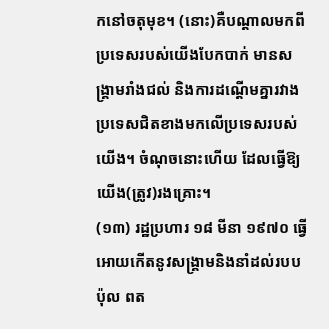កនៅចតុមុខ។ (នោះ)គឺបណ្តាលមកពីប្រទេសរបស់យើងបែកបាក់ មានសង្គ្រាមរាំងជល់ និងការដណ្តើមគ្នារវាងប្រទេសជិតខាងមកលើប្រទេសរបស់យើង។ ចំណុចនោះហើយ ដែលធ្វើឱ្យយើង(ត្រូវ)រងគ្រោះ។
(១៣) រដ្ឋប្រហារ ១៨ មីនា ១៩៧០ ធ្វើអោយកើតនូវសង្គ្រាមនិងនាំដល់របប ប៉ុល ពត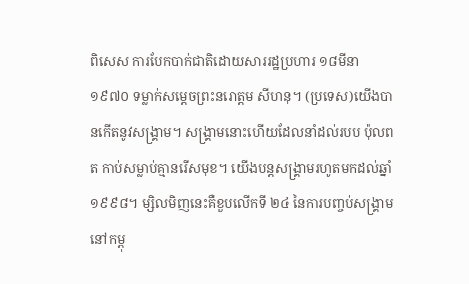ពិសេស ការបែកបាក់ជាតិដោយសាររដ្ឋប្រហារ ១៨មីនា ១៩៧០ ទម្លាក់សម្តេចព្រះនរោត្តម សីហនុ។ (ប្រទេស)យើងបានកើតនូវសង្គ្រាម។ សង្គ្រាមនោះហើយដែលនាំដល់របប ប៉ុលពត កាប់សម្លាប់គ្មានរើសមុខ។ យើងបន្តសង្គ្រាមរហូតមកដល់ឆ្នាំ១៩៩៨។ ម្សិលមិញនេះគឺខួបលើកទី ២៤ នៃការបញ្ចប់សង្គ្រាមនៅកម្ពុ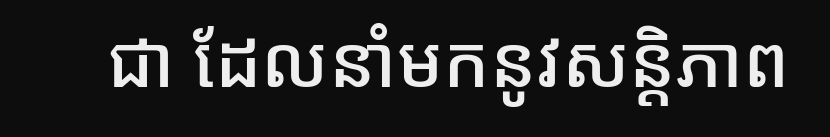ជា ដែលនាំមកនូវសន្តិភាព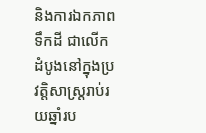និងការឯកភាពទឹកដី ជាលើកដំបូងនៅក្នុងប្រវត្តិសាស្ត្ររាប់រយឆ្នាំរប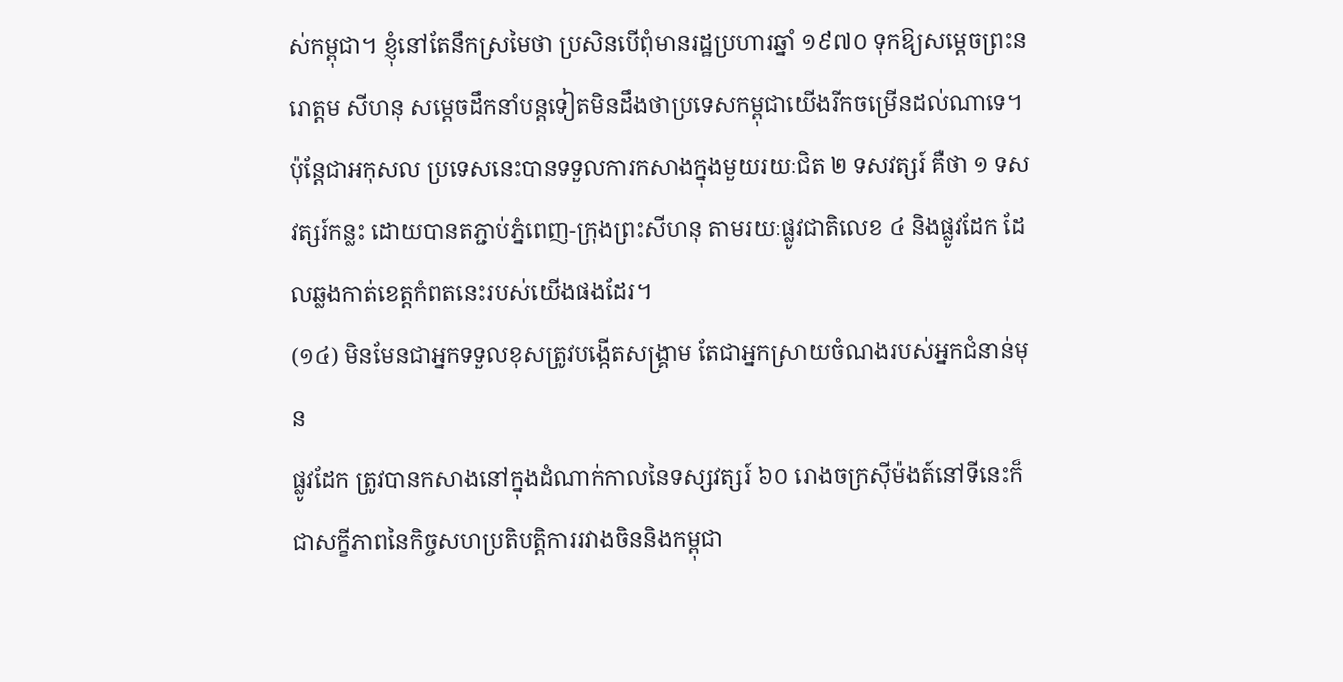ស់កម្ពុជា។ ខ្ញុំនៅតែនឹកស្រមៃថា ប្រសិនបើពុំមានរដ្ឋប្រហារឆ្នាំ ១៩៧០ ទុកឱ្យសម្តេចព្រះនរោត្តម សីហនុ សម្តេចដឹកនាំបន្តទៀតមិនដឹងថាប្រទេសកម្ពុជាយើងរីកចម្រើនដល់ណាទេ។ ប៉ុន្តែជាអកុសល ប្រទេសនេះបានទទួលការកសាងក្នុងមួយរយៈជិត ២ ទសវត្សរ៍ គឺថា ១ ទសវត្សរ៍កន្លះ ដោយបានតភ្ជាប់ភ្នំពេញ-ក្រុងព្រះសីហនុ តាមរយៈផ្លូវជាតិលេខ ៤ និងផ្លូវដែក ដែលឆ្លងកាត់ខេត្តកំពតនេះរបស់យើងផងដែរ។
(១៤) មិនមែនជាអ្នកទទួលខុសត្រូវបង្កើតសង្គ្រាម តែជាអ្នកស្រាយចំណងរបស់អ្នកជំនាន់មុន
ផ្លូវដែក ត្រូវបានកសាងនៅក្នុងដំណាក់កាលនៃទស្សវត្សរ៍ ៦០ រោងចក្រស៊ីម៉ងត៍នៅទីនេះក៏ជាសក្ខីភាពនៃកិច្ចសហប្រតិបត្តិការរវាងចិននិងកម្ពុជា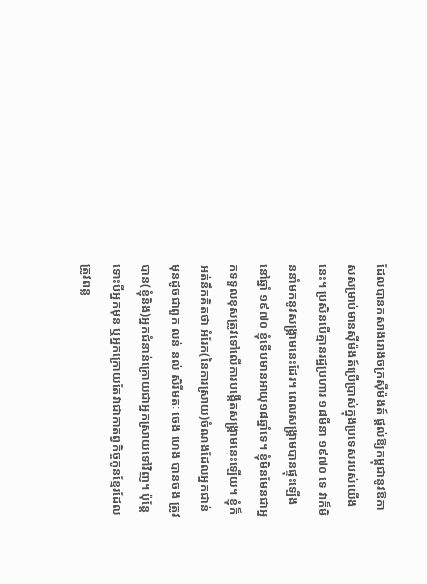ដែលបានកសាងរោងចក្រស៊ីម៉ងត៍ ផ្តល់ឱ្យកម្ពុជានូវឱកាសសម្រាប់មានស៊ីម៉ងត៍ប្រើប្រាស់ក្នុងប្រទេសរបស់យើងនេះ។ ប្រសិនបើគ្មានរដ្ឋប្រហារ ១៨មីនា ១៩៧០ ទេ វាក៏មិននាំមកនូវសង្គ្រាមនេះដែរ។ ពេលសង្គ្រាមបានផ្ទុះឡើងនៅឆ្នាំ ១៩៧០ ខ្ញុំទើបមានអាយុ១៨ឆ្នាំទេ។ ខ្ញុំមិនមែនជាអ្នកទទួលខុសត្រូវទៅលើការបង្កើតសង្គ្រាមនេះឡើយ។ ខ្ញុំក៏អត់នឹកគិតថា អំរែក(នៃការស្រាយ)ចំណងដែលអ្នកជាន់មុនដូចជាពួក លន់ នល់ សិរីមតៈ ចេង ហេង បានចង ត្រូវបាន(ខ្ញុំនិង)អ្នកជំនាន់ក្រោយជាអ្នកស្រាយទៅវិញ។ ប៉ុន្តែទោះបីអ្នកមុន ឬអ្នកក្រោយតែវាជាកាតព្វកិច្ចកូនខ្មែរដែលត្រូវពន្ល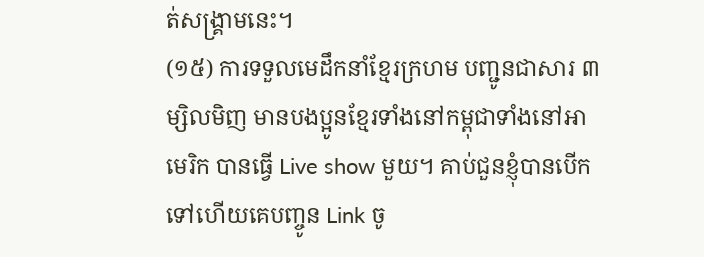ត់សង្គ្រាមនេះ។
(១៥) ការទទួលមេដឹកនាំខ្មែរក្រហម បញ្ជូនជាសារ ៣
ម្សិលមិញ មានបងប្អូនខ្មែរទាំងនៅកម្ពុជាទាំងនៅអាមេរិក បានធ្វើ Live show មួយ។ គាប់ជួនខ្ញុំបានបើកទៅហើយគេបញ្ចូន Link ចូ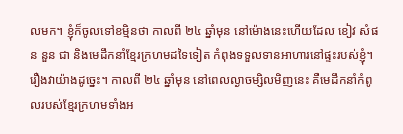លមក។ ខ្ញុំក៏ចូលទៅខម្មិនថា កាលពី ២៤ ឆ្នាំមុន នៅម៉ោងនេះហើយដែល ខៀវ សំផន នួន ជា និងមេដឹកនាំខ្មែរក្រហមដទៃទៀត កំពុងទទួលទានអាហារនៅផ្ទះរបស់ខ្ញុំ។ រឿងវាយ៉ាងដូច្នេះ។ កាលពី ២៤ ឆ្នាំមុន នៅពេលល្ងាចម្សិលមិញនេះ គឺមេដឹកនាំកំពូលរបស់ខ្មែរក្រហមទាំងអ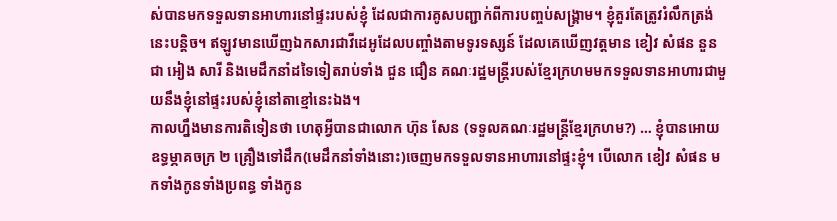ស់បានមកទទួលទានអាហារនៅផ្ទះរបស់ខ្ញុំ ដែលជាការគូសបញ្ជាក់ពីការបញ្ចប់សង្គ្រាម។ ខ្ញុំគួរតែត្រូវរំលឹកត្រង់នេះបន្តិច។ ឥឡូវមានឃើញឯកសារជាវីដេអូដែលបញ្ចាំងតាមទូរទស្សន៍ ដែលគេឃើញវត្តមាន ខៀវ សំផន នួន ជា អៀង សារី និងមេដឹកនាំដទៃទៀតរាប់ទាំង ជួន ជឿន គណៈរដ្ឋមន្ត្រីរបស់ខ្មែរក្រហមមកទទួលទានអាហារជាមួយនឹងខ្ញុំនៅផ្ទះរបស់ខ្ញុំនៅតាខ្មៅនេះឯង។
កាលហ្នឹងមានការតិទៀនថា ហេតុអ្វីបានជាលោក ហ៊ុន សែន (ទទួលគណៈរដ្ឋមន្ត្រីខ្មែរក្រហម?) … ខ្ញុំបានអោយឧទ្ធម្ភាគចក្រ ២ គ្រឿងទៅដឹក(មេដឹកនាំទាំងនោះ)ចេញមកទទួលទានអាហារនៅផ្ទះខ្ញុំ។ បើលោក ខៀវ សំផន មកទាំងកូនទាំងប្រពន្ធ ទាំងកូន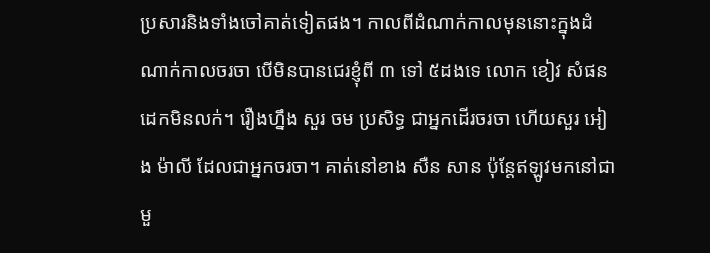ប្រសារនិងទាំងចៅគាត់ទៀតផង។ កាលពីដំណាក់កាលមុននោះក្នុងដំណាក់កាលចរចា បើមិនបានជេរខ្ញុំពី ៣ ទៅ ៥ដងទេ លោក ខៀវ សំផន ដេកមិនលក់។ រឿងហ្នឹង សួរ ចម ប្រសិទ្ធ ជាអ្នកដើរចរចា ហើយសួរ អៀង ម៉ាលី ដែលជាអ្នកចរចា។ គាត់នៅខាង សឺន សាន ប៉ុន្តែឥឡូវមកនៅជាមួ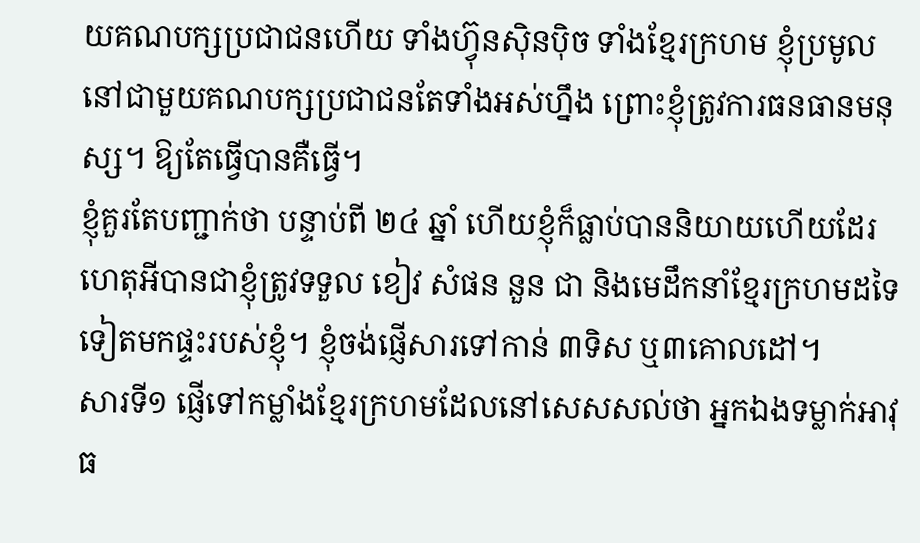យគណបក្សប្រជាជនហើយ ទាំងហ៊្វុនស៊ិនប៉ិច ទាំងខ្មែរក្រហម ខ្ញុំប្រមូលនៅជាមួយគណបក្សប្រជាជនតែទាំងអស់ហ្នឹង ព្រោះខ្ញុំត្រូវការធនធានមនុស្ស។ ឱ្យតែធ្វើបានគឺធ្វើ។
ខ្ញុំគួរតែបញ្ជាក់ថា បន្ទាប់ពី ២៤ ឆ្នាំ ហើយខ្ញុំក៏ធ្លាប់បាននិយាយហើយដែរ ហេតុអីបានជាខ្ញុំត្រូវទទួល ខៀវ សំផន នួន ជា និងមេដឹកនាំខ្មែរក្រហមដទៃទៀតមកផ្ទះរបស់ខ្ញុំ។ ខ្ញុំចង់ផ្ញើសារទៅកាន់ ៣ទិស ឬ៣គោលដៅ។
សារទី១ ផ្ញើទៅកម្លាំងខ្មែរក្រហមដែលនៅសេសសល់ថា អ្នកឯងទម្លាក់អាវុធ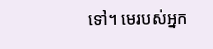ទៅ។ មេរបស់អ្នក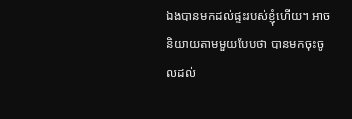ឯងបានមកដល់ផ្ទះរបស់ខ្ញុំហើយ។ អាចនិយាយតាមមួយបែបថា បានមកចុះចូលដល់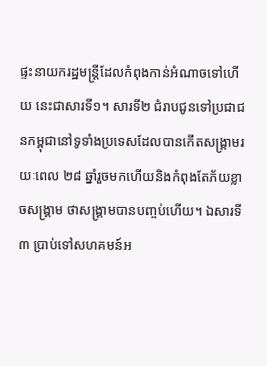ផ្ទះនាយករដ្ឋមន្ត្រីដែលកំពុងកាន់អំណាចទៅហើយ នេះជាសារទី១។ សារទី២ ជំរាបជូនទៅប្រជាជនកម្ពុជានៅទូទាំងប្រទេសដែលបានកើតសង្គ្រាមរយៈពេល ២៨ ឆ្នាំរួចមកហើយនិងកំពុងតែភ័យខ្លាចសង្គ្រាម ថាសង្គ្រាមបានបញ្ចប់ហើយ។ ឯសារទី៣ ប្រាប់ទៅសហគមន៍អ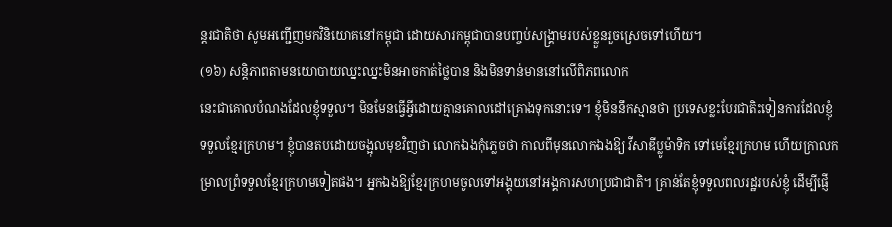ន្តរជាតិថា សូមអញ្ជើញមកវិនិយោគនៅកម្ពុជា ដោយសារកម្ពុជាបានបញ្ចប់សង្គ្រាមរបស់ខ្លួនរួចស្រេចទៅហើយ។
(១៦) សន្តិភាពតាមនយោបាយឈ្នះឈ្នះមិនអាចកាត់ថ្លៃបាន និងមិនទាន់មាននៅលើពិភពលោក
នេះជាគោលបំណងដែលខ្ញុំទទួល។ មិនមែនធ្វើអ្វីដោយគ្មានគោលដៅគ្រោងទុកនោះទេ។ ខ្ញុំមិននឹកស្មានថា ប្រទេសខ្លះបែរជាតិះទៀនការដែលខ្ញុំទទួលខ្មែរក្រហម។ ខ្ញុំបានតបដោយចង្អុលមុខវិញថា លោកឯងកុំភ្លេចថា កាលពីមុនលោកឯងឱ្យ វីសាឌីប្លូម៉ាទិក ទៅមេខ្មែរក្រហម ហើយក្រាលកម្រាលព្រំទទួលខ្មែរក្រហមទៀតផង។ អ្នកឯងឱ្យខ្មែរក្រហមចូលទៅអង្គុយនៅអង្គការសហប្រជាជាតិ។ គ្រាន់តែខ្ញុំទទួលពលរដ្ឋរបស់ខ្ញុំ ដើម្បីផ្ញើ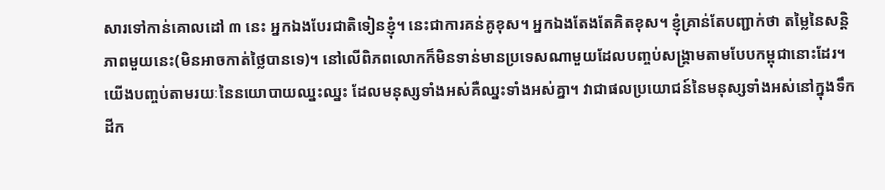សារទៅកាន់គោលដៅ ៣ នេះ អ្នកឯងបែរជាតិទៀនខ្ញុំ។ នេះជាការគន់គូខុស។ អ្នកឯងតែងតែគិតខុស។ ខ្ញុំគ្រាន់តែបញ្ជាក់ថា តម្លៃនៃសន្តិភាពមួយនេះ(មិនអាចកាត់ថ្លៃបានទេ)។ នៅលើពិភពលោកក៏មិនទាន់មានប្រទេសណាមួយដែលបញ្ចប់សង្គ្រាមតាមបែបកម្ពុជានោះដែរ។ យើងបញ្ចប់តាមរយៈនៃនយោបាយឈ្នះឈ្នះ ដែលមនុស្សទាំងអស់គឺឈ្នះទាំងអស់គ្នា។ វាជាផលប្រយោជន៍នៃមនុស្សទាំងអស់នៅក្នុងទឹកដីក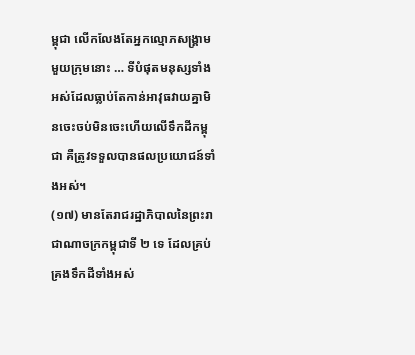ម្ពុជា លើកលែងតែអ្នកល្មោភសង្គ្រាមមួយក្រុមនោះ … ទីបំផុតមនុស្សទាំងអស់ដែលធ្លាប់តែកាន់អាវុធវាយគ្នាមិនចេះចប់មិនចេះហើយលើទឹកដីកម្ពុជា គឺត្រូវទទួលបានផលប្រយោជន៍ទាំងអស់។
(១៧) មានតែរាជរដ្ឋាភិបាលនៃព្រះរាជាណាចក្រកម្ពុជាទី ២ ទេ ដែលគ្រប់គ្រងទឹកដីទាំងអស់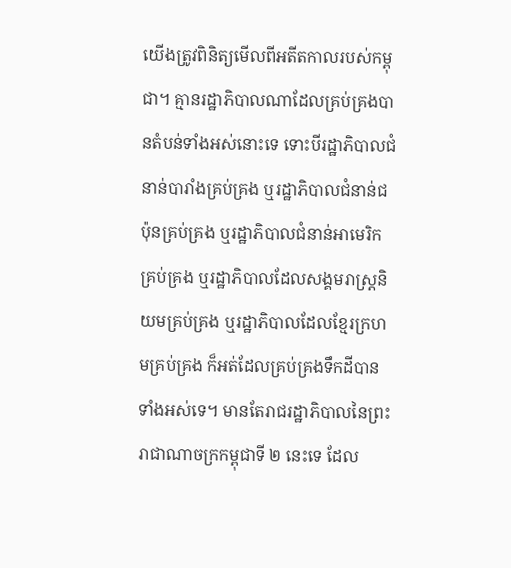យើងត្រូវពិនិត្យមើលពីអតីតកាលរបស់កម្ពុជា។ គ្មានរដ្ឋាភិបាលណាដែលគ្រប់គ្រងបានតំបន់ទាំងអស់នោះទេ ទោះបីរដ្ឋាភិបាលជំនាន់បារាំងគ្រប់គ្រង ឬរដ្ឋាភិបាលជំនាន់ជប៉ុនគ្រប់គ្រង ឬរដ្ឋាភិបាលជំនាន់អាមេរិកគ្រប់គ្រង ឬរដ្ឋាភិបាលដែលសង្គមរាស្ត្រនិយមគ្រប់គ្រង ឬរដ្ឋាភិបាលដែលខ្មែរក្រហមគ្រប់គ្រង ក៏អត់ដែលគ្រប់គ្រងទឹកដីបានទាំងអស់ទេ។ មានតែរាជរដ្ឋាភិបាលនៃព្រះរាជាណាចក្រកម្ពុជាទី ២ នេះទេ ដែល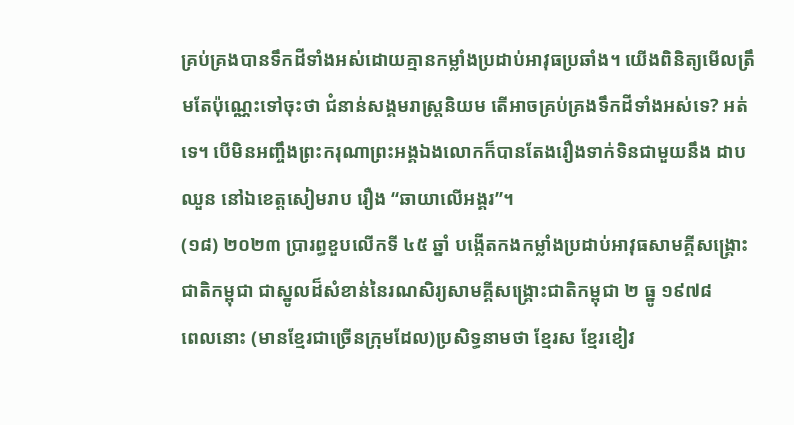គ្រប់គ្រងបានទឹកដីទាំងអស់ដោយគ្មានកម្លាំងប្រដាប់អាវុធប្រឆាំង។ យើងពិនិត្យមើលត្រឹមតែប៉ុណ្ណេះទៅចុះថា ជំនាន់សង្គមរាស្ត្រនិយម តើអាចគ្រប់គ្រងទឹកដីទាំងអស់ទេ? អត់ទេ។ បើមិនអញ្ចឹងព្រះករុណាព្រះអង្គឯងលោកក៏បានតែងរឿងទាក់ទិនជាមួយនឹង ដាប ឈួន នៅឯខេត្តសៀមរាប រឿង “ឆាយាលើអង្គរ”។
(១៨) ២០២៣ ប្រារព្ធខួបលើកទី ៤៥ ឆ្នាំ បង្កើតកងកម្លាំងប្រដាប់អាវុធសាមគ្គីសង្គ្រោះជាតិកម្ពុជា ជាស្នូលដ៏សំខាន់នៃរណសិរ្យសាមគ្គីសង្គ្រោះជាតិកម្ពុជា ២ ធ្នូ ១៩៧៨
ពេលនោះ (មានខ្មែរជាច្រើនក្រុមដែល)ប្រសិទ្ធនាមថា ខ្មែរស ខ្មែរខៀវ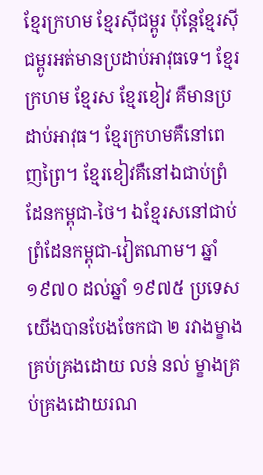ខ្មែរក្រហម ខ្មែរស៊ីជម្ពូរ ប៉ុន្តែខ្មែរស៊ីជម្ពូរអត់មានប្រដាប់អាវុធទេ។ ខ្មែរក្រហម ខ្មែរស ខ្មែរខៀវ គឺមានប្រដាប់អាវុធ។ ខ្មែរក្រហមគឺនៅពេញព្រៃ។ ខ្មែរខៀវគឺនៅឯជាប់ព្រំដែនកម្ពុជា-ថៃ។ ឯខ្មែរសនៅជាប់ព្រំដែនកម្ពុជា-វៀតណាម។ ឆ្នាំ ១៩៧០ ដល់ឆ្នាំ ១៩៧៥ ប្រទេសយើងបានបែងចែកជា ២ រវាងម្ខាងគ្រប់គ្រងដោយ លន់ នល់ ម្ខាងគ្រប់គ្រងដោយរណ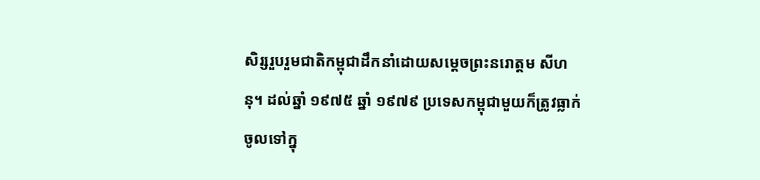សិរ្សរួបរួមជាតិកម្ពុជាដឹកនាំដោយសម្តេចព្រះនរោត្តម សីហនុ។ ដល់ឆ្នាំ ១៩៧៥ ឆ្នាំ ១៩៧៩ ប្រទេសកម្ពុជាមួយក៏ត្រូវធ្លាក់ចូលទៅក្នុ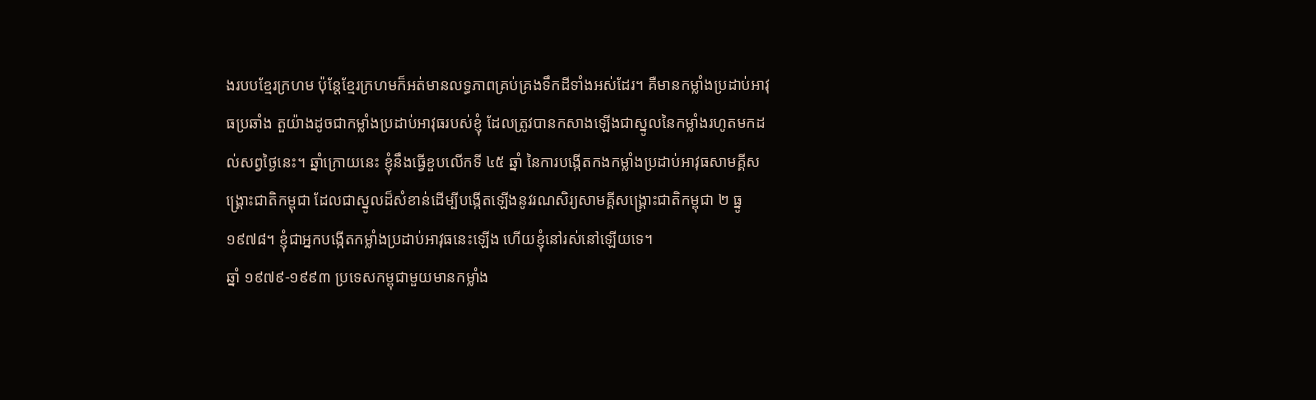ងរបបខ្មែរក្រហម ប៉ុន្តែខ្មែរក្រហមក៏អត់មានលទ្ធភាពគ្រប់គ្រងទឹកដីទាំងអស់ដែរ។ គឺមានកម្លាំងប្រដាប់អាវុធប្រឆាំង តួយ៉ាងដូចជាកម្លាំងប្រដាប់អាវុធរបស់ខ្ញុំ ដែលត្រូវបានកសាងឡើងជាស្នូលនៃកម្លាំងរហូតមកដល់សព្វថ្ងៃនេះ។ ឆ្នាំក្រោយនេះ ខ្ញុំនឹងធ្វើខួបលើកទី ៤៥ ឆ្នាំ នៃការបង្កើតកងកម្លាំងប្រដាប់អាវុធសាមគ្គីសង្គ្រោះជាតិកម្ពុជា ដែលជាស្នូលដ៏សំខាន់ដើម្បីបង្កើតឡើងនូវរណសិរ្យសាមគ្គីសង្គ្រោះជាតិកម្ពុជា ២ ធ្នូ ១៩៧៨។ ខ្ញុំជាអ្នកបង្កើតកម្លាំងប្រដាប់អាវុធនេះឡើង ហើយខ្ញុំនៅរស់នៅឡើយទេ។
ឆ្នាំ ១៩៧៩-១៩៩៣ ប្រទេសកម្ពុជាមួយមានកម្លាំង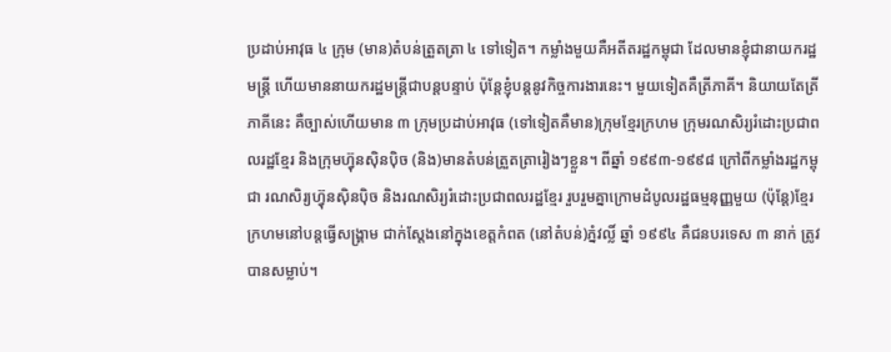ប្រដាប់អាវុធ ៤ ក្រុម (មាន)តំបន់ត្រួតត្រា ៤ ទៅទៀត។ កម្លាំងមួយគឺអតីតរដ្ឋកម្ពុជា ដែលមានខ្ញុំជានាយករដ្ឋមន្ត្រី ហើយមាននាយករដ្ឋមន្ត្រីជាបន្តបន្ទាប់ ប៉ុន្តែខ្ញុំបន្តនូវកិច្ចការងារនេះ។ មួយទៀតគឺត្រីភាគី។ និយាយតែត្រីភាគីនេះ គឺច្បាស់ហើយមាន ៣ ក្រុមប្រដាប់អាវុធ (ទៅទៀតគឺមាន)ក្រុមខ្មែរក្រហម ក្រុមរណសិរ្យរំដោះប្រជាពលរដ្ឋខ្មែរ និងក្រុមហ្វ៊ុនស៊ិនប៉ិច (និង)មានតំបន់ត្រួតត្រារៀងៗខ្លួន។ ពីឆ្នាំ ១៩៩៣-១៩៩៨ ក្រៅពីកម្លាំងរដ្ឋកម្ពុជា រណសិរ្យហ្វ៊ុនស៊ិនប៉ិច និងរណសិរ្យរំដោះប្រជាពលរដ្ឋខ្មែរ រួបរួមគ្នាក្រោមដំបូលរដ្ឋធម្មនុញ្ញមួយ (ប៉ុន្តែ)ខ្មែរក្រហមនៅបន្តធ្វើសង្គ្រាម ជាក់ស្ដែងនៅក្នុងខេត្តកំពត (នៅតំបន់)ភ្នំវល្លិ៍ ឆ្នាំ ១៩៩៤ គឺជនបរទេស ៣ នាក់ ត្រូវបានសម្លាប់។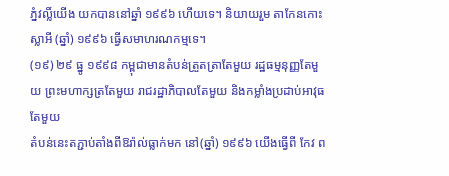ភ្នំវល្លិ៍យើង យកបាននៅឆ្នាំ ១៩៩៦ ហើយទេ។ និយាយរួម តាកែនកោះស្លាអី (ឆ្នាំ) ១៩៩៦ ធ្វើសមាហរណកម្មទេ។
(១៩) ២៩ ធ្នូ ១៩៩៨ កម្ពុជាមានតំបន់ត្រួតត្រាតែមួយ រដ្ឋធម្មនុញ្ញតែមួយ ព្រះមហាក្សត្រតែមួយ រាជរដ្ឋាភិបាលតែមួយ និងកម្លាំងប្រដាប់អាវុធតែមួយ
តំបន់នេះតភ្ជាប់តាំងពីឱរ៉ាល់ធ្លាក់មក នៅ(ឆ្នាំ) ១៩៩៦ យើងធ្វើពី កែវ ព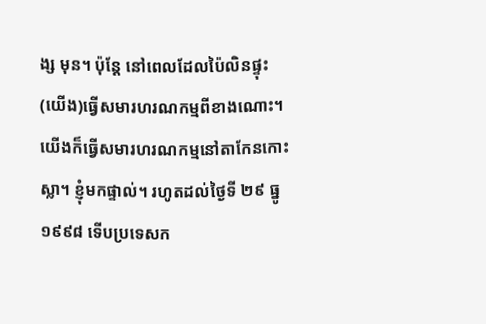ង្ស មុន។ ប៉ុន្តែ នៅពេលដែលប៉ៃលិនផ្ទុះ (យើង)ធ្វើសមារហរណកម្មពីខាងណោះ។ យើងក៏ធ្វើសមារហរណកម្មនៅតាកែនកោះស្លា។ ខ្ញុំមកផ្ទាល់។ រហូតដល់ថ្ងៃទី ២៩ ធ្នូ ១៩៩៨ ទើបប្រទេសក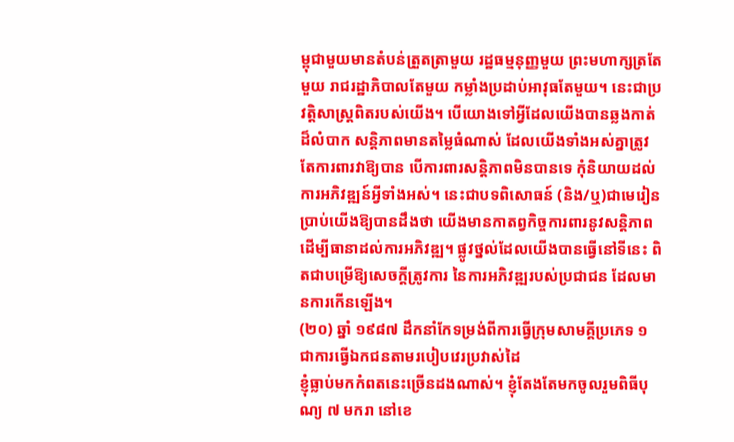ម្ពុជាមួយមានតំបន់ត្រួតត្រាមួយ រដ្ឋធម្មនុញ្ញមួយ ព្រះមហាក្សត្រតែមួយ រាជរដ្ឋាភិបាលតែមួយ កម្លាំងប្រដាប់អាវុធតែមួយ។ នេះជាប្រវត្តិសាស្ត្រពិតរបស់យើង។ បើយោងទៅអ្វីដែលយើងបានឆ្លងកាត់ដ៏លំបាក សន្តិភាពមានតម្លៃធំណាស់ ដែលយើងទាំងអស់គ្នាត្រូវតែការពារវាឱ្យបាន បើការពារសន្តិភាពមិនបានទេ កុំនិយាយដល់ការអភិវឌ្ឍន៍អ្វីទាំងអស់។ នេះជាបទពិសោធន៍ (និង/ឬ)ជាមេរៀនប្រាប់យើងឱ្យបានដឹងថា យើងមានកាតព្វកិច្ចការពារនូវសន្តិភាពដើម្បីធានាដល់ការអភិវឌ្ឍ។ ផ្លូវថ្នល់ដែលយើងបានធ្វើនៅទីនេះ ពិតជាបម្រើឱ្យសេចក្ដីត្រូវការ នៃការអភិវឌ្ឍរបស់ប្រជាជន ដែលមានការកើនឡើង។
(២០) ឆ្នាំ ១៩៨៧ ដឹកនាំកែទម្រង់ពីការធ្វើក្រុមសាមគ្គីប្រភេទ ១ ជាការធ្វើឯកជនតាមរបៀបវេរប្រវាស់ដៃ
ខ្ញុំធ្លាប់មកកំពតនេះច្រើនដងណាស់។ ខ្ញុំតែងតែមកចូលរួមពិធីបុណ្យ ៧ មករា នៅខេ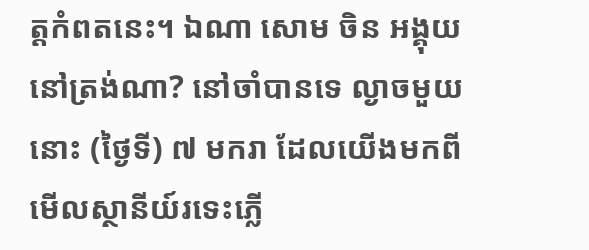ត្តកំពតនេះ។ ឯណា សោម ចិន អង្គុយនៅត្រង់ណា? នៅចាំបានទេ ល្ងាចមួយនោះ (ថ្ងៃទី) ៧ មករា ដែលយើងមកពីមើលស្ថានីយ៍រទេះភ្លើ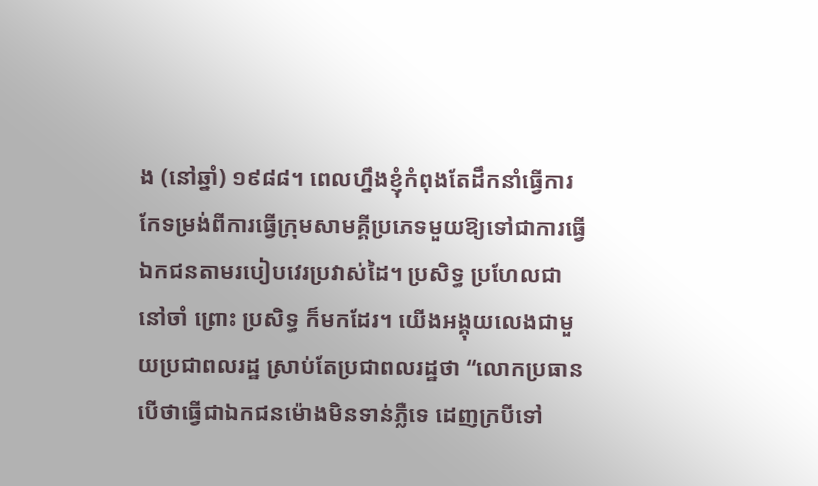ង (នៅឆ្នាំ) ១៩៨៨។ ពេលហ្នឹងខ្ញុំកំពុងតែដឹកនាំធ្វើការកែទម្រង់ពីការធ្វើក្រុមសាមគ្គីប្រភេទមួយឱ្យទៅជាការធ្វើឯកជនតាមរបៀបវេរប្រវាស់ដៃ។ ប្រសិទ្ធ ប្រហែលជានៅចាំ ព្រោះ ប្រសិទ្ធ ក៏មកដែរ។ យើងអង្គុយលេងជាមួយប្រជាពលរដ្ឋ ស្រាប់តែប្រជាពលរដ្ឋថា “លោកប្រធាន បើថាធ្វើជាឯកជនម៉ោងមិនទាន់ភ្លឺទេ ដេញក្របីទៅ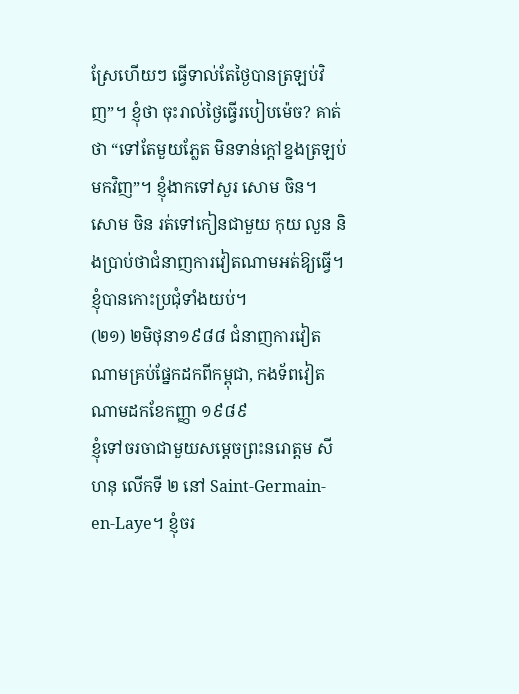ស្រែហើយៗ ធ្វើទាល់តែថ្ងៃបានត្រឡប់វិញ”។ ខ្ញុំថា ចុះរាល់ថ្ងៃធ្វើរបៀបម៉េច? គាត់ថា “ទៅតែមួយភ្លែត មិនទាន់ក្ដៅខ្នងត្រឡប់មកវិញ”។ ខ្ញុំងាកទៅសួរ សោម ចិន។ សោម ចិន រត់ទៅកៀនជាមួយ កុយ លួន និងប្រាប់ថាជំនាញការវៀតណាមអត់ឱ្យធ្វើ។ ខ្ញុំបានកោះប្រជុំទាំងយប់។
(២១) ២មិថុនា១៩៨៨ ជំនាញការវៀតណាមគ្រប់ផ្នែកដកពីកម្ពុជា, កងទ័ពវៀតណាមដកខែកញ្ញា ១៩៨៩
ខ្ញុំទៅចរចាជាមួយសម្ដេចព្រះនរោត្តម សីហនុ លើកទី ២ នៅ Saint-Germain-en-Laye។ ខ្ញុំចរ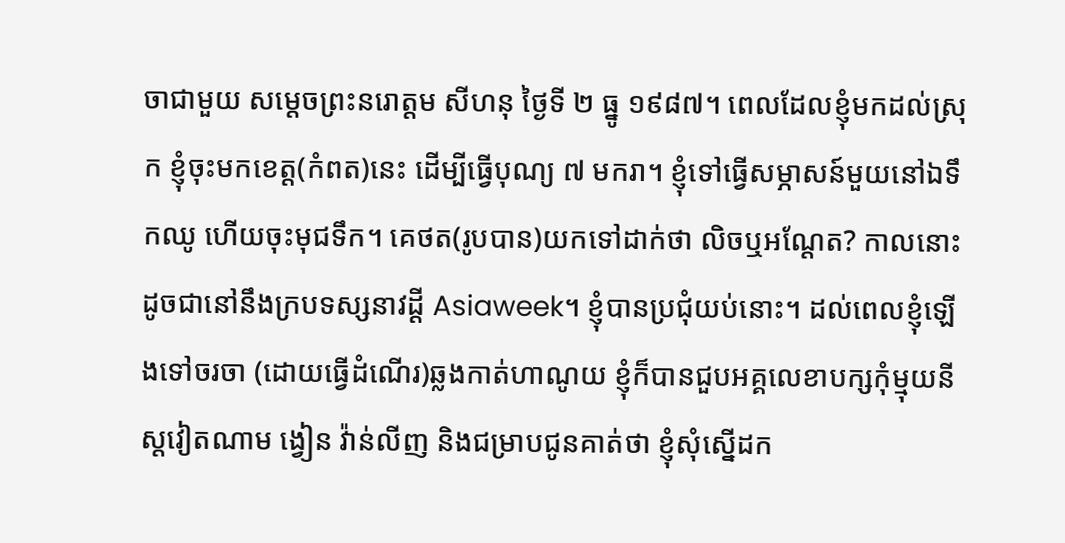ចាជាមួយ សម្ដេចព្រះនរោត្តម សីហនុ ថ្ងៃទី ២ ធ្នូ ១៩៨៧។ ពេលដែលខ្ញុំមកដល់ស្រុក ខ្ញុំចុះមកខេត្ត(កំពត)នេះ ដើម្បីធ្វើបុណ្យ ៧ មករា។ ខ្ញុំទៅធ្វើសម្ភាសន៍មួយនៅឯទឹកឈូ ហើយចុះមុជទឹក។ គេថត(រូបបាន)យកទៅដាក់ថា លិចឬអណ្ដែត? កាលនោះដូចជានៅនឹងក្របទស្សនាវដ្ដី Asiaweek។ ខ្ញុំបានប្រជុំយប់នោះ។ ដល់ពេលខ្ញុំឡើងទៅចរចា (ដោយធ្វើដំណើរ)ឆ្លងកាត់ហាណូយ ខ្ញុំក៏បានជួបអគ្គលេខាបក្សកុំម្មុយនីស្តវៀតណាម ង្វៀន វ៉ាន់លីញ និងជម្រាបជូនគាត់ថា ខ្ញុំសុំស្នើដក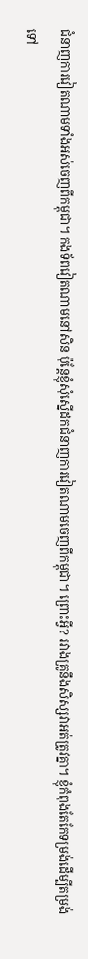ជំនាញការវៀតណាមទាំងអស់ចេញពីកម្ពុជា។ កងទ័ពវៀតណាមនៅសិន ប៉ុន្តែខ្ញុំសុំស្នើដកជំនាញការវៀតណាមចេញពីកម្ពុជា។ ព្រោះអ្វី? រវាងគ្រូនឹងសិស្សវាអត់ត្រូវគ្នា។ ខ្ញុំកំពុងតែកែទម្រង់ដើម្បីតម្រង់ទៅ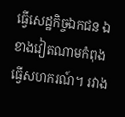ធ្វើសេដ្ឋកិច្ចឯកជន ឯខាងវៀតណាមកំពុងធ្វើសហករណ៍។ រវាង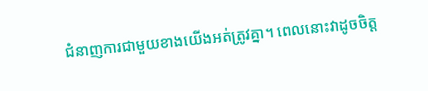ជំនាញការជាមួយខាងយើងអត់ត្រូវគ្នា។ ពេលនោះវាដូចចិត្ត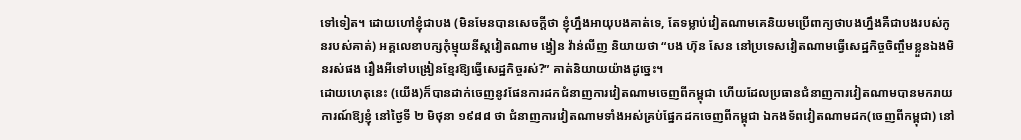ទៅទៀត។ ដោយហៅខ្ញុំជាបង (មិនមែនបានសេចក្ដីថា ខ្ញុំហ្នឹងអាយុបងគាត់ទេ, តែទម្លាប់វៀតណាមគេនិយមប្រើពាក្យថាបងហ្នឹងគឺជាបងរបស់កូនរបស់គាត់) អគ្គលេខាបក្សកុំម្មុយនីស្តវៀតណាម ង្វៀន វ៉ាន់លីញ និយាយថា “បង ហ៊ុន សែន នៅប្រទេសវៀតណាមធ្វើសេដ្ឋកិច្ចចិញ្ចឹមខ្លួនឯងមិនរស់ផង រឿងអីទៅបង្រៀនខ្មែរឱ្យធ្វើសេដ្ឋកិច្ចរស់?” គាត់និយាយយ៉ាងដូច្នេះ។
ដោយហេតុនេះ (យើង)ក៏បានដាក់ចេញនូវផែនការដកជំនាញការវៀតណាមចេញពីកម្ពុជា ហើយដែលប្រធានជំនាញការវៀតណាមបានមករាយការណ៍ឱ្យខ្ញុំ នៅថ្ងៃទី ២ មិថុនា ១៩៨៨ ថា ជំនាញការវៀតណាមទាំងអស់គ្រប់ផ្នែកដកចេញពីកម្ពុជា ឯកងទ័ពវៀតណាមដក(ចេញពីកម្ពុជា) នៅ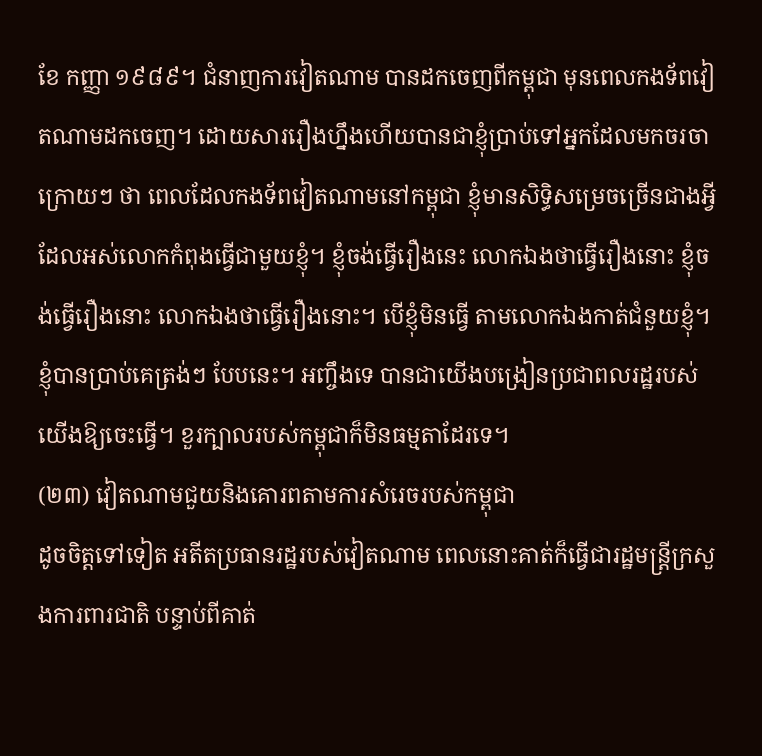ខែ កញ្ញា ១៩៨៩។ ជំនាញការវៀតណាម បានដកចេញពីកម្ពុជា មុនពេលកងទ័ពវៀតណាមដកចេញ។ ដោយសាររឿងហ្នឹងហើយបានជាខ្ញុំប្រាប់ទៅអ្នកដែលមកចរចាក្រោយៗ ថា ពេលដែលកងទ័ពវៀតណាមនៅកម្ពុជា ខ្ញុំមានសិទ្ធិសម្រេចច្រើនជាងអ្វីដែលអស់លោកកំពុងធ្វើជាមួយខ្ញុំ។ ខ្ញុំចង់ធ្វើរឿងនេះ លោកឯងថាធ្វើរឿងនោះ ខ្ញុំចង់ធ្វើរឿងនោះ លោកឯងថាធ្វើរឿងនោះ។ បើខ្ញុំមិនធ្វើ តាមលោកឯងកាត់ជំនួយខ្ញុំ។ ខ្ញុំបានប្រាប់គេត្រង់ៗ បែបនេះ។ អញ្ចឹងទេ បានជាយើងបង្រៀនប្រជាពលរដ្ឋរបស់យើងឱ្យចេះធ្វើ។ ខួរក្បាលរបស់កម្ពុជាក៏មិនធម្មតាដែរទេ។
(២៣) វៀតណាមជួយនិងគោរពតាមការសំរេចរបស់កម្ពុជា
ដូចចិត្តទៅទៀត អតីតប្រធានរដ្ឋរបស់វៀតណាម ពេលនោះគាត់ក៏ធ្វើជារដ្ឋមន្ត្រីក្រសួងការពារជាតិ បន្ទាប់ពីគាត់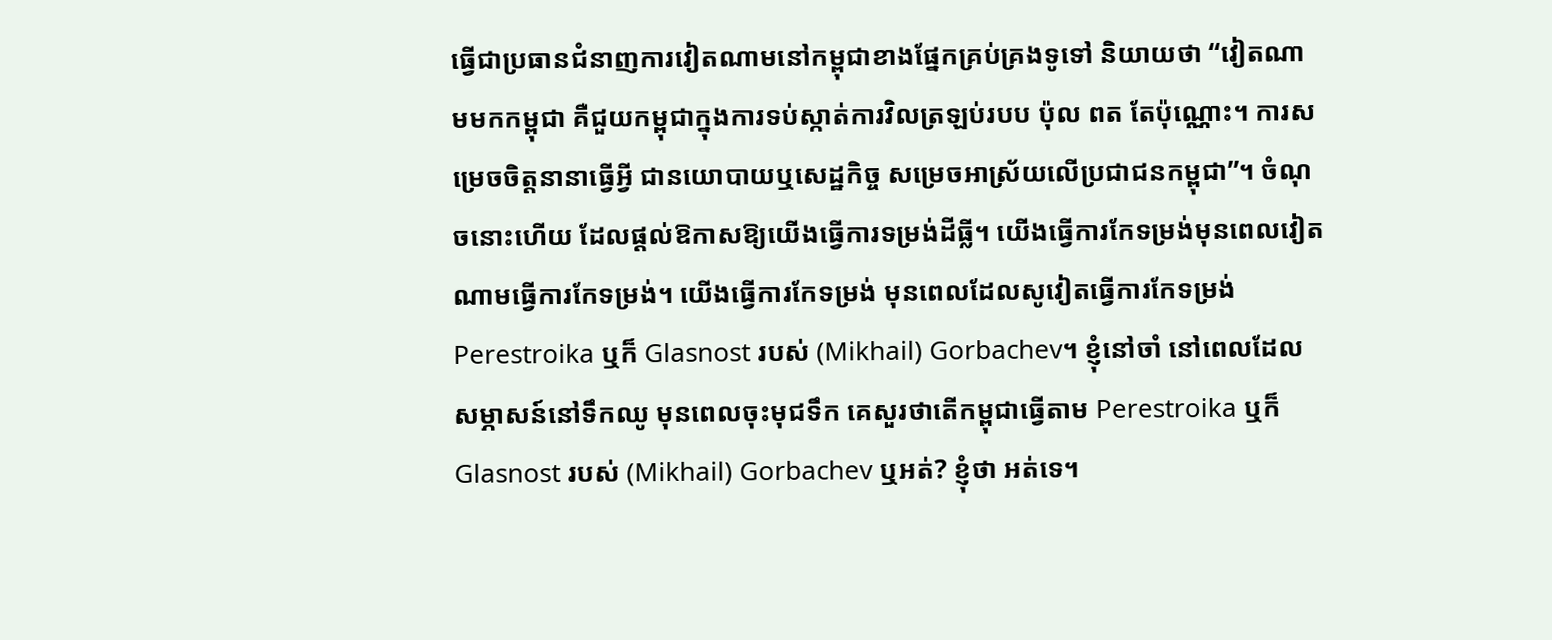ធ្វើជាប្រធានជំនាញការវៀតណាមនៅកម្ពុជាខាងផ្នែកគ្រប់គ្រងទូទៅ និយាយថា “វៀតណាមមកកម្ពុជា គឺជួយកម្ពុជាក្នុងការទប់ស្កាត់ការវិលត្រឡប់របប ប៉ុល ពត តែប៉ុណ្ណោះ។ ការសម្រេចចិត្តនានាធ្វើអ្វី ជានយោបាយឬសេដ្ឋកិច្ច សម្រេចអាស្រ័យលើប្រជាជនកម្ពុជា”។ ចំណុចនោះហើយ ដែលផ្ដល់ឱកាសឱ្យយើងធ្វើការទម្រង់ដីធ្លី។ យើងធ្វើការកែទម្រង់មុនពេលវៀតណាមធ្វើការកែទម្រង់។ យើងធ្វើការកែទម្រង់ មុនពេលដែលសូវៀតធ្វើការកែទម្រង់ Perestroika ឬក៏ Glasnost របស់ (Mikhail) Gorbachev។ ខ្ញុំនៅចាំ នៅពេលដែលសម្ភាសន៍នៅទឹកឈូ មុនពេលចុះមុជទឹក គេសួរថាតើកម្ពុជាធ្វើតាម Perestroika ឬក៏ Glasnost របស់ (Mikhail) Gorbachev ឬអត់? ខ្ញុំថា អត់ទេ។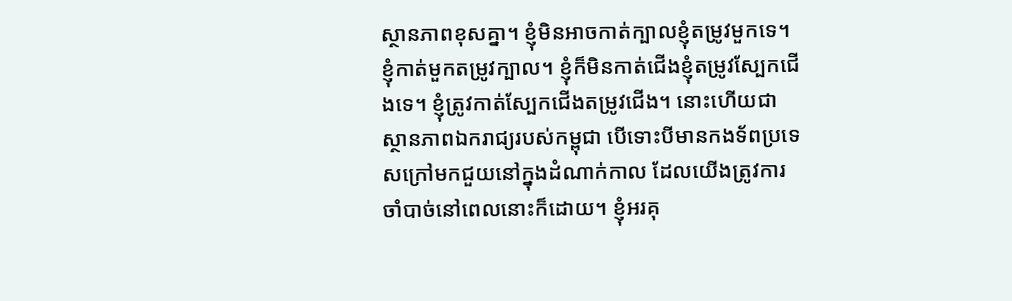ស្ថានភាពខុសគ្នា។ ខ្ញុំមិនអាចកាត់ក្បាលខ្ញុំតម្រូវមួកទេ។ ខ្ញុំកាត់មួកតម្រូវក្បាល។ ខ្ញុំក៏មិនកាត់ជើងខ្ញុំតម្រូវស្បែកជើងទេ។ ខ្ញុំត្រូវកាត់ស្បែកជើងតម្រូវជើង។ នោះហើយជាស្ថានភាពឯករាជ្យរបស់កម្ពុជា បើទោះបីមានកងទ័ពប្រទេសក្រៅមកជួយនៅក្នុងដំណាក់កាល ដែលយើងត្រូវការចាំបាច់នៅពេលនោះក៏ដោយ។ ខ្ញុំអរគុ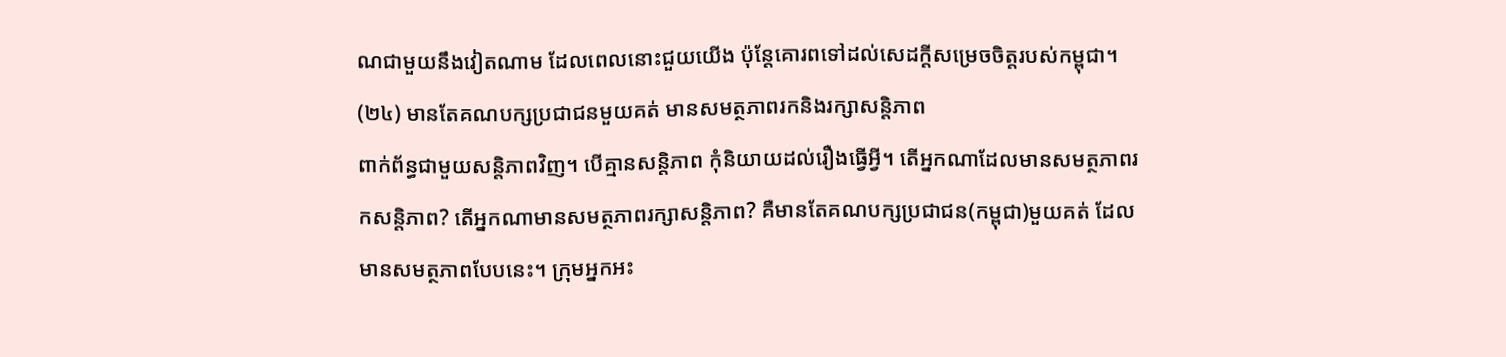ណជាមួយនឹងវៀតណាម ដែលពេលនោះជួយយើង ប៉ុន្តែគោរពទៅដល់សេដក្ដីសម្រេចចិត្តរបស់កម្ពុជា។
(២៤) មានតែគណបក្សប្រជាជនមួយគត់ មានសមត្ថភាពរកនិងរក្សាសន្តិភាព
ពាក់ព័ន្ធជាមួយសន្តិភាពវិញ។ បើគ្មានសន្តិភាព កុំនិយាយដល់រឿងធ្វើអ្វី។ តើអ្នកណាដែលមានសមត្ថភាពរកសន្តិភាព? តើអ្នកណាមានសមត្ថភាពរក្សាសន្តិភាព? គឺមានតែគណបក្សប្រជាជន(កម្ពុជា)មួយគត់ ដែលមានសមត្ថភាពបែបនេះ។ ក្រុមអ្នកអះ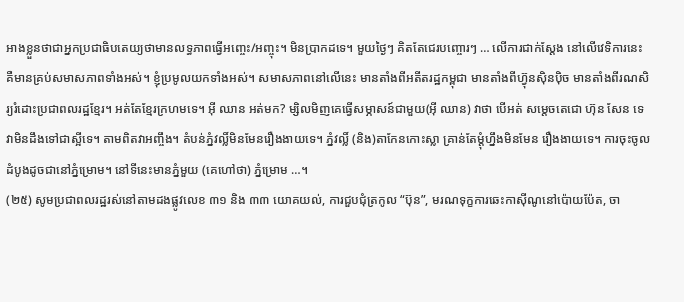អាងខ្លួនថាជាអ្នកប្រជាធិបតេយ្យថាមានលទ្ធភាពធ្វើអញ្ចេះ/អញ្ចុះ។ មិនប្រាកដទេ។ មួយថ្ងៃៗ គិតតែជេរបញ្ចោរៗ … លើការជាក់ស្ដែង នៅលើវេទិការនេះ គឺមានគ្រប់សមាសភាពទាំងអស់។ ខ្ញុំប្រមូលយកទាំងអស់។ សមាសភាពនៅលើនេះ មានតាំងពីអតីតរដ្ឋកម្ពុជា មានតាំងពីហ្វ៊ុនស៊ិនប៉ិច មានតាំងពីរណសិរ្យរំដោះប្រជាពលរដ្ឋខ្មែរ។ អត់តែខ្មែរក្រហមទេ។ អ៊ី ឈាន អត់មក? ម្សិលមិញគេធ្វើសម្ភាសន៍ជាមួយ(អ៊ី ឈាន) វាថា បើអត់ សម្ដេចតេជោ ហ៊ុន សែន ទេ វាមិនដឹងទៅជាស្អីទេ។ តាមពិតវាអញ្ចឹង។ តំបន់ភ្នំវល្លិ៍មិនមែនរឿងងាយទេ។ ភ្នំវល្លិ៍ (និង)តាកែនកោះស្លា គ្រាន់តែម្ដុំហ្នឹងមិនមែន រឿងងាយទេ។ ការចុះចូលដំបូងដូចជានៅភ្នំម្រោម។ នៅទីនេះមានភ្នំមួយ (គេហៅថា) ភ្នំម្រោម …។
(២៥) សូមប្រជាពលរដ្ឋរស់នៅតាមដងផ្លូវលេខ ៣១ និង ៣៣ យោគយល់, ការជួបជុំត្រកូល “ប៊ុន”, មរណទុក្ខការឆេះកាស៊ីណូនៅប៉ោយប៉ែត, ចា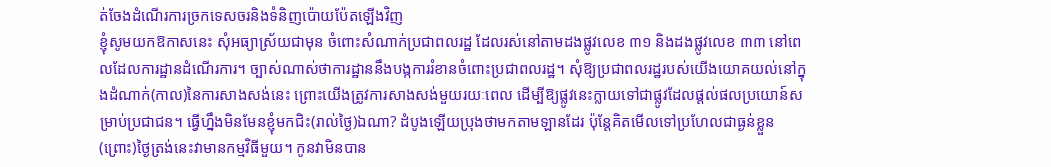ត់ចែងដំណើរការច្រកទេសចរនិងទំនិញប៉ោយប៉ែតឡើងវិញ
ខ្ញុំសូមយកឱកាសនេះ សុំអធ្យាស្រ័យជាមុន ចំពោះសំណាក់ប្រជាពលរដ្ឋ ដែលរស់នៅតាមដងផ្លូវលេខ ៣១ និងដងផ្លូវលេខ ៣៣ នៅពេលដែលការដ្ឋានដំណើរការ។ ច្បាស់ណាស់ថាការដ្ឋាននឹងបង្កការរំខានចំពោះប្រជាពលរដ្ឋ។ សុំឱ្យប្រជាពលរដ្ឋរបស់យើងយោគយល់នៅក្នុងដំណាក់(កាល)នៃការសាងសង់នេះ ព្រោះយើងត្រូវការសាងសង់មួយរយៈពេល ដើម្បីឱ្យផ្លូវនេះក្លាយទៅជាផ្លូវដែលផ្ដល់ផលប្រយោន៍សម្រាប់ប្រជាជន។ ធ្វើហ្នឹងមិនមែនខ្ញុំមកជិះ(រាល់ថ្ងៃ)ឯណា? ដំបូងឡើយប្រុងថាមកតាមឡានដែរ ប៉ុន្តែគិតមើលទៅប្រហែលជាធ្ងន់ខ្លួន (ព្រោះ)ថ្ងៃត្រង់នេះវាមានកម្មវិធីមួយ។ កូនវាមិនបាន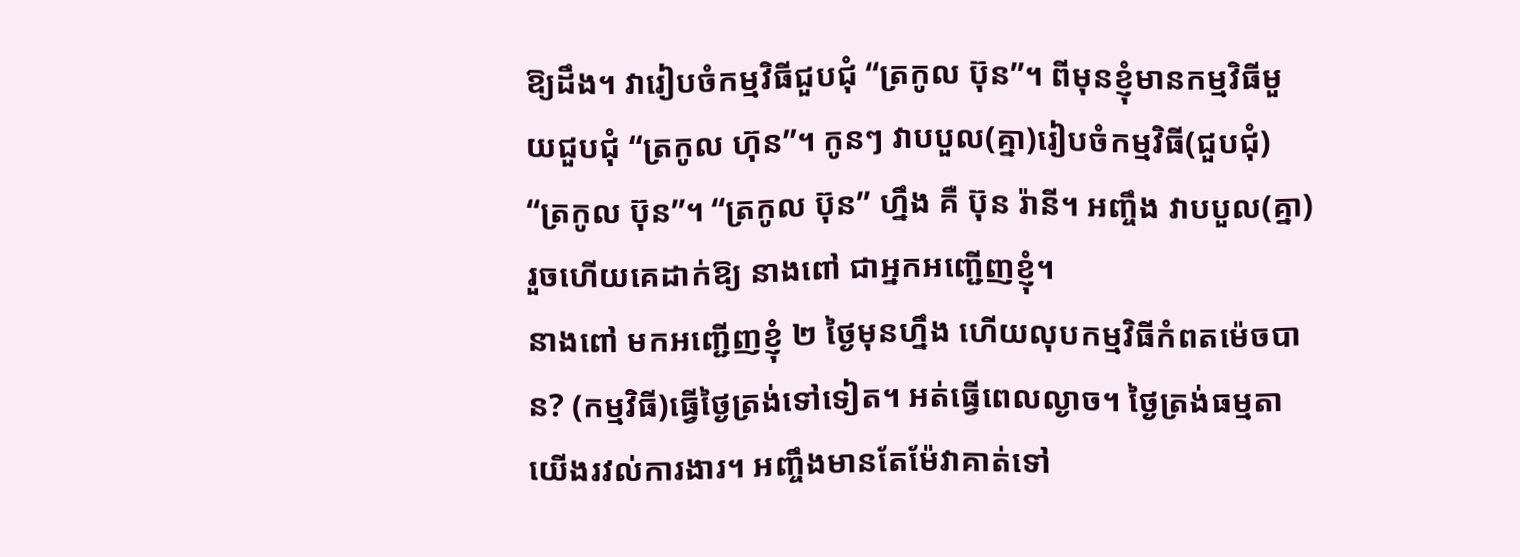ឱ្យដឹង។ វារៀបចំកម្មវិធីជួបជុំ “ត្រកូល ប៊ុន”។ ពីមុនខ្ញុំមានកម្មវិធីមួយជួបជុំ “ត្រកូល ហ៊ុន”។ កូនៗ វាបបួល(គ្នា)រៀបចំកម្មវិធី(ជួបជុំ) “ត្រកូល ប៊ុន”។ “ត្រកូល ប៊ុន” ហ្នឹង គឺ ប៊ុន រ៉ានី។ អញ្ចឹង វាបបួល(គ្នា) រួចហើយគេដាក់ឱ្យ នាងពៅ ជាអ្នកអញ្ជើញខ្ញុំ។
នាងពៅ មកអញ្ជើញខ្ញុំ ២ ថ្ងៃមុនហ្នឹង ហើយលុបកម្មវិធីកំពតម៉េចបាន? (កម្មវិធី)ធ្វើថ្ងៃត្រង់ទៅទៀត។ អត់ធ្វើពេលល្ងាច។ ថ្ងៃត្រង់ធម្មតាយើងរវល់ការងារ។ អញ្ចឹងមានតែម៉ែវាគាត់ទៅ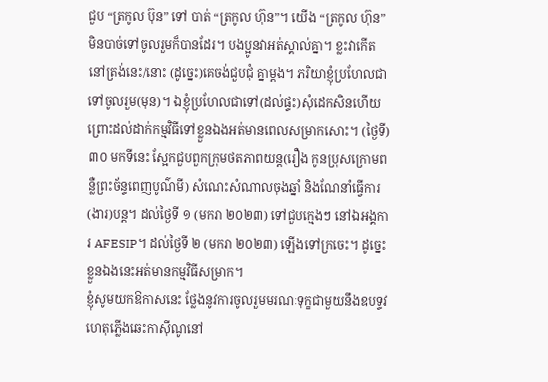ជួប “ត្រកូល ប៊ុន” ទៅ បាត់ “ត្រកូល ហ៊ុន”។ យើង “ត្រកូល ហ៊ុន” មិនបាច់ទៅចូលរួមក៏បានដែរ។ បងប្អូនវាអត់ស្គាល់គ្នា។ ខ្លះវាកើតនៅត្រង់នេះ/នោះ (ដូច្នេះ)គេចង់ជួបជុំ គ្នាម្ដង។ ភរិយាខ្ញុំប្រហែលជាទៅចូលរួម(មុន)។ ឯខ្ញុំប្រហែលជាទៅ(ដល់ផ្ទះ)សុំដេកសិនហើយ ព្រោះដល់ដាក់កម្មវិធីទៅខ្លួនឯងអត់មានពេលសម្រាកសោះ។ (ថ្ងៃទី) ៣០ មកទីនេះ ស្អែកជួបពួកក្រុមថតភាពយន្ត(រឿង កូនប្រុសក្រោមពន្លឺព្រះច័ន្ទពេញបូណ៌មី) សំណេះសំណាលចុងឆ្នាំ និងណែនាំធ្វើការ(ងារ)បន្ត។ ដល់ថ្ងៃទី ១ (មករា ២០២៣) ទៅជួបក្មេងៗ នៅឯអង្គការ AFESIP។ ដល់ថ្ងៃទី ២ (មករា ២០២៣) ឡើងទៅក្រចេះ។ ដូច្នេះ ខ្លួនឯងនេះអត់មានកម្មវិធីសម្រាក។
ខ្ញុំសូមយកឱកាសនេះ ថ្លែងនូវការចូលរួមមរណៈទុក្ខជាមួយនឹងឧបទ្ទវហេតុភ្លើងឆេះកាស៊ីណូនៅ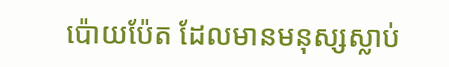ប៉ោយប៉ែត ដែលមានមនុស្សស្លាប់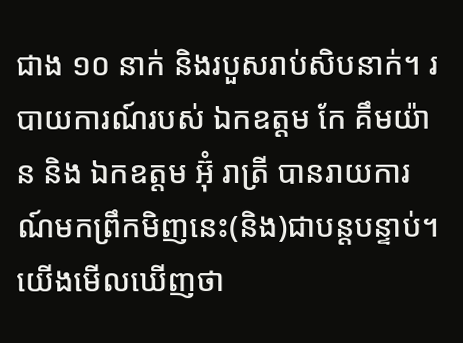ជាង ១០ នាក់ និងរបួសរាប់សិបនាក់។ របាយការណ៍របស់ ឯកឧត្តម កែ គឹមយ៉ាន និង ឯកឧត្តម អ៊ុំ រាត្រី បានរាយការណ៍មកព្រឹកមិញនេះ(និង)ជាបន្តបន្ទាប់។ យើងមើលឃើញថា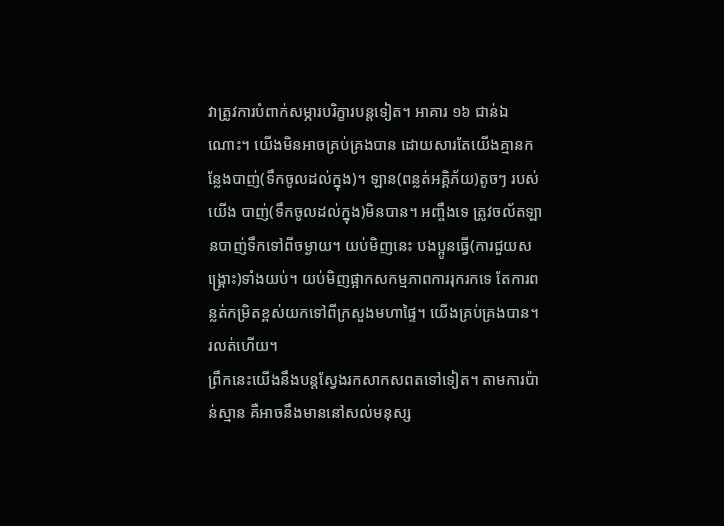វាត្រូវការបំពាក់សម្ភារបរិក្ខារបន្តទៀត។ អាគារ ១៦ ជាន់ឯណោះ។ យើងមិនអាចគ្រប់គ្រងបាន ដោយសារតែយើងគ្មានកន្លែងបាញ់(ទឹកចូលដល់ក្នុង)។ ឡាន(ពន្លត់អគ្គិភ័យ)តូចៗ របស់យើង បាញ់(ទឹកចូលដល់ក្នុង)មិនបាន។ អញ្ចឹងទេ ត្រូវចល័តឡានបាញ់ទឹកទៅពីចម្ងាយ។ យប់មិញនេះ បងប្អូនធ្វើ(ការជួយសង្គ្រោះ)ទាំងយប់។ យប់មិញផ្អាកសកម្មភាពការរុករកទេ តែការពន្លត់កម្រិតខ្ពស់យកទៅពីក្រសួងមហាផ្ទៃ។ យើងគ្រប់គ្រងបាន។ រលត់ហើយ។
ព្រឹកនេះយើងនឹងបន្តស្វែងរកសាកសពតទៅទៀត។ តាមការប៉ាន់ស្មាន គឺអាចនឹងមាននៅសល់មនុស្ស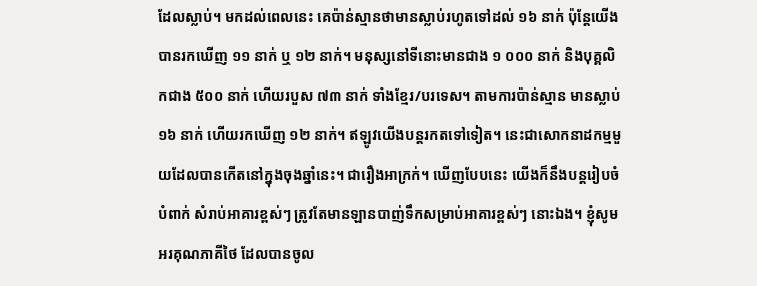ដែលស្លាប់។ មកដល់ពេលនេះ គេប៉ាន់ស្មានថាមានស្លាប់រហូតទៅដល់ ១៦ នាក់ ប៉ុន្តែយើងបានរកឃើញ ១១ នាក់ ឬ ១២ នាក់។ មនុស្សនៅទីនោះមានជាង ១ ០០០ នាក់ និងបុគ្គលិកជាង ៥០០ នាក់ ហើយរបួស ៧៣ នាក់ ទាំងខ្មែរ/បរទេស។ តាមការប៉ាន់ស្មាន មានស្លាប់ ១៦ នាក់ ហើយរកឃើញ ១២ នាក់។ ឥឡូវយើងបន្តរកតទៅទៀត។ នេះជាសោកនាដកម្មមួយដែលបានកើតនៅក្នុងចុងឆ្នាំនេះ។ ជារឿងអាក្រក់។ ឃើញបែបនេះ យើងក៏នឹងបន្តរៀបចំបំពាក់ សំរាប់អាគារខ្ពស់ៗ ត្រូវតែមានឡានបាញ់ទឹកសម្រាប់អាគារខ្ពស់ៗ នោះឯង។ ខ្ញុំសូមអរគុណភាគីថៃ ដែលបានចូល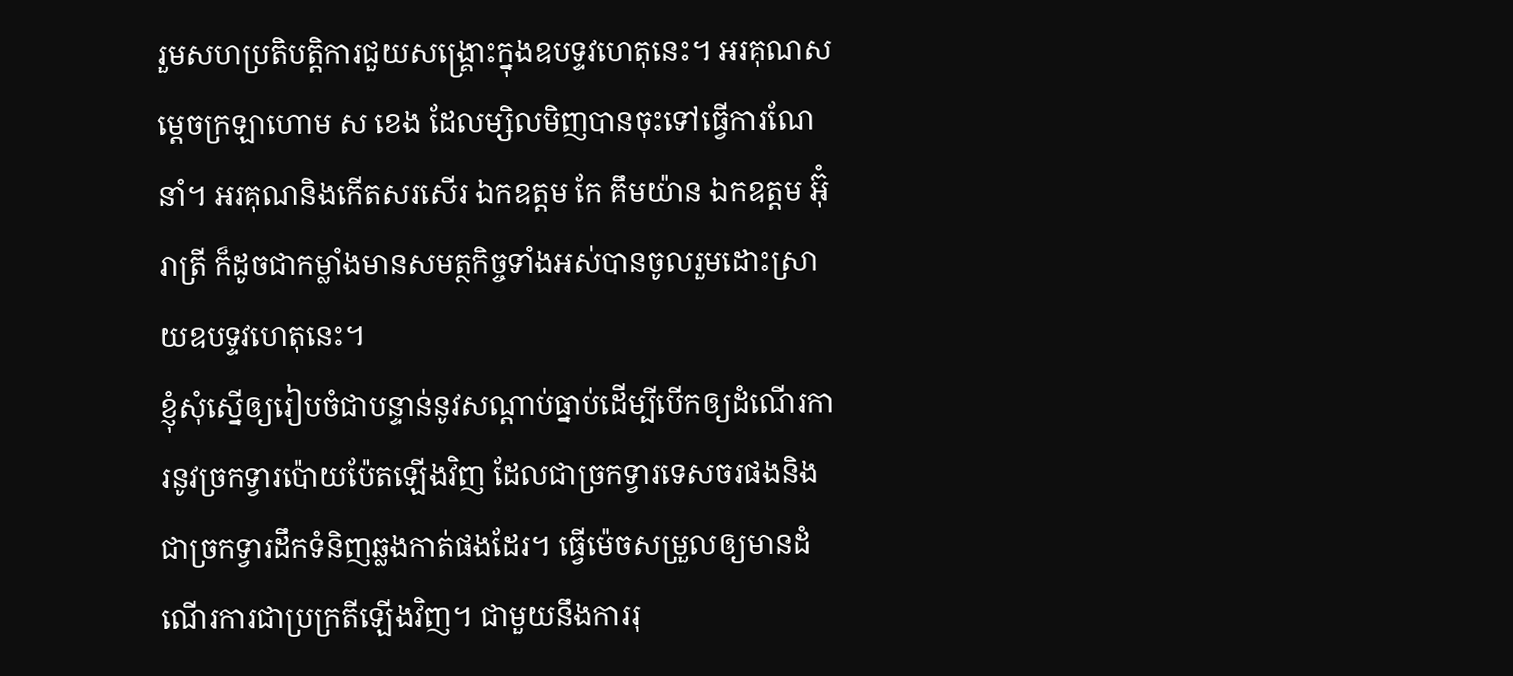រួមសហប្រតិបត្តិការជួយសង្គ្រោះក្នុងឧបទ្ទវហេតុនេះ។ អរគុណសម្ដេចក្រឡាហោម ស ខេង ដែលម្សិលមិញបានចុះទៅធ្វើការណែនាំ។ អរគុណនិងកើតសរសើរ ឯកឧត្តម កែ គឹមយ៉ាន ឯកឧត្តម អ៊ុំ រាត្រី ក៏ដូចជាកម្លាំងមានសមត្ថកិច្ចទាំងអស់បានចូលរួមដោះស្រាយឧបទ្ទវហេតុនេះ។
ខ្ញុំសុំស្នើឲ្យរៀបចំជាបន្ទាន់នូវសណ្តាប់ធ្នាប់ដើម្បីបើកឲ្យដំណើរការនូវច្រកទ្វារប៉ោយប៉ែតឡើងវិញ ដែលជាច្រកទ្វារទេសចរផងនិងជាច្រកទ្វារដឹកទំនិញឆ្លងកាត់ផងដែរ។ ធ្វើម៉េចសម្រួលឲ្យមានដំណើរការជាប្រក្រតីឡើងវិញ។ ជាមួយនឹងការរុ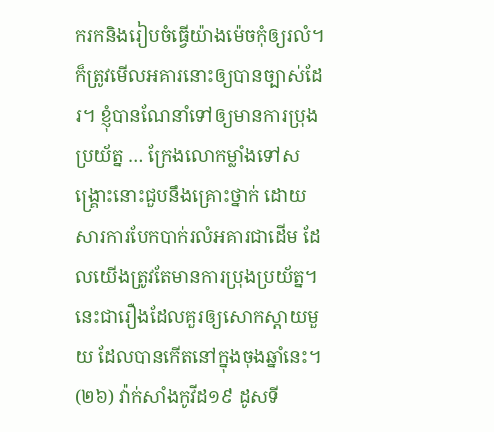ករកនិងរៀបចំធ្វើយ៉ាងម៉េចកុំឲ្យរលំ។ ក៏ត្រូវមើលអគារនោះឲ្យបានច្បាស់ដែរ។ ខ្ញុំបានណែនាំទៅឲ្យមានការប្រុងប្រយ័ត្ន … ក្រែងលោកម្លាំងទៅសង្គ្រោះនោះជួបនឹងគ្រោះថ្នាក់ ដោយសារការបែកបាក់រលំអគារជាដើម ដែលយើងត្រូវតែមានការប្រុងប្រយ័ត្ន។ នេះជារឿងដែលគួរឲ្យសោកស្តាយមួយ ដែលបានកើតនៅក្នុងចុងឆ្នាំនេះ។
(២៦) វ៉ាក់សាំងកូវីដ១៩ ដូសទី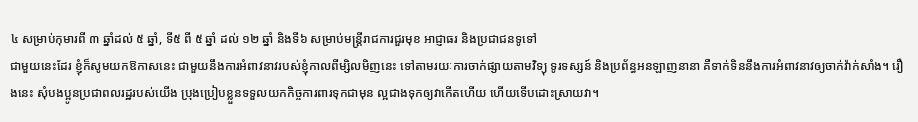៤ សម្រាប់កុមារពី ៣ ឆ្នាំដល់ ៥ ឆ្នាំ, ទី៥ ពី ៥ ឆ្នាំ ដល់ ១២ ឆ្នាំ និងទី៦ សម្រាប់មន្ត្រីរាជការជួរមុខ អាជ្ញាធរ និងប្រជាជនទូទៅ
ជាមួយនេះដែរ ខ្ញុំក៏សូមយកឱកាសនេះ ជាមួយនឹងការអំពាវនាវរបស់ខ្ញុំកាលពីម្សិលមិញនេះ ទៅតាមរយៈការចាក់ផ្សាយតាមវិទ្យុ ទូរទស្សន៍ និងប្រព័ន្ធអនឡាញនានា គឺទាក់ទិននឹងការអំពាវនាវឲ្យចាក់វ៉ាក់សាំង។ រឿងនេះ សុំបងប្អូនប្រជាពលរដ្ឋរបស់យើង ប្រុងប្រៀបខ្លួនទទួលយកកិច្ចការពារទុកជាមុន ល្អជាងទុកឲ្យវាកើតហើយ ហើយទើបដោះស្រាយវា។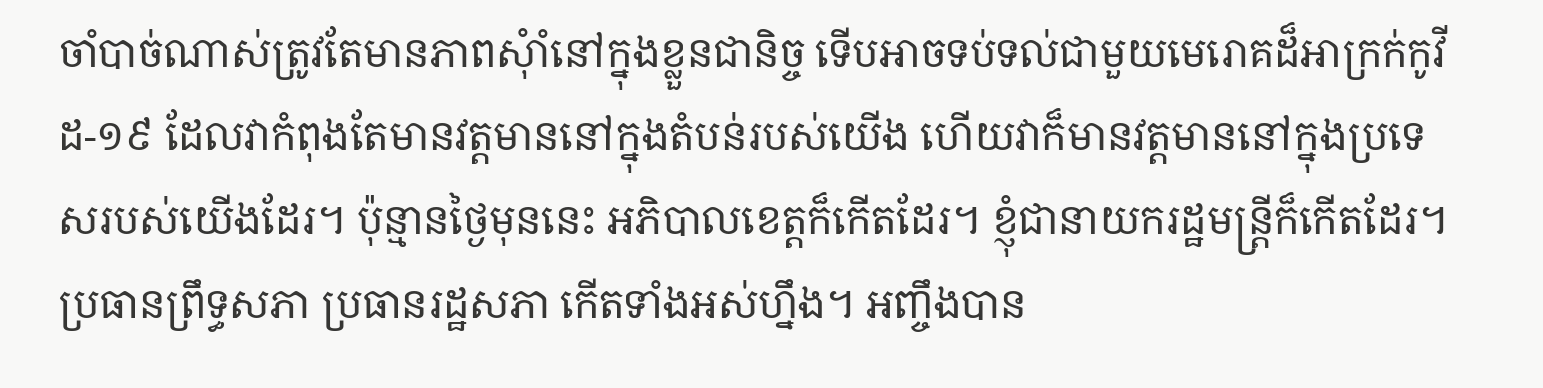ចាំបាច់ណាស់ត្រូវតែមានភាពសុំាំនៅក្នុងខ្លួនជានិច្ច ទើបអាចទប់ទល់ជាមួយមេរោគដ៏អាក្រក់កូវីដ-១៩ ដែលវាកំពុងតែមានវត្តមាននៅក្នុងតំបន់របស់យើង ហើយវាក៏មានវត្តមាននៅក្នុងប្រទេសរបស់យើងដែរ។ ប៉ុន្មានថ្ងៃមុននេះ អភិបាលខេត្តក៏កើតដែរ។ ខ្ញុំជានាយករដ្ឋមន្ត្រីក៏កើតដែរ។ ប្រធានព្រឹទ្ធសភា ប្រធានរដ្ឋសភា កើតទាំងអស់ហ្នឹង។ អញ្ចឹងបាន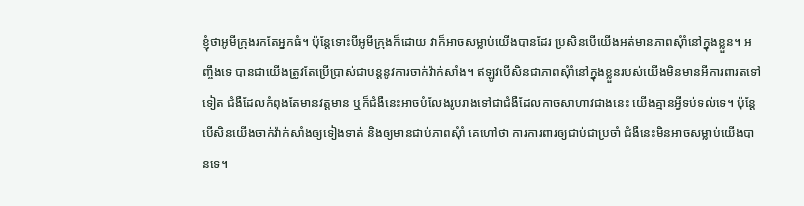ខ្ញុំថាអូមីក្រុងរកតែអ្នកធំ។ ប៉ុន្តែទោះបីអូមីក្រុងក៏ដោយ វាក៏អាចសម្លាប់យើងបានដែរ ប្រសិនបើយើងអត់មានភាពសុំាំនៅក្នុងខ្លួន។ អញ្ចឹងទេ បានជាយើងត្រូវតែប្រើប្រាស់ជាបន្តនូវការចាក់វ៉ាក់សាំង។ ឥឡូវបើសិនជាភាពសុំាំនៅក្នុងខ្លួនរបស់យើងមិនមានអីការពារតទៅទៀត ជំងឺដែលកំពុងតែមានវត្តមាន ឬក៏ជំងឺនេះអាចបំលែងរូបរាងទៅជាជំងឺដែលកាចសាហាវជាងនេះ យើងគ្មានអ្វីទប់ទល់ទេ។ ប៉ុន្តែបើសិនយើងចាក់វ៉ាក់សាំងឲ្យទៀងទាត់ និងឲ្យមានជាប់ភាពសុំាំ គេហៅថា ការការពារឲ្យជាប់ជាប្រចាំ ជំងឺនេះមិនអាចសម្លាប់យើងបានទេ។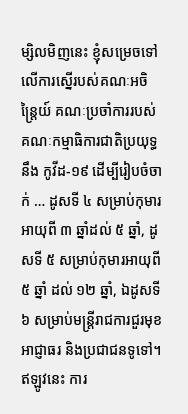ម្សិលមិញនេះ ខ្ញុំសម្រេចទៅលើការស្នើរបស់គណៈអចិន្ត្រៃយ៍ គណៈប្រចាំការរបស់គណៈកម្មាធិការជាតិប្រយុទ្ធនឹង កូវីដ-១៩ ដើម្បីរៀបចំចាក់ … ដូសទី ៤ សម្រាប់កុមារអាយុពី ៣ ឆ្នាំដល់ ៥ ឆ្នាំ, ដូសទី ៥ សម្រាប់កុមារអាយុពី ៥ ឆ្នាំ ដល់ ១២ ឆ្នាំ, ឯដូសទី ៦ សម្រាប់មន្ត្រីរាជការជួរមុខ អាជ្ញាធរ និងប្រជាជនទូទៅ។ ឥឡូវនេះ ការ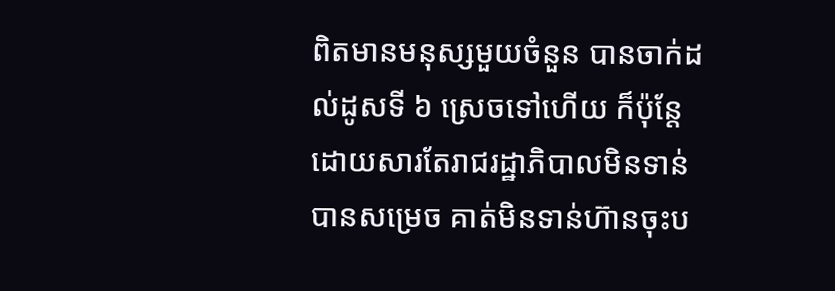ពិតមានមនុស្សមួយចំនួន បានចាក់ដល់ដូសទី ៦ ស្រេចទៅហើយ ក៏ប៉ុន្តែដោយសារតែរាជរដ្ឋាភិបាលមិនទាន់បានសម្រេច គាត់មិនទាន់ហ៊ានចុះប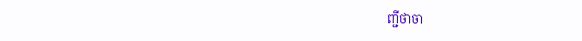ញ្ជីថាចា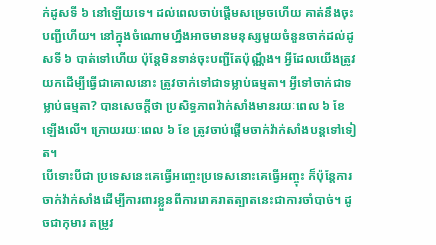ក់ដូសទី ៦ នៅឡើយទេ។ ដល់ពេលចាប់ផ្តើមសម្រេចហើយ គាត់នឹងចុះបញ្ជីហើយ។ នៅក្នុងចំណោមហ្នឹងអាចមានមនុស្សមួយចំនួនចាក់ដល់ដូសទី ៦ បាត់ទៅហើយ ប៉ុន្តែមិនទាន់ចុះបញ្ជីតែប៉ុណ្ណឹង។ អ្វីដែលយើងត្រូវយកដើម្បីធ្វើជាគោលនោះ ត្រូវចាក់ទៅជាទម្លាប់ធម្មតា។ អ្វីទៅចាក់ជាទម្លាប់ធម្មតា? បានសេចក្តីថា ប្រសិទ្ធភាពវ៉ាក់សាំងមានរយៈពេល ៦ ខែឡើងលើ។ ក្រោយរយៈពេល ៦ ខែ ត្រូវចាប់ផ្តើមចាក់វ៉ាក់សាំងបន្តទៅទៀត។
បើទោះបីជា ប្រទេសនេះគេធ្វើអញ្ចេះប្រទេសនោះគេធ្វើអញ្ចុះ ក៏ប៉ុន្តែការចាក់វ៉ាក់សាំងដើម្បីការពារខ្លួនពីការរោគរាតត្បាតនេះជាការចាំបាច់។ ដូចជាកុមារ តម្រូវ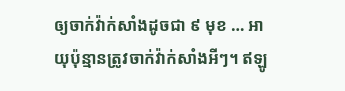ឲ្យចាក់វ៉ាក់សាំងដូចជា ៩ មុខ … អាយុប៉ុន្មានត្រូវចាក់វ៉ាក់សាំងអីៗ។ ឥឡូ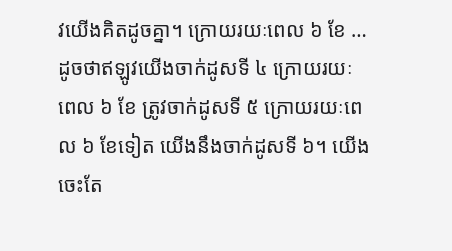វយើងគិតដូចគ្នា។ ក្រោយរយៈពេល ៦ ខែ … ដូចថាឥឡូវយើងចាក់ដូសទី ៤ ក្រោយរយៈពេល ៦ ខែ ត្រូវចាក់ដូសទី ៥ ក្រោយរយៈពេល ៦ ខែទៀត យើងនឹងចាក់ដូសទី ៦។ យើងចេះតែ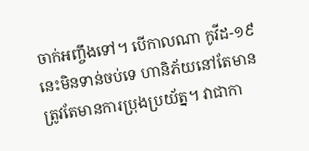ចាក់អញ្ចឹងទៅ។ បើកាលណា កូវីដ-១៩ នេះមិនទាន់ចប់ទេ ហានិភ័យនៅតែមាន ត្រូវតែមានការប្រុងប្រយ័ត្ន។ វាជាកា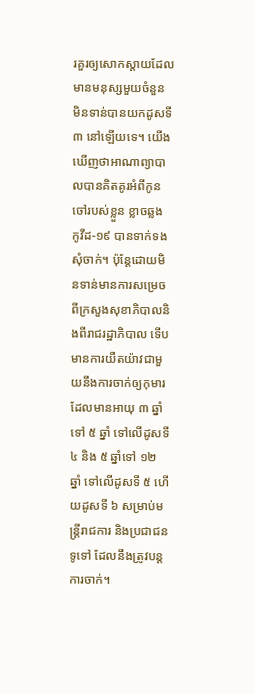រគួរឲ្យសោកស្តាយដែលមានមនុស្សមួយចំនួន មិនទាន់បានយកដូសទី ៣ នៅឡើយទេ។ យើងឃើញថាអាណាព្យាបាលបានគិតគូរអំពីកូនចៅរបស់ខ្លួន ខ្លាចឆ្លង កូវីដ-១៩ បានទាក់ទងសុំចាក់។ ប៉ុន្តែដោយមិនទាន់មានការសម្រេចពីក្រសួងសុខាភិបាលនិងពីរាជរដ្ឋាភិបាល ទើបមានការយឺតយ៉ាវជាមួយនឹងការចាក់ឲ្យកុមារ ដែលមានអាយុ ៣ ឆ្នាំទៅ ៥ ឆ្នាំ ទៅលើដូសទី ៤ និង ៥ ឆ្នាំទៅ ១២ ឆ្នាំ ទៅលើដូសទី ៥ ហើយដូសទី ៦ សម្រាប់មន្ត្រីរាជការ និងប្រជាជនទូទៅ ដែលនឹងត្រូវបន្តការចាក់។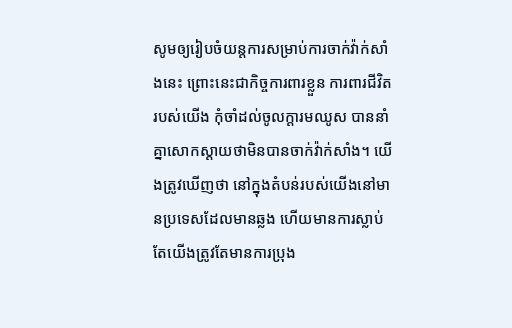សូមឲ្យរៀបចំយន្តការសម្រាប់ការចាក់វ៉ាក់សាំងនេះ ព្រោះនេះជាកិច្ចការពារខ្លួន ការពារជីវិតរបស់យើង កុំចាំដល់ចូលក្តារមឈូស បាននាំគ្នាសោកស្តាយថាមិនបានចាក់វ៉ាក់សាំង។ យើងត្រូវឃើញថា នៅក្នុងតំបន់របស់យើងនៅមានប្រទេសដែលមានឆ្លង ហើយមានការស្លាប់ តែយើងត្រូវតែមានការប្រុង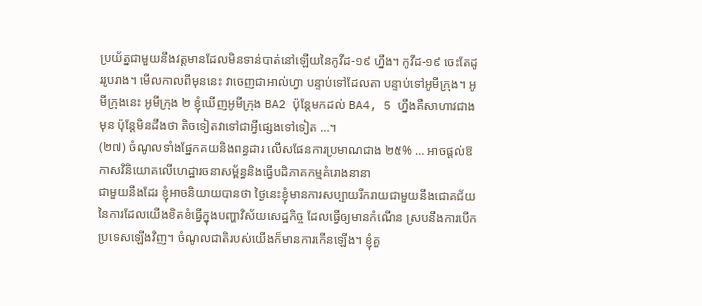ប្រយ័ត្នជាមួយនឹងវត្តមានដែលមិនទាន់បាត់នៅឡើយនៃកូវីដ-១៩ ហ្នឹង។ កូវីដ-១៩ ចេះតែដូររូបរាង។ មើលកាលពីមុននេះ វាចេញជាអាល់ហ្វា បន្ទាប់ទៅដែលតា បន្ទាប់ទៅអូមីក្រុង។ អូមីក្រុងនេះ អូមីក្រុង ២ ខ្ញុំឃើញអូមីក្រុង BA2 ប៉ុន្តែមកដល់ BA4, 5 ហ្នឹងគឺសាហាវជាងមុន ប៉ុន្តែមិនដឹងថា តិចទៀតវាទៅជាអ្វីផ្សេងទៅទៀត …។
(២៧) ចំណូលទាំងផ្នែកគយនិងពន្ធដារ លើសផែនការប្រមាណជាង ២៥% … អាចផ្តល់ឱកាសវិនិយោគលើហេដ្ឋារចនាសម្ព័ន្ធនិងធ្វើបដិភាគកម្មគំរោងនានា
ជាមួយនឹងដែរ ខ្ញុំអាចនិយាយបានថា ថ្ងៃនេះខ្ញុំមានការសប្បាយរីករាយជាមួយនឹងជោគជ័យនៃការដែលយើងខិតខំធ្វើក្នុងបញ្ហាវិស័យសេដ្ឋកិច្ច ដែលធ្វើឲ្យមានកំណើន ស្របនឹងការបើកប្រទេសឡើងវិញ។ ចំណូលជាតិរបស់យើងក៏មានការកើនឡើង។ ខ្ញុំគួ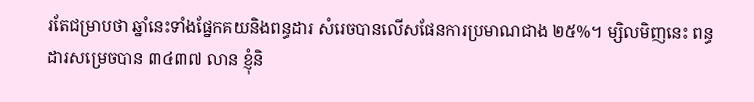រតែជម្រាបថា ឆ្នាំនេះទាំងផ្នែកគយនិងពន្ធដារ សំរេចបានលើសផែនការប្រមាណជាង ២៥%។ ម្សិលមិញនេះ ពន្ធដារសម្រេចបាន ៣៤៣៧ លាន ខ្ញុំនិ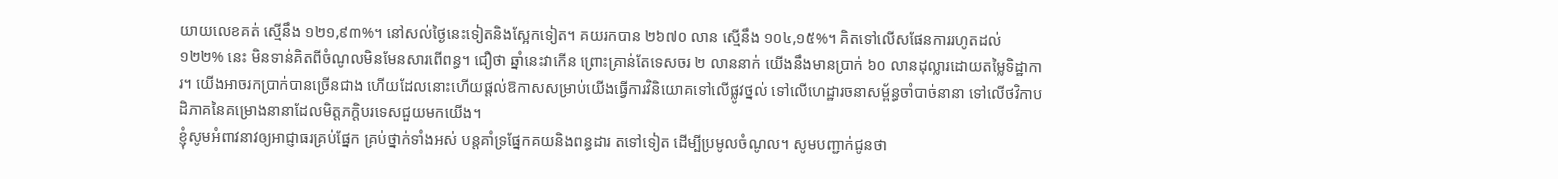យាយលេខគត់ ស្មើនឹង ១២១,៩៣%។ នៅសល់ថ្ងៃនេះទៀតនិងស្អែកទៀត។ គយរកបាន ២៦៧០ លាន ស្មើនឹង ១០៤,១៥%។ គិតទៅលើសផែនការរហូតដល់ ១២២% នេះ មិនទាន់គិតពីចំណូលមិនមែនសារពើពន្ធ។ ជឿថា ឆ្នាំនេះវាកើន ព្រោះគ្រាន់តែទេសចរ ២ លាននាក់ យើងនឹងមានប្រាក់ ៦០ លានដុល្លារដោយតម្លៃទិដ្ឋាការ។ យើងអាចរកប្រាក់បានច្រើនជាង ហើយដែលនោះហើយផ្តល់ឱកាសសម្រាប់យើងធ្វើការវិនិយោគទៅលើផ្លូវថ្នល់ ទៅលើហេដ្ឋារចនាសម្ព័ន្ធចាំបាច់នានា ទៅលើថវិកាបដិភាគនៃគម្រោងនានាដែលមិត្តភក្តិបរទេសជួយមកយើង។
ខ្ញុំសូមអំពាវនាវឲ្យអាជ្ញាធរគ្រប់ផ្នែក គ្រប់ថ្នាក់ទាំងអស់ បន្តគាំទ្រផ្នែកគយនិងពន្ធដារ តទៅទៀត ដើម្បីប្រមូលចំណូល។ សូមបញ្ជាក់ជូនថា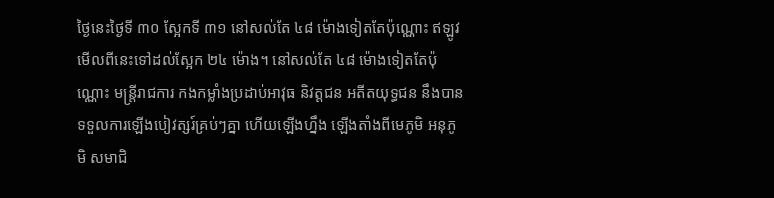ថ្ងៃនេះថ្ងៃទី ៣០ ស្អែកទី ៣១ នៅសល់តែ ៤៨ ម៉ោងទៀតតែប៉ុណ្ណោះ ឥឡូវមើលពីនេះទៅដល់ស្អែក ២៤ ម៉ោង។ នៅសល់តែ ៤៨ ម៉ោងទៀតតែប៉ុណ្ណោះ មន្ត្រីរាជការ កងកម្លាំងប្រដាប់អាវុធ និវត្តជន អតីតយុទ្ធជន នឹងបានទទួលការឡើងបៀវត្សរ៍គ្រប់ៗគ្នា ហើយឡើងហ្នឹង ឡើងតាំងពីមេភូមិ អនុភូមិ សមាជិ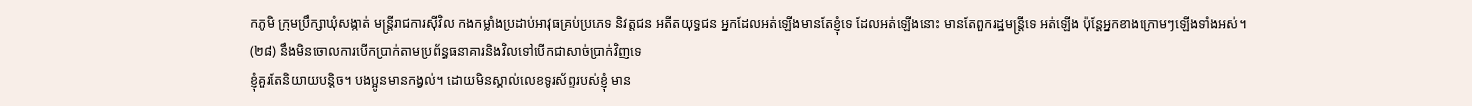កភូមិ ក្រុមប្រឹក្សាឃុំសង្កាត់ មន្រ្តីរាជការស៊ីវិល កងកម្លាំងប្រដាប់អាវុធគ្រប់ប្រភេទ និវត្តជន អតីតយុទ្ធជន អ្នកដែលអត់ឡើងមានតែខ្ញុំទេ ដែលអត់ឡើងនោះ មានតែពួករដ្ឋមន្ត្រីទេ អត់ឡើង ប៉ុន្តែអ្នកខាងក្រោមៗឡើងទាំងអស់។
(២៨) នឹងមិនចោលការបើកប្រាក់តាមប្រព័ន្ធធនាគារនិងវិលទៅបើកជាសាច់ប្រាក់វិញទេ
ខ្ញុំគួរតែនិយាយបន្តិច។ បងប្អូនមានកង្វល់។ ដោយមិនស្គាល់លេខទូរស័ព្ទរបស់ខ្ញុំ មាន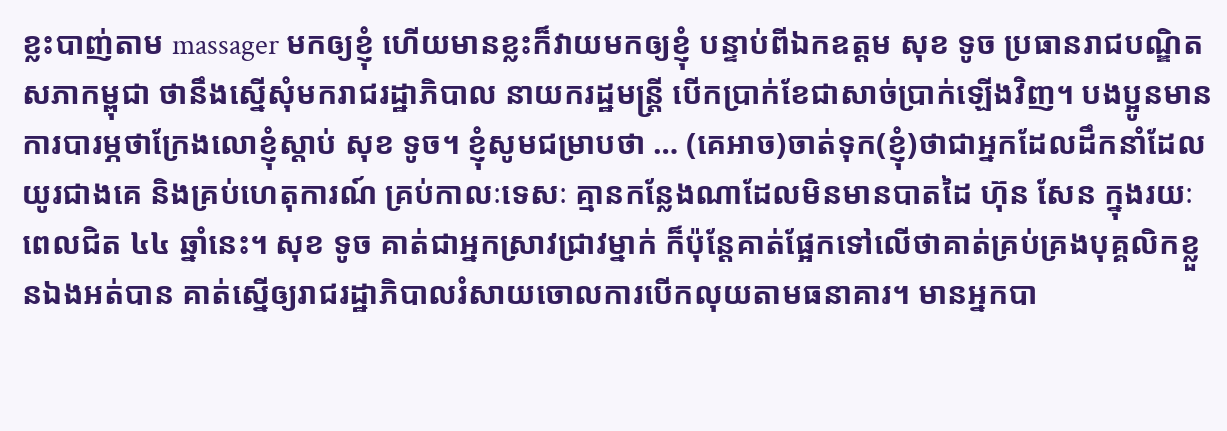ខ្លះបាញ់តាម massager មកឲ្យខ្ញុំ ហើយមានខ្លះក៏វាយមកឲ្យខ្ញុំ បន្ទាប់ពីឯកឧត្តម សុខ ទូច ប្រធានរាជបណ្ឌិតសភាកម្ពុជា ថានឹងស្នើសុំមករាជរដ្ឋាភិបាល នាយករដ្ឋមន្ត្រី បើកប្រាក់ខែជាសាច់ប្រាក់ឡើងវិញ។ បងប្អូនមានការបារម្ភថាក្រែងលោខ្ញុំស្តាប់ សុខ ទូច។ ខ្ញុំសូមជម្រាបថា … (គេអាច)ចាត់ទុក(ខ្ញុំ)ថាជាអ្នកដែលដឹកនាំដែលយូរជាងគេ និងគ្រប់ហេតុការណ៍ គ្រប់កាលៈទេសៈ គ្មានកន្លែងណាដែលមិនមានបាតដៃ ហ៊ុន សែន ក្នុងរយៈពេលជិត ៤៤ ឆ្នាំនេះ។ សុខ ទូច គាត់ជាអ្នកស្រាវជ្រាវម្នាក់ ក៏ប៉ុន្តែគាត់ផ្អែកទៅលើថាគាត់គ្រប់គ្រងបុគ្គលិកខ្លួនឯងអត់បាន គាត់ស្នើឲ្យរាជរដ្ឋាភិបាលរំសាយចោលការបើកលុយតាមធនាគារ។ មានអ្នកបា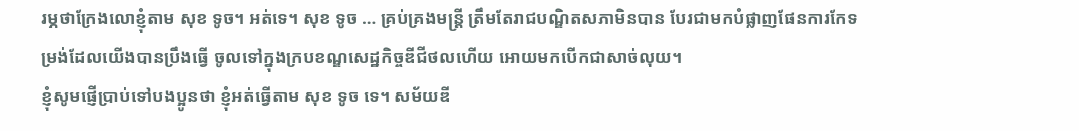រម្ភថាក្រែងលោខ្ញុំតាម សុខ ទូច។ អត់ទេ។ សុខ ទូច … គ្រប់គ្រងមន្ត្រី ត្រឹមតែរាជបណ្ឌិតសភាមិនបាន បែរជាមកបំផ្លាញផែនការកែទម្រង់ដែលយើងបានប្រឹងធ្វើ ចូលទៅក្នុងក្របខណ្ឌសេដ្ឋកិច្ចឌីជីថលហើយ អោយមកបើកជាសាច់លុយ។
ខ្ញុំសូមផ្ញើប្រាប់ទៅបងប្អូនថា ខ្ញុំអត់ធ្វើតាម សុខ ទូច ទេ។ សម័យឌី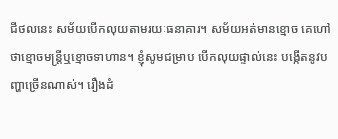ជីថលនេះ សម័យបើកលុយតាមរយៈធនាគារ។ សម័យអត់មានខ្មោច គេហៅថាខ្មោចមន្ត្រីឬខ្មោចទាហាន។ ខ្ញុំសូមជម្រាប បើកលុយផ្ទាល់នេះ បង្កើតនូវបញ្ហាច្រើនណាស់។ រឿងដំ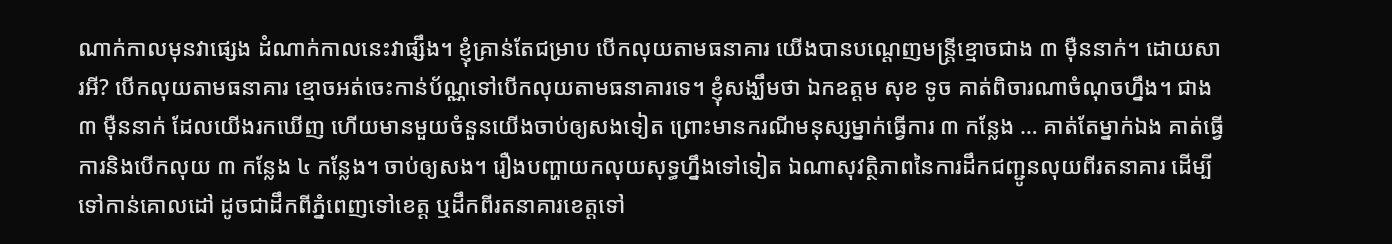ណាក់កាលមុនវាផ្សេង ដំណាក់កាលនេះវាផ្សឹង។ ខ្ញុំគ្រាន់តែជម្រាប បើកលុយតាមធនាគារ យើងបានបណ្តេញមន្ត្រីខ្មោចជាង ៣ ម៉ឺននាក់។ ដោយសារអី? បើកលុយតាមធនាគារ ខ្មោចអត់ចេះកាន់ប័ណ្ណទៅបើកលុយតាមធនាគារទេ។ ខ្ញុំសង្ឃឹមថា ឯកឧត្តម សុខ ទូច គាត់ពិចារណាចំណុចហ្នឹង។ ជាង ៣ ម៉ឺននាក់ ដែលយើងរកឃើញ ហើយមានមួយចំនួនយើងចាប់ឲ្យសងទៀត ព្រោះមានករណីមនុស្សម្នាក់ធ្វើការ ៣ កន្លែង … គាត់តែម្នាក់ឯង គាត់ធ្វើការនិងបើកលុយ ៣ កន្លែង ៤ កន្លែង។ ចាប់ឲ្យសង។ រឿងបញ្ហាយកលុយសុទ្ធហ្នឹងទៅទៀត ឯណាសុវត្ថិភាពនៃការដឹកជញ្ជូនលុយពីរតនាគារ ដើម្បីទៅកាន់គោលដៅ ដូចជាដឹកពីភ្នំពេញទៅខេត្ត ឬដឹកពីរតនាគារខេត្តទៅ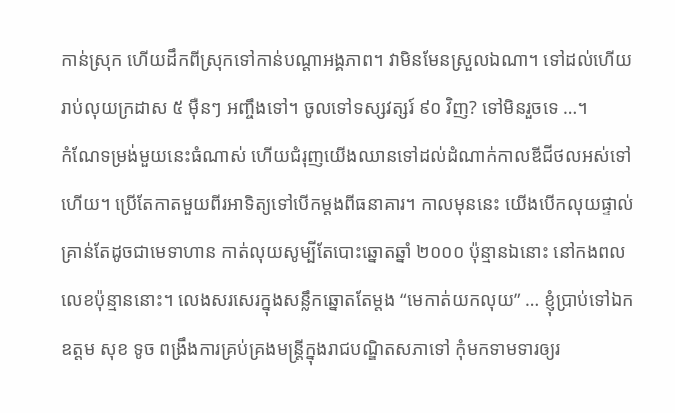កាន់ស្រុក ហើយដឹកពីស្រុកទៅកាន់បណ្តាអង្គភាព។ វាមិនមែនស្រួលឯណា។ ទៅដល់ហើយរាប់លុយក្រដាស ៥ ម៉ឺនៗ អញ្ចឹងទៅ។ ចូលទៅទស្សវត្សរ៍ ៩០ វិញ? ទៅមិនរួចទេ …។
កំណែទម្រង់មួយនេះធំណាស់ ហើយជំរុញយើងឈានទៅដល់ដំណាក់កាលឌីជីថលអស់ទៅហើយ។ ប្រើតែកាតមួយពីរអាទិត្យទៅបើកម្តងពីធនាគារ។ កាលមុននេះ យើងបើកលុយផ្ទាល់ គ្រាន់តែដូចជាមេទាហាន កាត់លុយសូម្បីតែបោះឆ្នោតឆ្នាំ ២០០០ ប៉ុន្មានឯនោះ នៅកងពលលេខប៉ុន្មាននោះ។ លេងសរសេរក្នុងសន្លឹកឆ្នោតតែម្តង “មេកាត់យកលុយ” … ខ្ញុំប្រាប់ទៅឯកឧត្តម សុខ ទូច ពង្រឹងការគ្រប់គ្រងមន្ត្រីក្នុងរាជបណ្ឌិតសភាទៅ កុំមកទាមទារឲ្យរ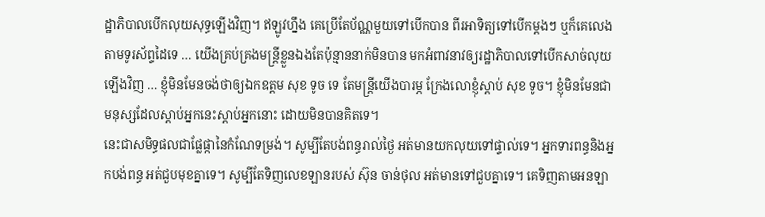ដ្ឋាភិបាលបើកលុយសុទ្ធឡើងវិញ។ ឥឡូវហ្នឹង គេប្រើតែប័ណ្ណមួយទៅបើកបាន ពីរអាទិត្យទៅបើកម្តងៗ ឬក៏គេលេងតាមទូរស័ព្ទដៃទេ … យើងគ្រប់គ្រងមន្ត្រីខ្លួនឯងតែប៉ុន្មាននាក់មិនបាន មកអំពាវនាវឲ្យរដ្ឋាភិបាលទៅបើកសាច់លុយឡើងវិញ … ខ្ញុំមិនមែនចង់ថាឲ្យឯកឧត្តម សុខ ទូច ទេ តែមន្ត្រីយើងបារម្ភ ក្រែងលោខ្ញុំស្តាប់ សុខ ទូច។ ខ្ញុំមិនមែនជាមនុស្សដែលស្តាប់អ្នកនេះស្តាប់អ្នកនោះ ដោយមិនបានគិតទេ។
នេះជាសមិទ្ធផលជាផ្លែផ្កានៃកំណែទម្រង់។ សូម្បីតែបង់ពន្ធរាល់ថ្ងៃ អត់មានយកលុយទៅផ្ទាល់ទេ។ អ្នកទារពន្ធនិងអ្នកបង់ពន្ធ អត់ជួបមុខគ្នាទេ។ សូម្បីតែទិញលេខឡានរបស់ ស៊ុន ចាន់ថុល អត់មានទៅជួបគ្នាទេ។ គេទិញតាមអនឡា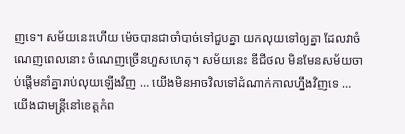ញទេ។ សម័យនេះហើយ ម៉េចបានជាចាំបាច់ទៅជួបគ្នា យកលុយទៅឲ្យគ្នា ដែលវាចំណេញពេលនោះ ចំណេញច្រើនហួសហេតុ។ សម័យនេះ ឌីជីថល មិនមែនសម័យចាប់ផ្តើមនាំគ្នារាប់លុយឡើងវិញ … យើងមិនអាចវិលទៅដំណាក់កាលហ្នឹងវិញទេ … យើងជាមន្រ្តីនៅខេត្តកំព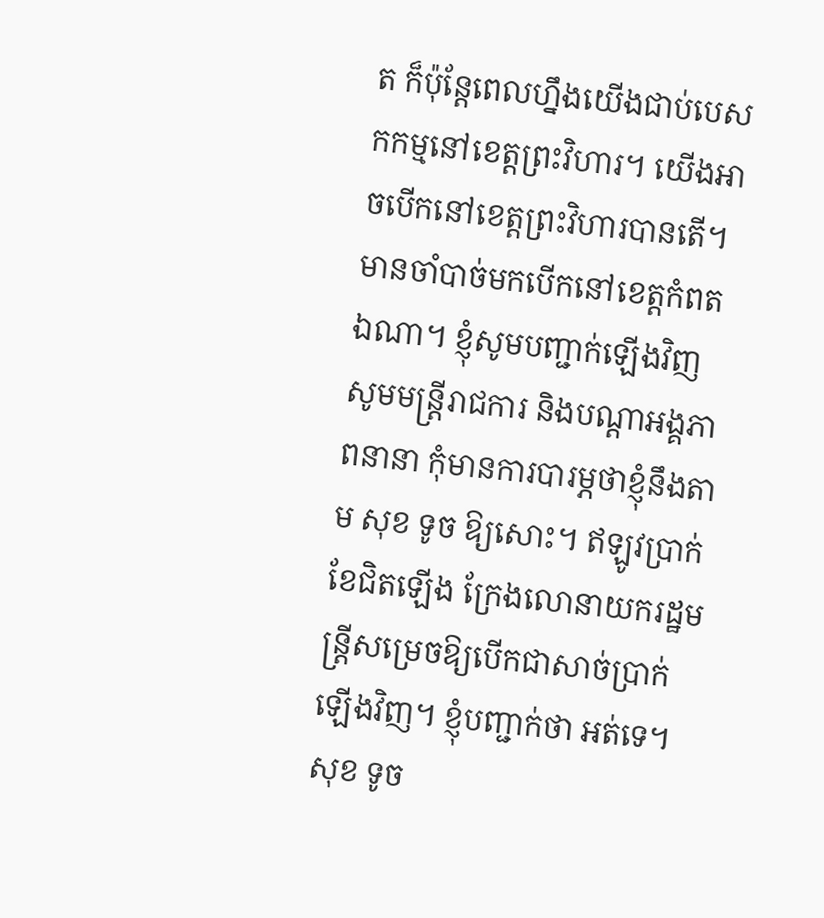ត ក៏ប៉ុន្តែពេលហ្នឹងយើងជាប់បេសកកម្មនៅខេត្តព្រះវិហារ។ យើងអាចបើកនៅខេត្តព្រះវិហារបានតើ។ មានចាំបាច់មកបើកនៅខេត្តកំពតឯណា។ ខ្ញុំសូមបញ្ជាក់ឡើងវិញ សូមមន្រ្តីរាជការ និងបណ្ដាអង្គភាពនានា កុំមានការបារម្ភថាខ្ញុំនឹងតាម សុខ ទូច ឱ្យសោះ។ ឥឡូវប្រាក់ខែជិតឡើង ក្រែងលោនាយករដ្ឋមន្រ្តីសម្រេចឱ្យបើកជាសាច់ប្រាក់ឡើងវិញ។ ខ្ញុំបញ្ជាក់ថា អត់ទេ។
សុខ ទូច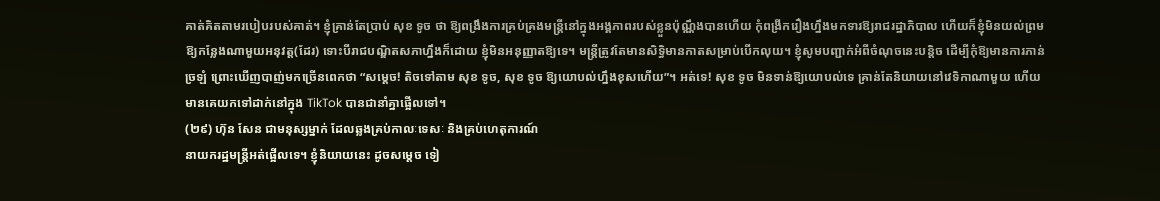គាត់គិតតាមរបៀបរបស់គាត់។ ខ្ញុំគ្រាន់តែប្រាប់ សុខ ទូច ថា ឱ្យពង្រឹងការគ្រប់គ្រងមន្រ្តីនៅក្នុងអង្គភាពរបស់ខ្លួនប៉ុណ្ណឹងបានហើយ កុំពង្រីករឿងហ្នឹងមកទារឱ្យរាជរដ្ឋាភិបាល ហើយក៏ខ្ញុំមិនយល់ព្រមឱ្យកន្លែងណាមួយអនុវត្ត(ដែរ) ទោះបីរាជបណ្ឌិតសភាហ្នឹងក៏ដោយ ខ្ញុំមិនអនុញ្ញាតឱ្យទេ។ មន្រ្តីត្រូវតែមានសិទ្ធិមានកាតសម្រាប់បើកលុយ។ ខ្ញុំសូមបញ្ជាក់អំពីចំណុចនេះបន្ដិច ដើម្បីកុំឱ្យមានការភាន់ច្រឡំ ព្រោះឃើញបាញ់មកច្រើនពេកថា “សម្ដេច! តិចទៅតាម សុខ ទូច, សុខ ទូច ឱ្យយោបល់ហ្នឹងខុសហើយ”។ អត់ទេ! សុខ ទូច មិនទាន់ឱ្យយោបល់ទេ គ្រាន់តែនិយាយនៅវេទិកាណាមួយ ហើយមានគេយកទៅដាក់នៅក្នុង TikTok បានជានាំគ្នាផ្អើលទៅ។
(២៩) ហ៊ុន សែន ជាមនុស្សម្នាក់ ដែលឆ្លងគ្រប់កាលៈទេសៈ និងគ្រប់ហេតុការណ៍
នាយករដ្ឋមន្រ្តីអត់ផ្អើលទេ។ ខ្ញុំនិយាយនេះ ដូចសម្ដេច ទៀ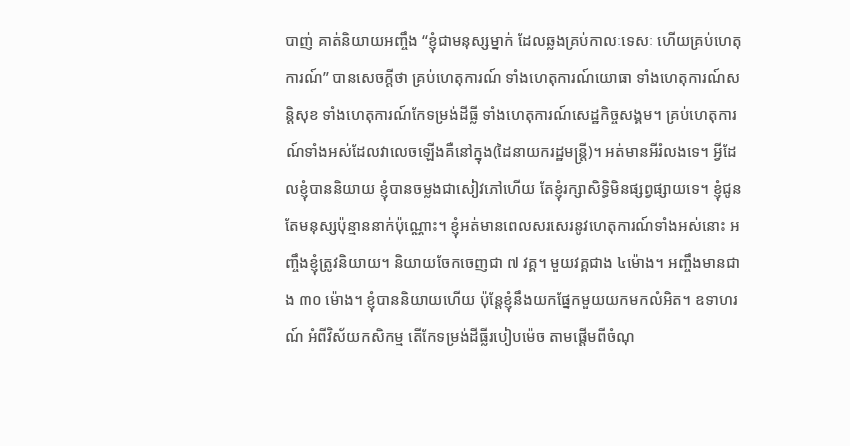បាញ់ គាត់និយាយអញ្ចឹង “ខ្ញុំជាមនុស្សម្នាក់ ដែលឆ្លងគ្រប់កាលៈទេសៈ ហើយគ្រប់ហេតុការណ៍” បានសេចក្ដីថា គ្រប់ហេតុការណ៍ ទាំងហេតុការណ៍យោធា ទាំងហេតុការណ៍សន្ដិសុខ ទាំងហេតុការណ៍កែទម្រង់ដីធ្លី ទាំងហេតុការណ៍សេដ្ឋកិច្ចសង្គម។ គ្រប់ហេតុការណ៍ទាំងអស់ដែលវាលេចឡើងគឺនៅក្នុង(ដៃនាយករដ្ឋមន្រ្តី)។ អត់មានអីរំលងទេ។ អ្វីដែលខ្ញុំបាននិយាយ ខ្ញុំបានចម្លងជាសៀវភៅហើយ តែខ្ញុំរក្សាសិទ្ធិមិនផ្សព្វផ្សាយទេ។ ខ្ញុំជូនតែមនុស្សប៉ុន្មាននាក់ប៉ុណ្ណោះ។ ខ្ញុំអត់មានពេលសរសេរនូវហេតុការណ៍ទាំងអស់នោះ អញ្ចឹងខ្ញុំត្រូវនិយាយ។ និយាយចែកចេញជា ៧ វគ្គ។ មួយវគ្គជាង ៤ម៉ោង។ អញ្ចឹងមានជាង ៣០ ម៉ោង។ ខ្ញុំបាននិយាយហើយ ប៉ុន្តែខ្ញុំនឹងយកផ្នែកមួយយកមកលំអិត។ ឧទាហរណ៍ អំពីវិស័យកសិកម្ម តើកែទម្រង់ដីធ្លីរបៀបម៉េច តាមផ្ដើមពីចំណុ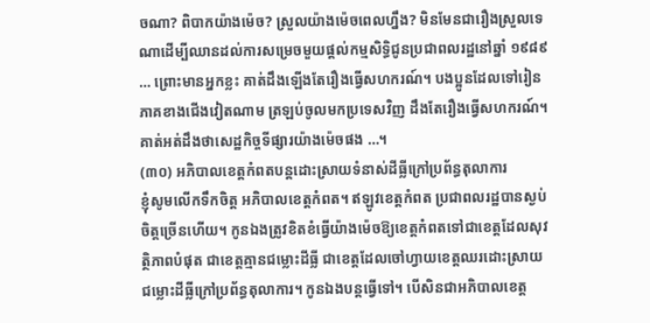ចណា? ពិបាកយ៉ាងម៉េច? ស្រួលយ៉ាងម៉េចពេលហ្នឹង? មិនមែនជារឿងស្រួលទេណាដើម្បីឈានដល់ការសម្រេចមួយផ្ដល់កម្មសិទ្ធិជូនប្រជាពលរដ្ឋនៅឆ្នាំ ១៩៨៩ … ព្រោះមានអ្នកខ្លះ គាត់ដឹងឡើងតែរឿងធ្វើសហករណ៍។ បងប្អូនដែលទៅរៀនភាគខាងជើងវៀតណាម ត្រឡប់ចូលមកប្រទេសវិញ ដឹងតែរឿងធ្វើសហករណ៍។ គាត់អត់ដឹងថាសេដ្ឋកិច្ចទីផ្សារយ៉ាងម៉េចផង …។
(៣០) អភិបាលខេត្តកំពតបន្តដោះស្រាយទំនាស់ដីធ្លីក្រៅប្រព័ន្ធតុលាការ
ខ្ញុំសូមលើកទឹកចិត្ត អភិបាលខេត្តកំពត។ ឥឡូវខេត្តកំពត ប្រជាពលរដ្ឋបានស្ងប់ចិត្តច្រើនហើយ។ កូនឯងត្រូវខិតខំធ្វើយ៉ាងម៉េចឱ្យខេត្តកំពតទៅជាខេត្តដែលសុវត្ថិភាពបំផុត ជាខេត្តគ្មានជម្លោះដីធ្លី ជាខេត្តដែលចៅហ្វាយខេត្តឈរដោះស្រាយជម្លោះដីធ្លីក្រៅប្រព័ន្ធតុលាការ។ កូនឯងបន្ដធ្វើទៅ។ បើសិនជាអភិបាលខេត្ត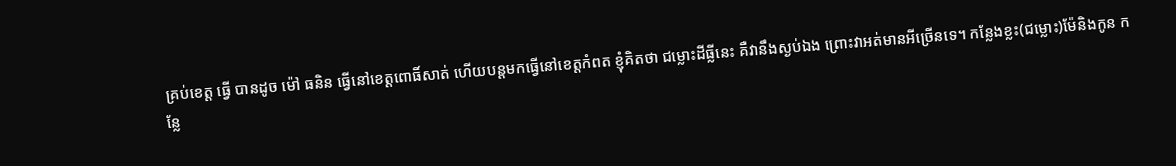គ្រប់ខេត្ត ធ្វើ បានដូច ម៉ៅ ធនិន ធ្វើនៅខេត្តពោធិ៍សាត់ ហើយបន្តមកធ្វើនៅខេត្តកំពត ខ្ញុំគិតថា ជម្លោះដីធ្លីនេះ គឺវានឹងស្ងប់ឯង ព្រោះវាអត់មានអីច្រើនទេ។ កន្លែងខ្លះ(ជម្លោះ)ម៉ែនិងកូន កន្លែ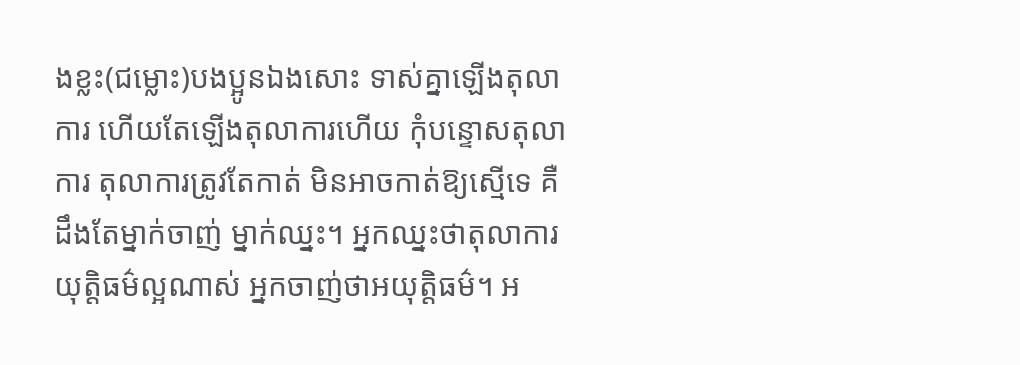ងខ្លះ(ជម្លោះ)បងប្អូនឯងសោះ ទាស់គ្នាឡើងតុលាការ ហើយតែឡើងតុលាការហើយ កុំបន្ទោសតុលាការ តុលាការត្រូវតែកាត់ មិនអាចកាត់ឱ្យស្មើទេ គឺដឹងតែម្នាក់ចាញ់ ម្នាក់ឈ្នះ។ អ្នកឈ្នះថាតុលាការយុត្តិធម៌ល្អណាស់ អ្នកចាញ់ថាអយុត្តិធម៌។ អ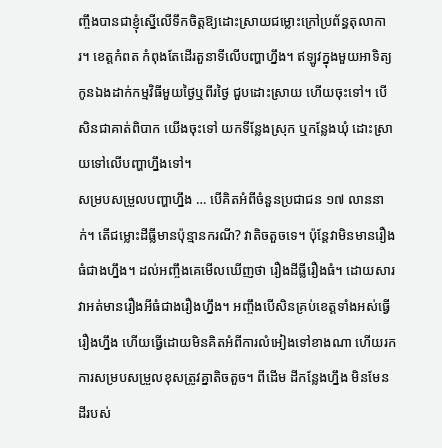ញ្ចឹងបានជាខ្ញុំស្នើលើទឹកចិត្តឱ្យដោះស្រាយជម្លោះក្រៅប្រព័ន្ធតុលាការ។ ខេត្តកំពត កំពុងតែដើរតួនាទីលើបញ្ហាហ្នឹង។ ឥឡូវក្នុងមួយអាទិត្យ កូនឯងដាក់កម្មវិធីមួយថ្ងៃឬពីរថ្ងៃ ជួបដោះស្រាយ ហើយចុះទៅ។ បើសិនជាគាត់ពិបាក យើងចុះទៅ យកទីន្លែងស្រុក ឬកន្លែងឃុំ ដោះស្រាយទៅលើបញ្ហាហ្នឹងទៅ។
សម្របសម្រួលបញ្ហាហ្នឹង … បើគិតអំពីចំនួនប្រជាជន ១៧ លាននាក់។ តើជម្លោះដីធ្លីមានប៉ុន្មានករណី? វាតិចតួចទេ។ ប៉ុន្តែវាមិនមានរឿងធំជាងហ្នឹង។ ដល់អញ្ចឹងគេមើលឃើញថា រឿងដីធ្លីរឿងធំ។ ដោយសារវាអត់មានរឿងអីធំជាងរឿងហ្នឹង។ អញ្ចឹងបើសិនគ្រប់ខេត្តទាំងអស់ធ្វើរឿងហ្នឹង ហើយធ្វើដោយមិនគិតអំពីការលំអៀងទៅខាងណា ហើយរកការសម្របសម្រួលខុសត្រូវគ្នាតិចតួច។ ពីដើម ដីកន្លែងហ្នឹង មិនមែនដីរបស់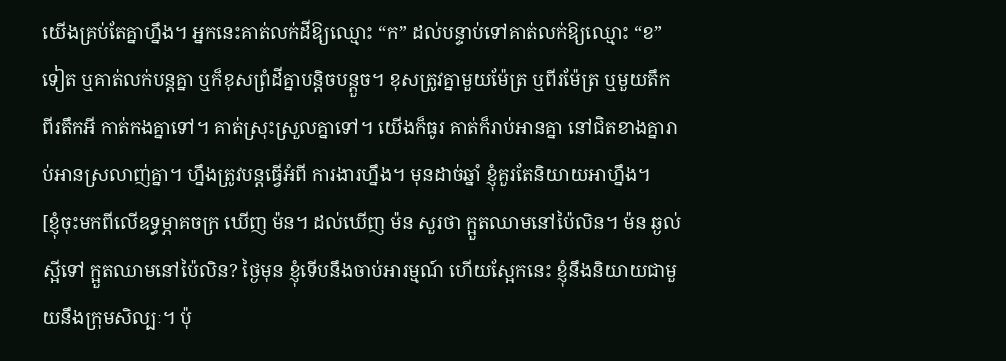យើងគ្រប់តែគ្នាហ្នឹង។ អ្នកនេះគាត់លក់ដីឱ្យឈ្មោះ “ក” ដល់បន្ទាប់ទៅគាត់លក់ឱ្យឈ្មោះ “ខ” ទៀត ឬគាត់លក់បន្តគ្នា ឬក៏ខុសព្រំដីគ្នាបន្ដិចបន្ដួច។ ខុសត្រូវគ្នាមួយម៉ែត្រ ឬពីរម៉ែត្រ ឬមួយតឹក ពីរតឹកអី កាត់កងគ្នាទៅ។ គាត់ស្រុះស្រួលគ្នាទៅ។ យើងក៏ធូរ គាត់ក៏រាប់អានគ្នា នៅជិតខាងគ្នារាប់អានស្រលាញ់គ្នា។ ហ្នឹងត្រូវបន្តធ្វើអំពី ការងារហ្នឹង។ មុនដាច់ឆ្នាំ ខ្ញុំគួរតែនិយាយអាហ្នឹង។
[ខ្ញុំចុះមកពីលើឧទ្ធម្ភាគចក្រ ឃើញ ម៉ន។ ដល់ឃើញ ម៉ន សួរថា ក្អួតឈាមនៅប៉ៃលិន។ ម៉ន ឆ្ងល់ ស្អីទៅ ក្អួតឈាមនៅប៉ៃលិន? ថ្ងៃមុន ខ្ញុំទើបនឹងចាប់អារម្មណ៍ ហើយស្អែកនេះ ខ្ញុំនឹងនិយាយជាមួយនឹងក្រុមសិល្បៈ។ ប៉ុ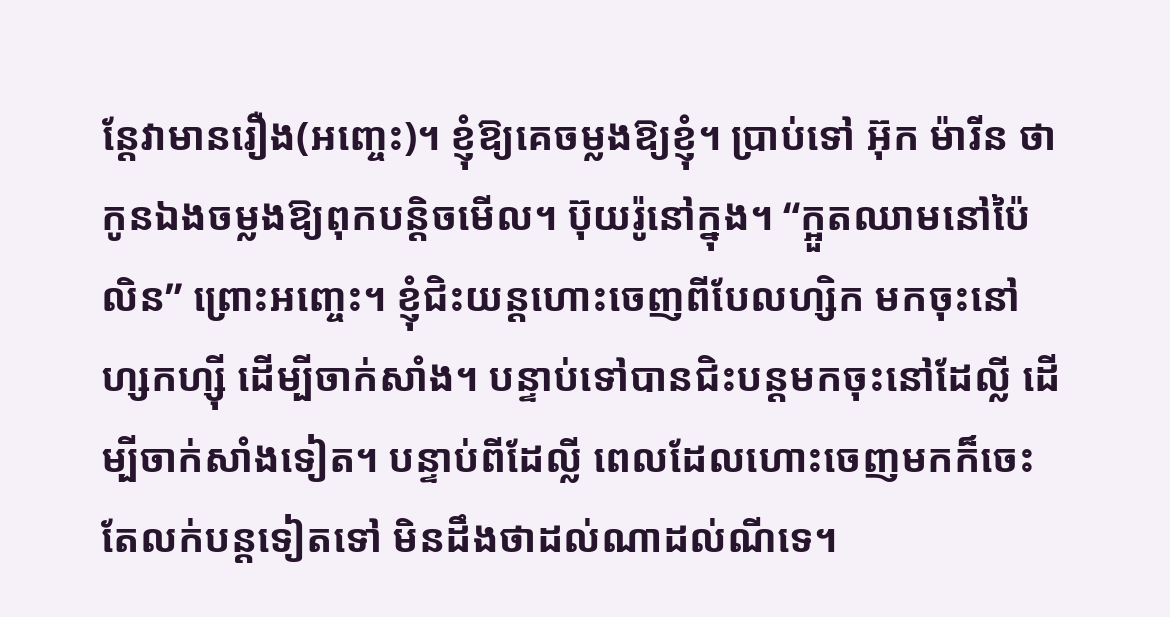ន្តែវាមានរឿង(អញ្ចេះ)។ ខ្ញុំឱ្យគេចម្លងឱ្យខ្ញុំ។ ប្រាប់ទៅ អ៊ុក ម៉ារីន ថា កូនឯងចម្លងឱ្យពុកបន្ដិចមើល។ ប៊ុយរ៉ូនៅក្នុង។ “ក្អួតឈាមនៅប៉ៃលិន” ព្រោះអញ្ចេះ។ ខ្ញុំជិះយន្តហោះចេញពីបែលហ្សិក មកចុះនៅហ្សកហ្ស៊ី ដើម្បីចាក់សាំង។ បន្ទាប់ទៅបានជិះបន្តមកចុះនៅដែលី្ល ដើម្បីចាក់សាំងទៀត។ បន្ទាប់ពីដែលី្ល ពេលដែលហោះចេញមកក៏ចេះតែលក់បន្ដទៀតទៅ មិនដឹងថាដល់ណាដល់ណីទេ។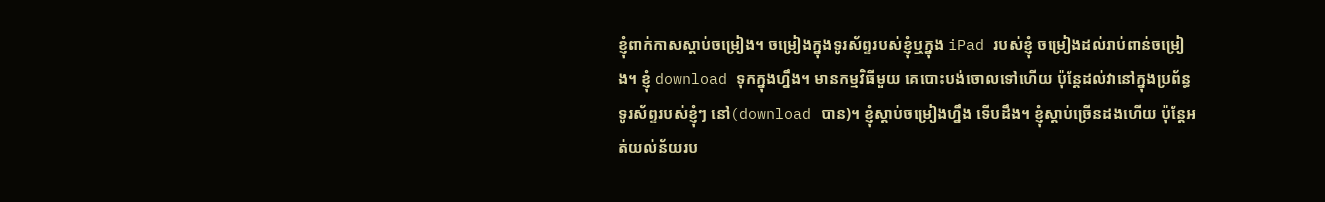ខ្ញុំពាក់កាសស្ដាប់ចម្រៀង។ ចម្រៀងក្នុងទូរស័ព្ទរបស់ខ្ញុំឬក្នុង iPad របស់ខ្ញុំ ចម្រៀងដល់រាប់ពាន់ចម្រៀង។ ខ្ញុំ download ទុកក្នុងហ្នឹង។ មានកម្មវិធីមួយ គេបោះបង់ចោលទៅហើយ ប៉ុន្តែដល់វានៅក្នុងប្រព័ន្ធទូរស័ព្ទរបស់ខ្ញុំៗ នៅ(download បាន)។ ខ្ញុំស្ដាប់ចម្រៀងហ្នឹង ទើបដឹង។ ខ្ញុំស្ដាប់ច្រើនដងហើយ ប៉ុន្តែអត់យល់ន័យរប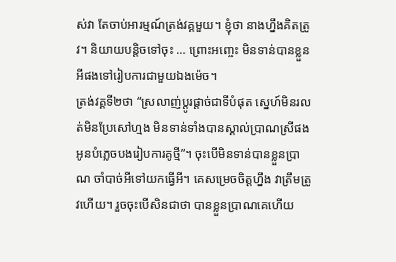ស់វា តែចាប់អារម្មណ៍ត្រង់វគ្គមួយ។ ខ្ញុំថា នាងហ្នឹងគិតត្រូវ។ និយាយបន្ដិចទៅចុះ … ព្រោះអញ្ចេះ មិនទាន់បានខ្លួនអីផងទៅរៀបការជាមួយឯងម៉េច។
ត្រង់វគ្គទី២ថា “ស្រលាញ់ប្ដូរផ្ដាច់ជាទីបំផុត ស្នេហ៍មិនរលត់មិនប្រែសៅហ្មង មិនទាន់ទាំងបានស្គាល់ប្រាណស្រីផង អូនបំភ្លេចបងរៀបការគូថ្មី”។ ចុះបើមិនទាន់បានខ្លួនប្រាណ ចាំបាច់អីទៅយកធ្វើអី។ គេសម្រេចចិត្តហ្នឹង វាត្រឹមត្រូវហើយ។ រួចចុះបើសិនជាថា បានខ្លួនប្រាណគេហើយ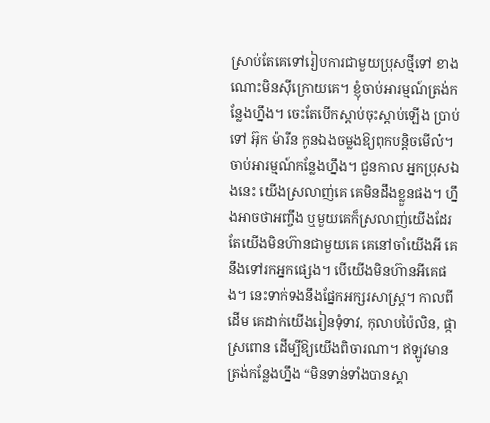ស្រាប់តែគេទៅរៀបការជាមួយប្រុសថ្មីទៅ ខាងណោះមិនស៊ីក្រោយគេ។ ខ្ញុំចាប់អារម្មណ៍ត្រង់កន្លែងហ្នឹង។ ចេះតែបើកស្ដាប់ចុះស្ដាប់ឡើង ប្រាប់ទៅ អ៊ុក ម៉ារីន កូនឯងចម្លងឱ្យពុកបន្ដិចមើល៎។ ចាប់អារម្មណ៍កន្លែងហ្នឹង។ ជួនកាល អ្នកប្រុសឯងនេះ យើងស្រលាញ់គេ គេមិនដឹងខ្លួនផង។ ហ្នឹងអាចថាអញ្ចឹង ឬមួយគេក៏ស្រលាញ់យើងដែរ តែយើងមិនហ៊ានជាមួយគេ គេនៅចាំយើងអី គេនឹងទៅរកអ្នកផ្សេង។ បើយើងមិនហ៊ានអីគេផង។ នេះទាក់ទងនឹងផ្នែកអក្សរសាស្រ្ត។ កាលពីដើម គេដាក់យើងរៀនទុំទាវ, កុលាបប៉ៃលិន, ផ្កាស្រពោន ដើម្បីឱ្យយើងពិចារណា។ ឥឡូវមានត្រង់កន្លែងហ្នឹង “មិនទាន់ទាំងបានស្គា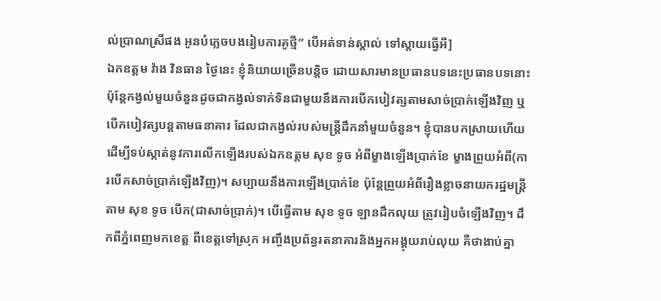ល់ប្រាណស្រីផង អូនបំភ្លេចបងរៀបការគូថ្មី” បើអត់ទាន់ស្គាល់ ទៅស្ដាយធ្វើអី]
ឯកឧត្តម វ៉ាង វិនធាន ថ្ងៃនេះ ខ្ញុំនិយាយច្រើនបន្ដិច ដោយសារមានប្រធានបទនេះប្រធានបទនោះ ប៉ុន្តែកង្វល់មួយចំនួនដូចជាកង្វល់ទាក់ទិនជាមួយនឹងការបើកបៀវត្សតាមសាច់ប្រាក់ឡើងវិញ ឬបើកបៀវត្សបន្តតាមធនាគារ ដែលជាកង្វល់របស់មន្រ្តីដឹកនាំមួយចំនួន។ ខ្ញុំបានបកស្រាយហើយ ដើម្បីទប់ស្កាត់នូវការលើកឡើងរបស់ឯកឧត្តម សុខ ទូច អំពីម្ខាងឡើងប្រាក់ខែ ម្ខាងព្រួយអំពី(ការបើកសាច់ប្រាក់ឡើងវិញ)។ សប្បាយនឹងការឡើងប្រាក់ខែ ប៉ុន្តែព្រួយអំពីរឿងខ្លាចនាយករដ្ឋមន្រ្តីតាម សុខ ទូច បើក(ជាសាច់ប្រាក់)។ បើធ្វើតាម សុខ ទូច ឡានដឹកលុយ ត្រូវរៀបចំឡើងវិញ។ ដឹកពីភ្នំពេញមកខេត្ត ពីខេត្តទៅស្រុក អញ្ចឹងប្រព័ន្ធរតនាគារនិងអ្នកអង្គុយរាប់លុយ គឺថាងាប់គ្នា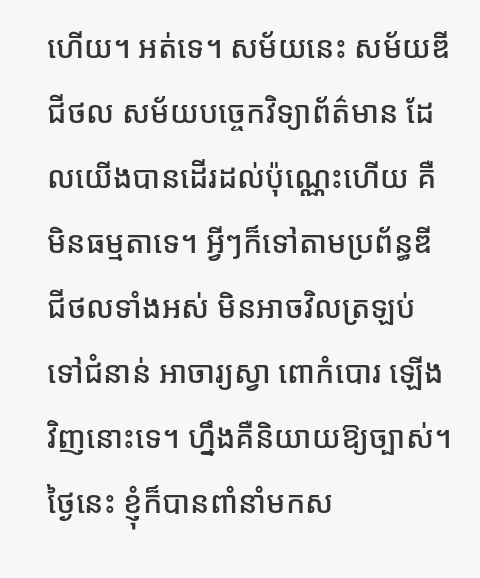ហើយ។ អត់ទេ។ សម័យនេះ សម័យឌីជីថល សម័យបច្ចេកវិទ្យាព័ត៌មាន ដែលយើងបានដើរដល់ប៉ុណ្ណេះហើយ គឺមិនធម្មតាទេ។ អ្វីៗក៏ទៅតាមប្រព័ន្ធឌីជីថលទាំងអស់ មិនអាចវិលត្រឡប់ទៅជំនាន់ អាចារ្យស្វា ពោកំបោរ ឡើងវិញនោះទេ។ ហ្នឹងគឺនិយាយឱ្យច្បាស់។
ថ្ងៃនេះ ខ្ញុំក៏បានពាំនាំមកស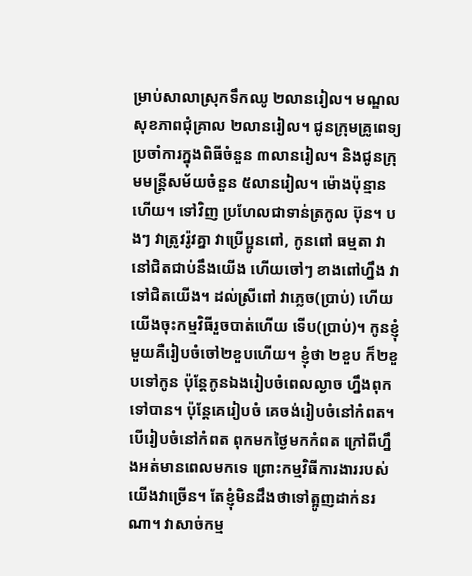ម្រាប់សាលាស្រុកទឹកឈូ ២លានរៀល។ មណ្ឌលសុខភាពជុំគ្រាល ២លានរៀល។ ជូនក្រុមគ្រូពេទ្យប្រចាំការក្នុងពិធីចំនួន ៣លានរៀល។ និងជូនក្រុមមន្ត្រីសម័យចំនួន ៥លានរៀល។ ម៉ោងប៉ុន្មានហើយ។ ទៅវិញ ប្រហែលជាទាន់ត្រកូល ប៊ុន។ បងៗ វាត្រូវរ៉ូវគ្នា វាប្រើប្អូនពៅ, កូនពៅ ធម្មតា វានៅជិតជាប់នឹងយើង ហើយចៅៗ ខាងពៅហ្នឹង វាទៅជិតយើង។ ដល់ស្រីពៅ វាភ្លេច(ប្រាប់) ហើយយើងចុះកម្មវិធីរួចបាត់ហើយ ទើប(ប្រាប់)។ កូនខ្ញុំមួយគឺរៀបចំចៅ២ខួបហើយ។ ខ្ញុំថា ២ខួប ក៏២ខួបទៅកូន ប៉ុន្តែកូនឯងរៀបចំពេលល្ងាច ហ្នឹងពុកទៅបាន។ ប៉ុន្តែគេរៀបចំ គេចង់រៀបចំនៅកំពត។ បើរៀបចំនៅកំពត ពុកមកថ្ងៃមកកំពត ក្រៅពីហ្នឹងអត់មានពេលមកទេ ព្រោះកម្មវិធីការងាររបស់យើងវាច្រើន។ តែខ្ញុំមិនដឹងថាទៅត្អូញដាក់នរណា។ វាសាច់កម្ម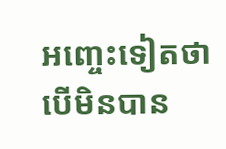អញ្ចេះទៀតថា បើមិនបាន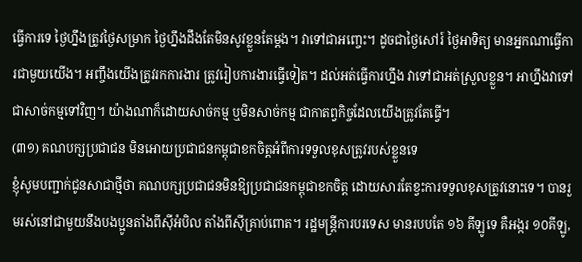ធ្វើការទេ ថ្ងៃហ្នឹងត្រូវថ្ងៃសម្រាក ថ្ងៃហ្នឹងដឹងតែមិនសូវខ្លួនតែម្ដង។ វាទៅជាអញ្ចេះ។ ដូចជាថ្ងៃសៅរ៍ ថ្ងៃអាទិត្យ មានអ្នកណាធ្វើការជាមួយយើង។ អញ្ចឹងយើងត្រូវរកការងារ ត្រូវរៀបការងារធ្វើទៀត។ ដល់អត់ធ្វើការហ្នឹង វាទៅជាអត់ស្រួលខ្លួន។ អាហ្នឹងវាទៅជាសាច់កម្មទៅវិញ។ យ៉ាងណាក៏ដោយសាច់កម្ម ឬមិនសាច់កម្ម ជាកាតព្វកិច្ចដែលយើងត្រូវតែធ្វើ។
(៣១) គណបក្សប្រជាជន មិនអោយប្រជាជនកម្ពុជាខកចិត្តអំពីការទទួលខុសត្រូវរបស់ខ្លួនទេ
ខ្ញុំសូមបញ្ជាក់ជូនសាជាថ្មីថា គណបក្សប្រជាជនមិនឱ្យប្រជាជនកម្ពុជាខកចិត្ត ដោយសារតែខ្វះការទទួលខុសត្រូវនោះទេ។ បានរួមរស់នៅជាមួយនឹងបងប្អូនតាំងពីស៊ីអំបិល តាំងពីស៊ីគ្រាប់ពោត។ រដ្ឋមន្រ្តីការបរទេស មានរបបតែ ១៦ គីឡូទេ គឺអង្ករ ១០គីឡូ,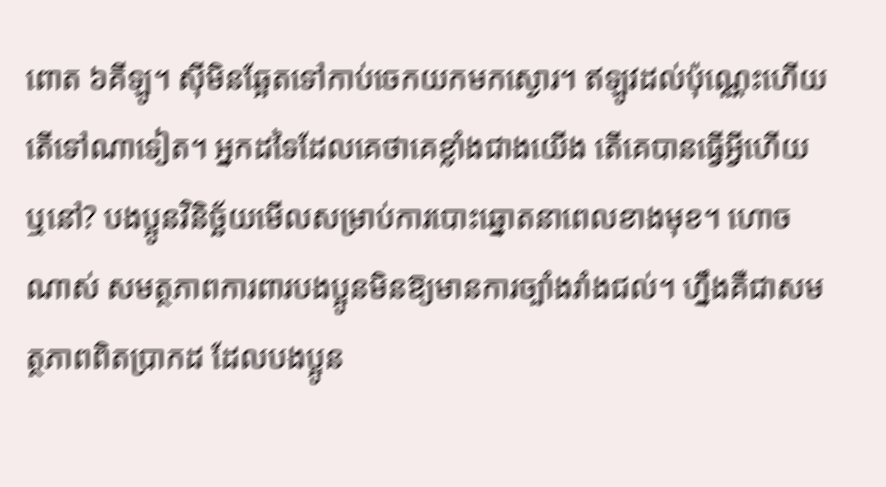ពោត ៦គីឡូ។ ស៊ីមិនឆ្អែតទៅកាប់ចេកយកមកស្ងោរ។ ឥឡូវដល់ប៉ុណ្ណេះហើយ តើទៅណាទៀត។ អ្នកដទៃដែលគេថាគេខ្លាំងជាងយើង តើគេបានធ្វើអី្វហើយឬនៅ? បងប្អូនវិនិច្ឆ័យមើលសម្រាប់ការបោះឆ្នោតនាពេលខាងមុខ។ ហោចណាស់ សមត្ថភាពការពារបងប្អូនមិនឱ្យមានការច្បាំងរាំងជល់។ ហ្នឹងគឺជាសមត្ថភាពពិតប្រាកដ ដែលបងប្អូន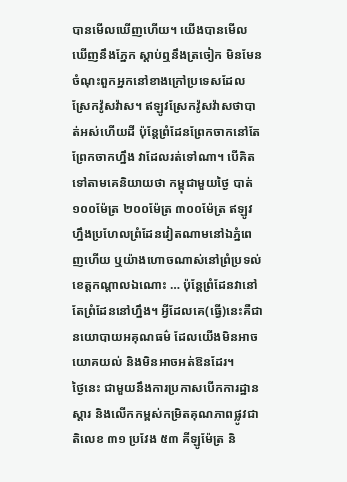បានមើលឃើញហើយ។ យើងបានមើលឃើញនឹងភ្នែក ស្ដាប់ឮនឹងត្រចៀក មិនមែនចំណុះពួកអ្នកនៅខាងក្រៅប្រទេសដែលស្រែកវ៉ូសវ៉ាស។ ឥឡូវស្រែកវ៉ូសវ៉ាសថាបាត់អស់ហើយដី ប៉ុន្តែព្រំដែនព្រែកចាកនៅតែព្រែកចាកហ្នឹង វាដែលរត់ទៅណា។ បើគិតទៅតាមគេនិយាយថា កម្ពុជាមួយថ្ងៃ បាត់ ១០០ម៉ែត្រ ២០០ម៉ែត្រ ៣០០ម៉ែត្រ ឥឡូវហ្នឹងប្រហែលព្រំដែនវៀតណាមនៅឯភ្នំពេញហើយ ឬយ៉ាងហោចណាស់នៅព្រំប្រទល់ខេត្តកណ្ដាលឯណោះ … ប៉ុន្តែព្រំដែនវានៅតែព្រំដែននៅហ្នឹង។ អ្វីដែលគេ(ធ្វើ)នេះគឺជានយោបាយអគុណធម៌ ដែលយើងមិនអាចយោគយល់ និងមិនអាចអត់ឱនដែរ។
ថ្ងៃនេះ ជាមួយនឹងការប្រកាសបើកការដ្ឋានស្ដារ និងលើកកម្ពស់កម្រិតគុណភាពផ្លូវជាតិលេខ ៣១ ប្រវែង ៥៣ គីឡូម៉ែត្រ និ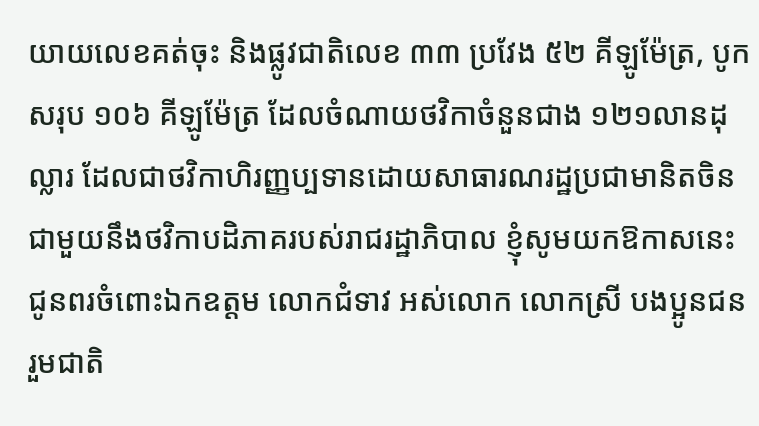យាយលេខគត់ចុះ និងផ្លូវជាតិលេខ ៣៣ ប្រវែង ៥២ គីឡូម៉ែត្រ, បូកសរុប ១០៦ គីឡូម៉ែត្រ ដែលចំណាយថវិកាចំនួនជាង ១២១លានដុល្លារ ដែលជាថវិកាហិរញ្ញប្បទានដោយសាធារណរដ្ឋប្រជាមានិតចិន ជាមួយនឹងថវិកាបដិភាគរបស់រាជរដ្ឋាភិបាល ខ្ញុំសូមយកឱកាសនេះ ជូនពរចំពោះឯកឧត្តម លោកជំទាវ អស់លោក លោកស្រី បងប្អូនជនរួមជាតិ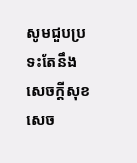សូមជួបប្រទះតែនឹងសេចក្ដីសុខ សេច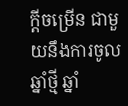ក្ដីចម្រើន ជាមួយនឹងការចូលឆ្នាំថ្មី ឆ្នាំ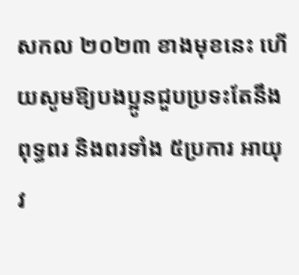សកល ២០២៣ ខាងមុខនេះ ហើយសូមឱ្យបងប្អូនជួបប្រទះតែនឹងពុទ្ធពរ និងពរទាំង ៥ប្រការ អាយុ វ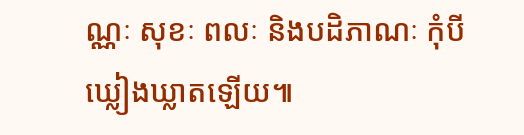ណ្ណៈ សុខៈ ពលៈ និងបដិភាណៈ កុំបីឃ្លៀងឃ្លាតឡើយ៕